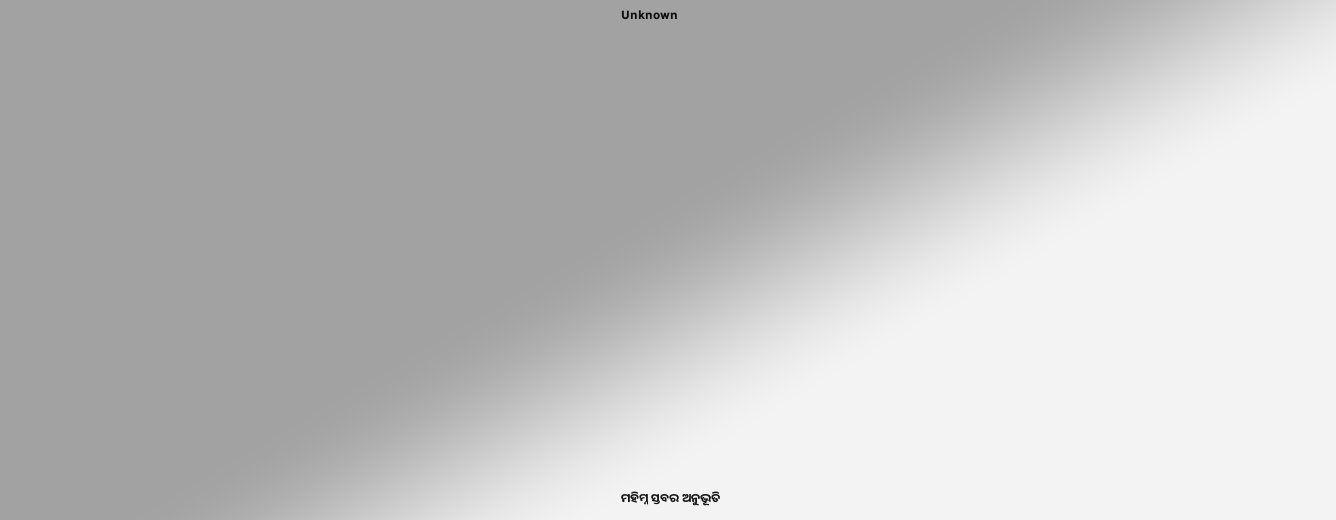Unknown



















ମହିମ୍ନ ସ୍ତବର ଅନୁଭୂତି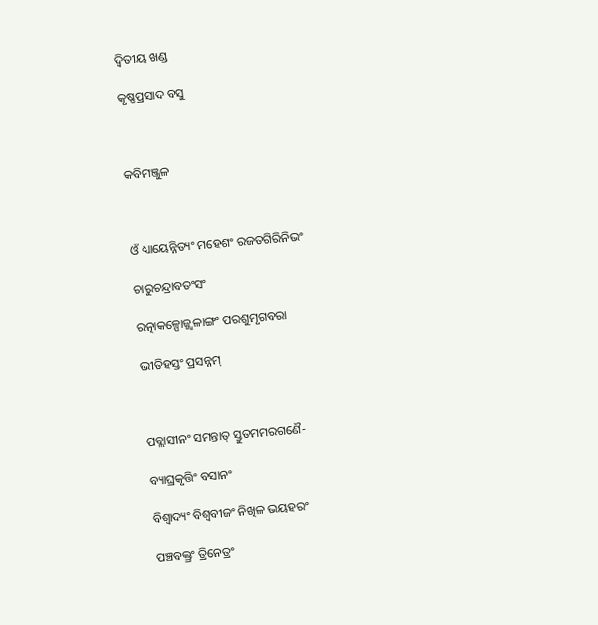ଦ୍ଵିତୀୟ ଖଣ୍ଡ

କୃଷ୍ଣପ୍ରସାଦ ବସୁ



କବିମଞ୍ଜୁଳ



ଓଁ ଧ୍ୟାୟେନ୍ନିତ୍ୟଂ ମହେଶଂ ରଜତଗିରିନିଭଂ

ଚାରୁଚନ୍ଦ୍ରାବତଂସଂ

ରତ୍ନାକଳ୍ପୋଜ୍ଜ୍ୱଳାଙ୍ଗଂ ପରଶୁମୃଗବରା

ଭୀତିହସ୍ତଂ ପ୍ରସନ୍ନମ୍



ପବ୍ଲାସୀନଂ ସମନ୍ତାତ୍ ସ୍ତୁତମମରଗଣୈ-

ବ୍ୟାଘ୍ରକୃତ୍ତିଂ ବସାନଂ

ବିଶ୍ଵାଦ୍ୟଂ ବିଶ୍ଵବୀଜଂ ନିଖିଳ ଭୟହରଂ

ପଞ୍ଚବକ୍ତ୍ରଂ ତ୍ରିନେତ୍ରଂ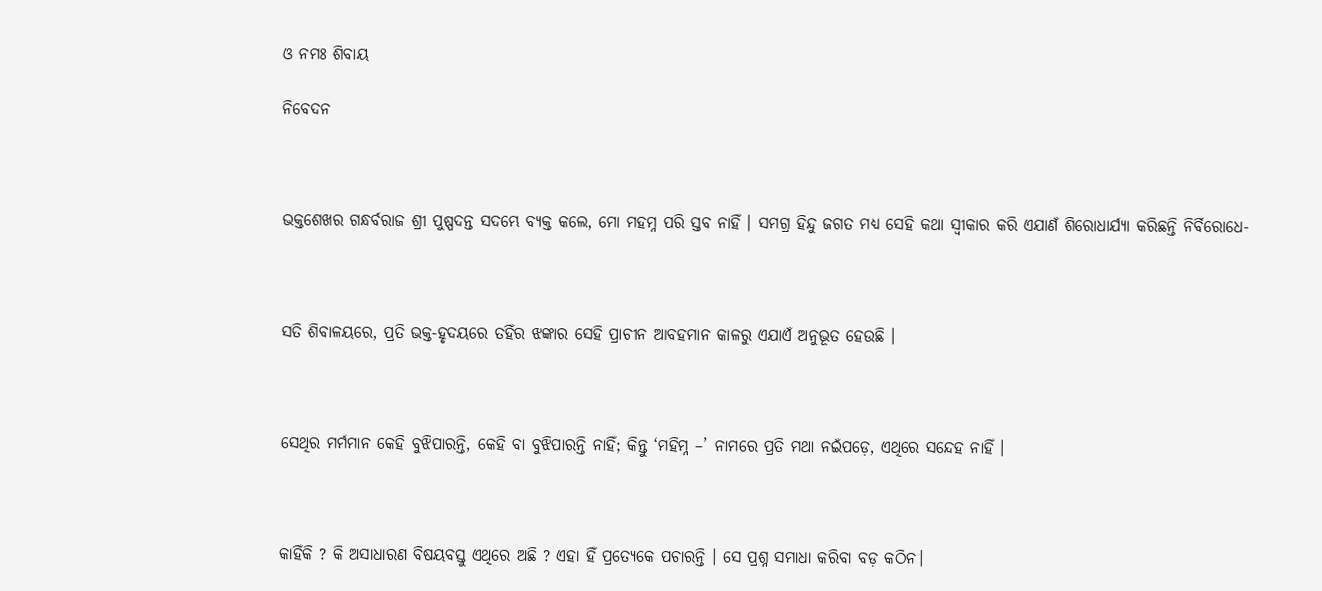ଓ ନମଃ ଶିବାୟ

ନିବେଦନ



ଭକ୍ତଶେଖର ଗନ୍ଧର୍ବରାଜ ଶ୍ରୀ ପୁଷ୍ପଦନ୍ତ ସଦମ୍ଭେ ବ୍ୟକ୍ତ କଲେ, ମୋ ମହମ୍ନ ପରି ସ୍ତବ ନାହିଁ । ସମଗ୍ର ହିନ୍ଦୁ ଜଗତ ମଧ୍ୟ ସେହି କଥା ସ୍ଵୀକାର କରି ଏଯାଣଁ ଶିରୋଧାର୍ଯ୍ୟା କରିଛନ୍ତି ନିର୍ବିରୋଧେ-



ସତି ଶିବାଳୟରେ, ପ୍ରତି ଭକ୍ତ-ହୃଦୟରେ ତହିଁର ଝଙ୍କାର ସେହି ପ୍ରାଚୀନ ଆବହମାନ କାଳରୁ ଏଯାଏଁ ଅନୁଭୂତ ହେଉଛି ।



ସେଥିର ମର୍ମମାନ କେହି ବୁଝିପାରନ୍ତି, କେହି ବା ବୁଝିପାରନ୍ତି ନାହିଁ; କିନ୍ତୁ ‘ମହିମ୍ନ –’ ନାମରେ ପ୍ରତି ମଥା ନଇଁପଡ଼େ, ଏଥିରେ ସନ୍ଦେହ ନାହିଁ ।



କାହିଁକି ? କି ଅସାଧାରଣ ବିଷୟବସ୍ତୁ ଏଥିରେ ଅଛି ? ଏହା ହିଁ ପ୍ରତ୍ୟେକେ ପଚାରନ୍ତି । ସେ ପ୍ରଶ୍ନ ସମାଧା କରିବା ବଡ଼ କଠିନ।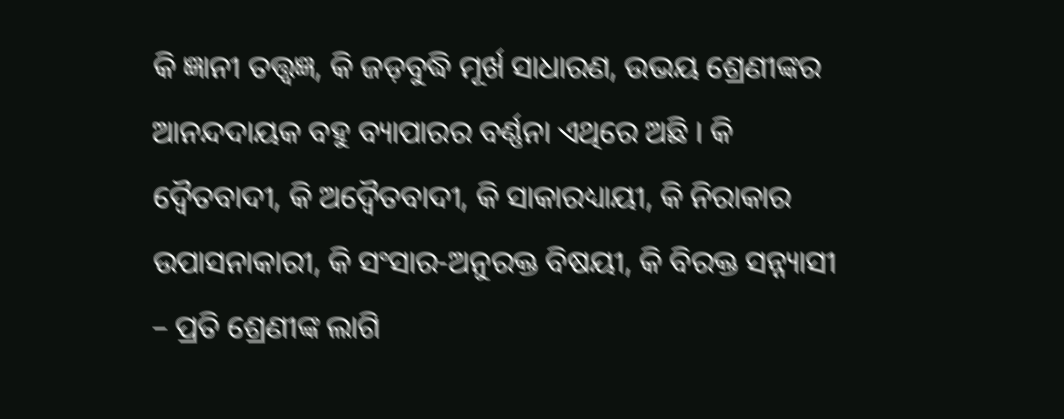କି ଜ୍ଞାନୀ ତତ୍ତ୍ଵଜ୍ଞ, କି ଜଡ଼ବୁଦ୍ଧି ମୂର୍ଖ ସାଧାରଣ, ଉଭୟ ଶ୍ରେଣୀଙ୍କର ଆନନ୍ଦଦାୟକ ବହୁ ବ୍ୟାପାରର ବର୍ଣ୍ଣନା ଏଥିରେ ଅଛି । କି ଦ୍ଵୈତବାଦୀ, କି ଅଦ୍ଵୈତବାଦୀ, କି ସାକାରଧ୍ୟାୟୀ, କି ନିରାକାର ଉପାସନାକାରୀ, କି ସଂସାର-ଅନୁରକ୍ତ ବିଷୟୀ, କି ବିରକ୍ତ ସନ୍ନ୍ୟାସୀ – ପ୍ରତି ଶ୍ରେଣୀଙ୍କ ଲାଗି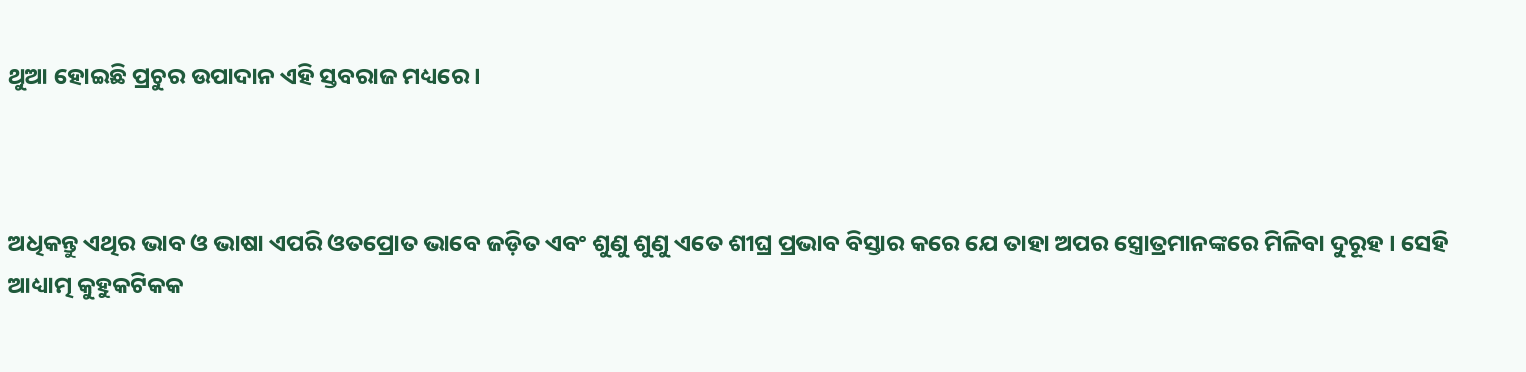ଥୁଆ ହୋଇଛି ପ୍ରଚୁର ଉପାଦାନ ଏହି ସ୍ତବରାଜ ମଧ୍ୟରେ ।



ଅଧିକନ୍ତୁ ଏଥିର ଭାବ ଓ ଭାଷା ଏପରି ଓତପ୍ରୋତ ଭାବେ ଜଡ଼ିତ ଏବଂ ଶୁଣୁ ଶୁଣୁ ଏତେ ଶୀଘ୍ର ପ୍ରଭାବ ବିସ୍ତାର କରେ ଯେ ତାହା ଅପର ସ୍ତ୍ରୋତ୍ରମାନଙ୍କରେ ମିଳିବା ଦୁରୂହ । ସେହି ଆଧ୍ୟାତ୍ମ କୁହୁକଟିକକ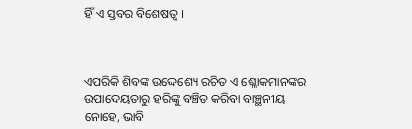ହିଁ ଏ ସ୍ତବର ବିଶେଷତ୍ୱ ।



ଏପରିକି ଶିବଙ୍କ ଉଦ୍ଦେଶ୍ୟେ ରଚିତ ଏ ଶ୍ଳୋକମାନଙ୍କର ଉପାଦେୟତାରୁ ହରିଙ୍କୁ ବଞ୍ଚିତ କରିବା ବାଞ୍ଛନୀୟ ନୋହେ, ଭାବି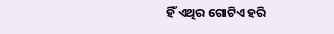ହିଁ ଏଥିର ଗୋଟିଏ ହରି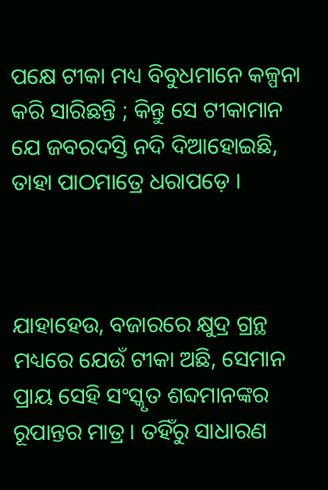ପକ୍ଷେ ଟୀକା ମଧ୍ୟ ବିବୁଧମାନେ କଳ୍ପନା କରି ସାରିଛନ୍ତି ; କିନ୍ତୁ ସେ ଟୀକାମାନ ଯେ ଜବରଦସ୍ତି ନଦି ଦିଆହୋଇଛି, ତାହା ପାଠମାତ୍ରେ ଧରାପଡ଼େ ।



ଯାହାହେଉ, ବଜାରରେ କ୍ଷୁଦ୍ର ଗ୍ରନ୍ଥ ମଧ୍ୟରେ ଯେଉଁ ଟୀକା ଅଛି, ସେମାନ ପ୍ରାୟ ସେହି ସଂସ୍କୃତ ଶବ୍ଦମାନଙ୍କର ରୂପାନ୍ତର ମାତ୍ର । ତହିଁରୁ ସାଧାରଣ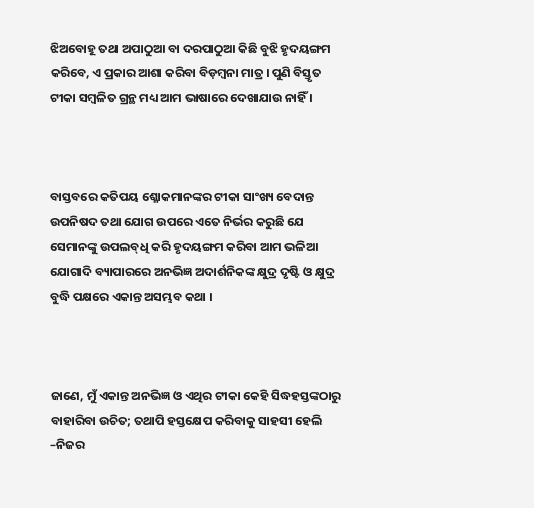ଝିଅବୋହୂ ତଥା ଅପାଠୁଆ ବା ଦରପାଠୁଆ କିଛି ବୁଝି ହୃଦୟଙ୍ଗମ କରିବେ, ଏ ପ୍ରକାର ଆଶା କରିବା ବିଡ଼ମ୍ବନା ମାତ୍ର । ପୁଣି ବିସ୍ତୃତ ଟୀକା ସମ୍ବଳିତ ଗ୍ରନ୍ଥ ମଧ୍ୟ ଆମ ଭାଷାରେ ଦେଖାଯାଉ ନାହିଁ ।



ବାସ୍ତବରେ କତିପୟ ଶ୍ଳୋକମାନଙ୍କର ଟୀକା ସାଂଖ୍ୟ ବେଦାନ୍ତ ଉପନିଷଦ ତଥା ଯୋଗ ଉପରେ ଏତେ ନିର୍ଭର କରୁଛି ଯେ ସେମାନଙ୍କୁ ଉପଲବ୍‌ଧି କରି ହୃଦୟଙ୍ଗମ କରିବା ଆମ ଭଳିଆ ଯୋଗାଦି ବ୍ୟାପାରରେ ଅନଭିଜ୍ଞ ଅଦାର୍ଶନିକଙ୍କ କ୍ଷୁଦ୍ର ଦୃଷ୍ଟି ଓ କ୍ଷୁଦ୍ର ବୁଦ୍ଧି ପକ୍ଷରେ ଏକାନ୍ତ ଅସମ୍ଭବ କଥା ।



ଜାଣେ, ମୁଁ ଏକାନ୍ତ ଅନଭିଜ୍ଞ ଓ ଏଥିର ଟୀକା କେହି ସିଦ୍ଧହସ୍ତଙ୍କଠାରୁ ବାହାରିବା ଉଚିତ; ତଥାପି ହସ୍ତକ୍ଷେପ କରିବାକୁ ସାହସୀ ହେଲି –ନିଜର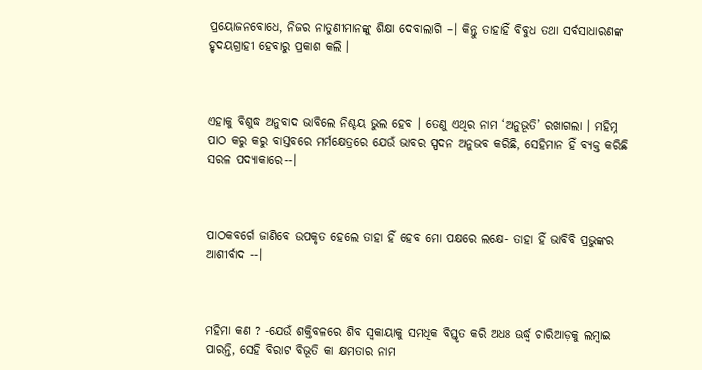ପ୍ରୟୋଜନବୋଧେ, ନିଜର ନାତୁଣୀମାନଙ୍କୁ ଶିକ୍ଷା ଦେବାଲାଗି –। କିନ୍ତୁ ତାହାହିଁ ବିବୁଧ ତଥା ସର୍ବସାଧାରଣଙ୍କ ହୃଦୟଗ୍ରାହୀ ହେବାରୁ ପ୍ରକାଶ କଲି ।



ଏହାକୁ ବିଶୁଦ୍ଧ ଅନୁବାଦ ଭାବିଲେ ନିଶ୍ଚୟ ଭୁଲ ହେବ । ତେଣୁ ଏଥିର ନାମ ‘ଅନୁଭୂତି’ ରଖାଗଲା । ମହିମ୍ନ ପାଠ କରୁ କରୁ ବାସ୍ତବରେ ମର୍ମକ୍ଷେତ୍ରରେ ଯେଉଁ ଭାବର ସ୍ପଦନ ଅନୁଭବ କରିଛି, ସେହିମାନ ହିଁ ବ୍ୟକ୍ତ କରିଛି ସରଳ ପଦ୍ୟାକାରେ--।



ପାଠକବର୍ଗେ ଜାଣିବେ ଉପକୃତ ହେଲେ ତାହା ହିଁ ହେବ ମୋ ପକ୍ଷରେ ଲକ୍ଷେ- ତାହା ହିଁ ଭାବିବି ପ୍ରଭୁଙ୍କର ଆଶୀର୍ବାଦ --।



ମହିମା କଣ ? -ଯେଉଁ ଶକ୍ତିବଳରେ ଶିବ ସ୍ୱକାୟାକୁ ସମଧିକ ବିସ୍ତୃତ କରି ଅଧଃ ଊର୍ଦ୍ଧ୍ୱ ଚାରିଆଡ଼କୁ ଲମ୍ବାଇ ପାରନ୍ତି, ସେହି ବିରାଟ ବିଭୂତି କା କ୍ଷମତାର ନାମ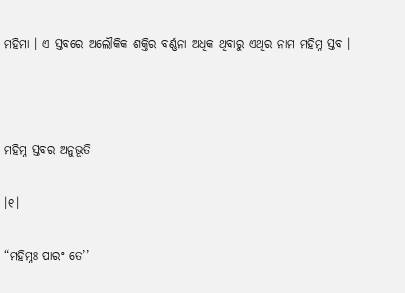ମହିମା । ଏ ସ୍ତବରେ ଅଲୌକିକ ଶକ୍ତିର ବର୍ଣ୍ଣନା ଅଧିକ ଥିବାରୁ ଏଥିର ନାମ ମହିମ୍ନ ସ୍ତବ ।



ମହିମ୍ନ ସ୍ତବର ଅନୁଭୂତି

।୧।

“ମହିମ୍ନଃ ପାରଂ ତେ’’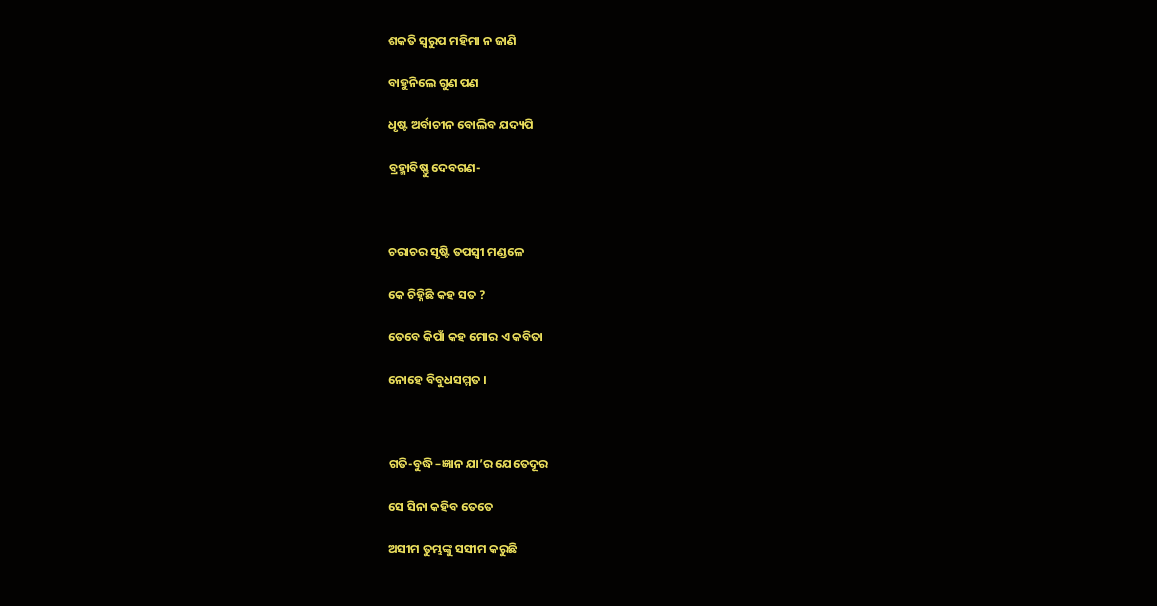ଶକତି ସ୍ଵରୁପ ମହିମା ନ ଜାଣି

ବାହୁନିଲେ ଗୁଣ ପଣ

ଧୃଷ୍ଟ ଅର୍ବାଚୀନ ବୋଲିବ ଯଦ୍ୟପି

ବ୍ରହ୍ମାବିଷ୍ଣୁ ଦେବଗଣ-



ଚରାଚର ସୃଷ୍ଟି ତପସ୍ଵୀ ମଣ୍ଡଳେ

କେ ଚିହ୍ନିଛି କହ ସତ ?

ତେବେ କିପାଁ କହ ମୋର ଏ କବିତା

ନୋହେ ବିବୁଧସମ୍ମତ ।



ଗତି-ବୁଦ୍ଧି –ଜ୍ଞାନ ଯା’ର ଯେତେଦୂର

ସେ ସିନା କହିବ ତେତେ

ଅସୀମ ତୁମ୍ଭଙ୍କୁ ସସୀମ କରୁଛି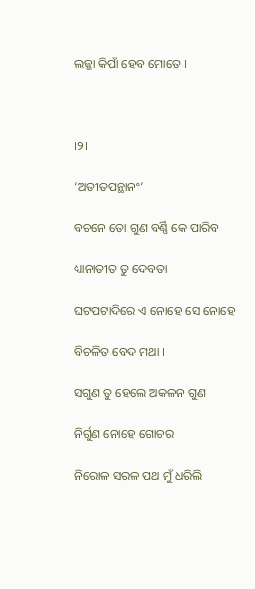ଲଜ୍ଜା କିପାଁ ହେବ ମୋତେ ।



।୨।

‘ଅତୀତପନ୍ଥାନଂ’

ବଚନେ ତୋ ଗୁଣ ବର୍ଣ୍ଣି କେ ପାରିବ

ଧ୍ୟାନାତୀତ ତୁ ଦେବତା

ଘଟପଟାଦିରେ ଏ ନୋହେ ସେ ନୋହେ

ବିଚଳିତ ବେଦ ମଥା ।

ସଗୁଣ ତୁ ହେଲେ ଅକଳନ ଗୁଣ

ନିର୍ଗୁଣ ନୋହେ ଗୋଚର

ନିରୋଳ ସରଳ ପଥ ମୁଁ ଧରିଲି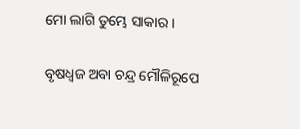ମୋ ଲାଗି ତୁମ୍ଭେ ସାକାର ।

ବୃଷଧ୍ଵଜ ଅବା ଚନ୍ଦ୍ର ମୌଳିରୂପେ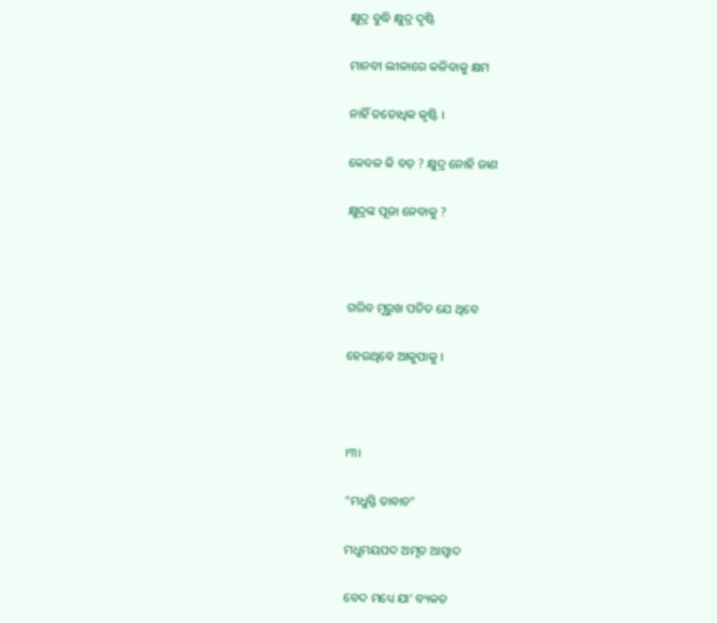କ୍ଷୁଦ୍ର ବୁଦ୍ଧି କ୍ଷୁଦ୍ର ଦୃଷ୍ଟି

ମାନବୀ ଲୀଳାରେ କଳିବାକୁ କ୍ଷମ

ନାହିଁ ତତୋଧିକ କୃଷ୍ଟି ।

କେବଳ କି ବଡ଼ ? କ୍ଷୁଦ୍ର ନୋହି ଜାଣ

କ୍ଷୁଦ୍ରଙ୍କ ପୂଜା ନେବାକୁ ?



ଗରିବ ମୂରୁଖ ପତିତ ଯେ ଥିବେ

ହେଉଥିବେ ଆକୁପାକୁ ।



।୩।

“ମଧୁସ୍ଫି ତାବାଚ”

ମଧୁମୟପଦ ଅମୃତ ଆସ୍ଵାଦ

ବେଦ ମଧ୍ୟେ ଯା’ ବ୍ୟକତ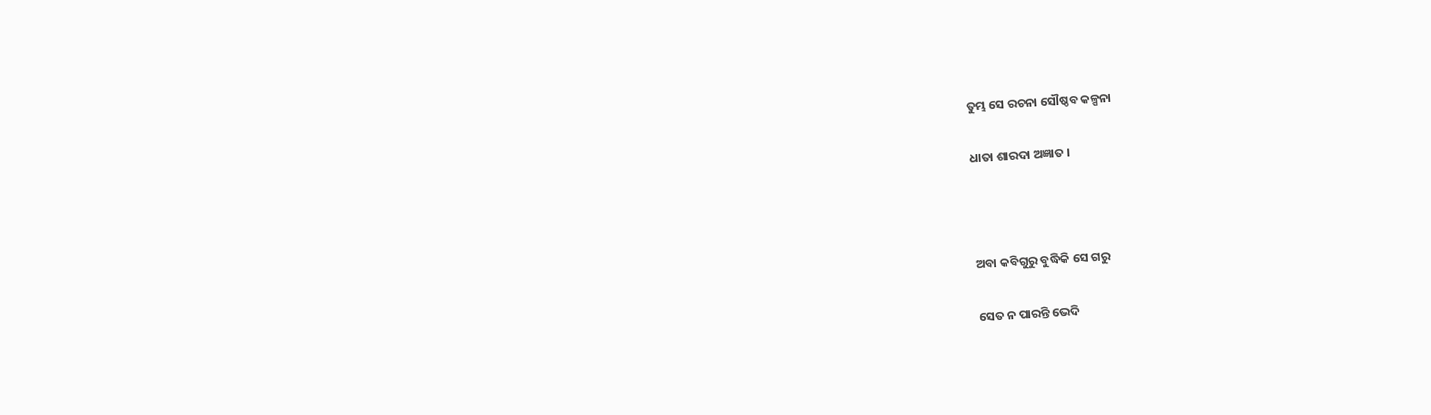ତୁମ୍ଭ ସେ ରଚନା ସୌଷ୍ଠବ କଳ୍ପନା

ଧାତା ଶାରଦା ଅଜ୍ଞାତ ।



ଅବା କବିଗୁରୁ ବୁଦ୍ଧିକି ସେ ଗରୁ

ସେତ ନ ପାରନ୍ତି ଭେଦି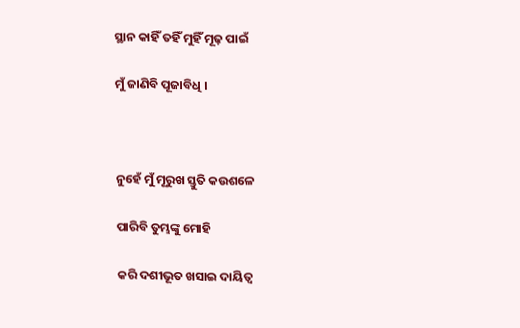ସ୍ଥାନ କାହିଁ ତହିଁ ମୁହିଁ ମୂଢ଼ ପାଇଁ

ମୁଁ ଜାଣିବି ପୂଜାବିଧି ।



ନୁହେଁ ମୁଁ ମୂରୁଖ ସ୍ତୁତି କଉଶଳେ

ପାରିବି ତୁମ୍ଭଙ୍କୁ ମୋହି

କରି ଦଶୀଭୂତ ଖସାଇ ଦାୟିତ୍ୱ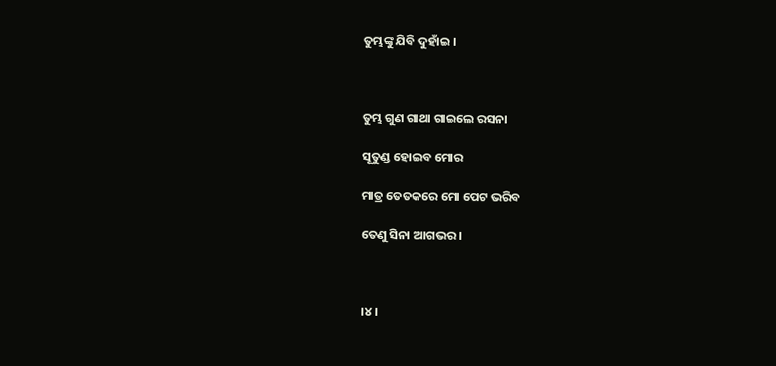ତୁମ୍ଭଙ୍କୁ ଯିବି ଦୁହାଁଇ ।



ତୁମ୍ଭ ଗୁଣ ଗାଥା ଗାଇଲେ ରସନା

ସୂତୁଣ୍ଡ ହୋଇବ ମୋର

ମାତ୍ର ତେତକରେ ମୋ ପେଟ ଭରିବ

ତେଣୁ ସିନା ଆଗଭର ।



।୪।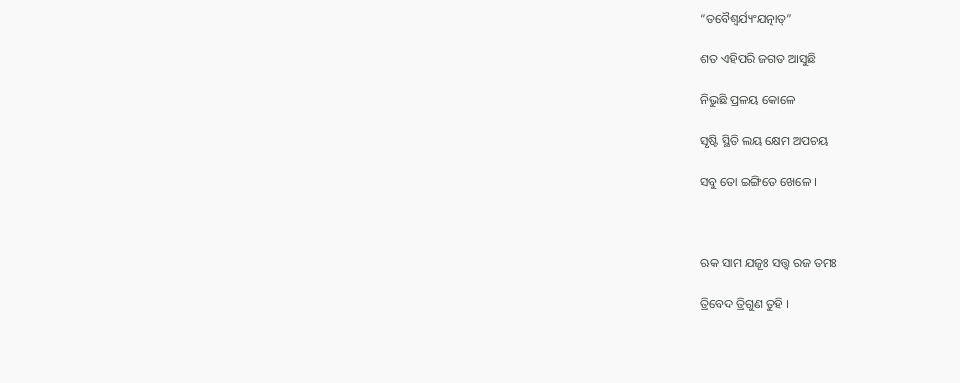“ତବୈଶ୍ଵର୍ଯ୍ୟଂଯତ୍ନାତ୍”

ଶତ ଏହିପରି ଜଗତ ଆସୁଛି

ନିଭୁଛି ପ୍ରଳୟ କୋଳେ

ସୃଷ୍ଟି ସ୍ଥିତି ଲୟ କ୍ଷେମ ଅପଚୟ

ସବୁ ତୋ ଇଙ୍ଗିତେ ଖେଳେ ।



ଋକ ସାମ ଯଜୂଃ ସତ୍ତ୍ଵ ରଜ ତମଃ

ତ୍ରିବେଦ ତ୍ରିଗୁଣ ତୁହି ।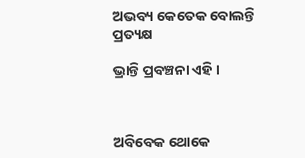ଅଭବ୍ୟ କେତେକ ବୋଲନ୍ତି ପ୍ରତ୍ୟକ୍ଷ

ଭ୍ରାନ୍ତି ପ୍ରବଞ୍ଚନା ଏହି ।



ଅବିବେକ ଥୋକେ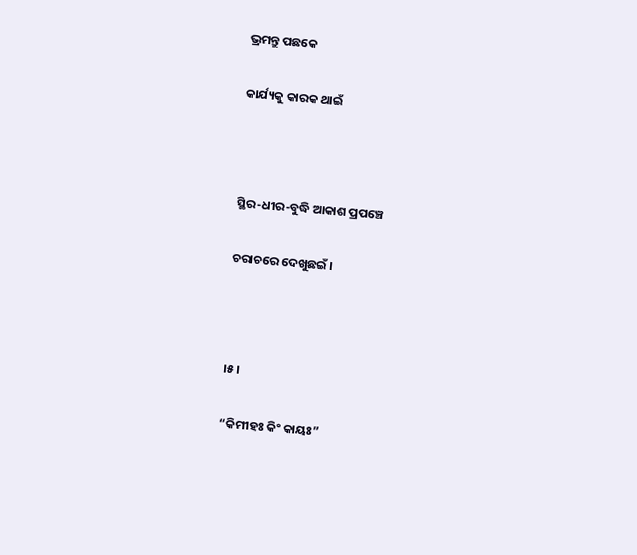ଭ୍ରମନ୍ତୁ ପଛକେ

କାର୍ଯ୍ୟକୁ କାରକ ଥାଇଁ



ସ୍ଥିର-ଧୀର-ବୁଦ୍ଧି ଆକାଶ ପ୍ରପଞ୍ଚେ

ଚରାଚରେ ଦେଖୁଛଇଁ ।



।୫।

“କିମୀହଃ କିଂ କାୟଃ”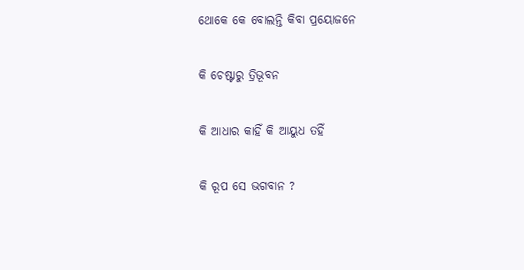ଥୋକେ କେ ବୋଲନ୍ତି କିବା ପ୍ରୟୋଜନେ

କି ଚେଷ୍ଟାରୁ ତ୍ରିଭୂବନ

କି ଆଧାର କାହିଁ କି ଆୟୁଧ ତହିଁ

କି ରୂପ ସେ ଭଗବାନ ?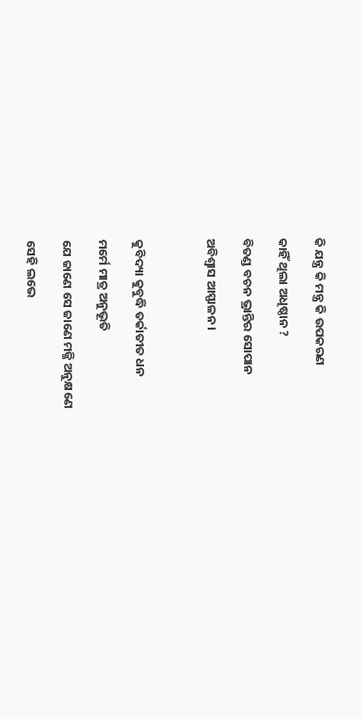କି ଯନ୍ତ୍ର କି ମନ୍ତ୍ର କି ଉପକରଣ

କାହିଁ ଥିଲା ଅଧିଷ୍ଠାନ ?

ବିତଣ୍ଡ ବଚନ ଭ୍ରାନ୍ତିର ସୋପାନ

ଅବିଶ୍ୱାସ ଆସ୍ଫାଳନ ।



କୁବିଦ୍ୟା କୁବୁଦ୍ଧି ତର୍କାତୀତ ଧନ

ମର୍ମେ ମାତ୍ର ଅନୁଭୂତି

ଯେ ଜାଣେ ସେ ଜାଣେ ମଜ୍ଜି ଅନୁକ୍ଷଣେ

ସେହି ଲଭେ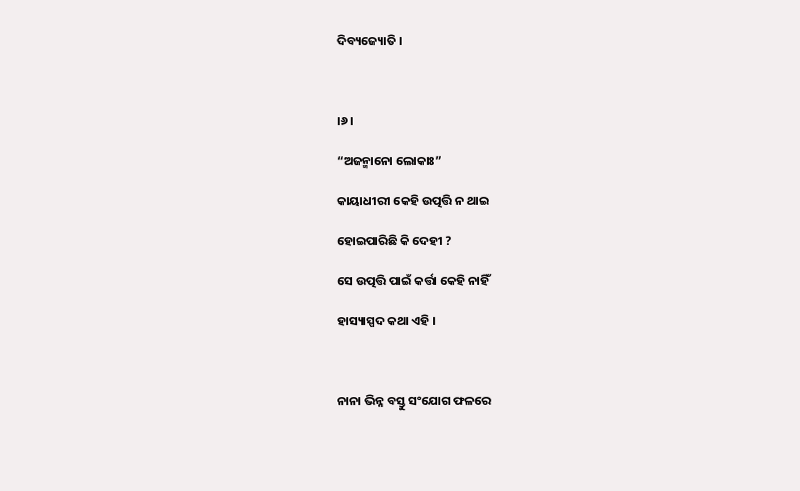ଦିବ୍ୟଜ୍ୟୋତି ।



।୬।

“ଅଜନ୍ମାନୋ ଲୋକାଃ”

କାୟାଧୀରୀ କେହି ଉତ୍ପତ୍ତି ନ ଥାଇ

ହୋଇପାରିଛି କି ଦେହୀ ?

ସେ ଉତ୍ପତ୍ତି ପାଇଁ କର୍ତ୍ତା କେହି ନାହିଁ

ହାସ୍ୟାସ୍ପଦ କଥା ଏହି ।



ନାନା ଭିନ୍ନ ବସ୍ତୁ ସଂଯୋଗ ଫଳରେ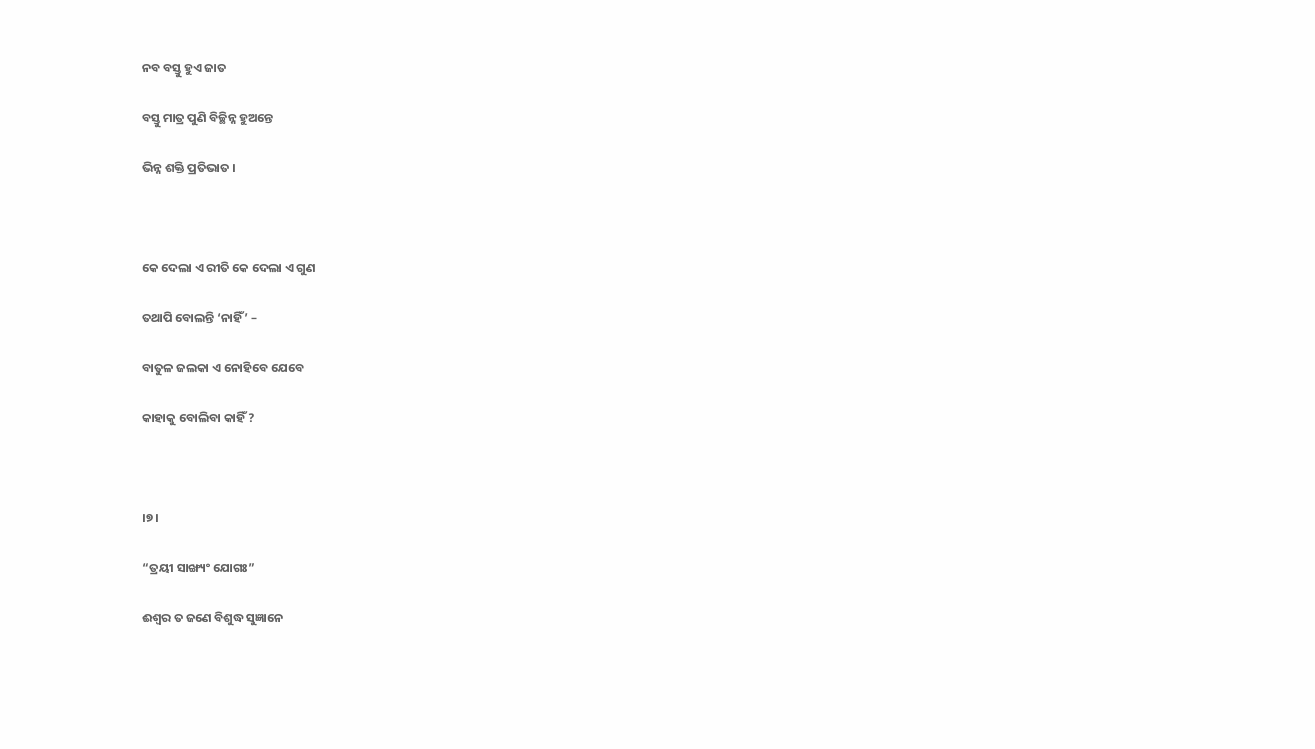ନବ ବସ୍ତୁ ହୁଏ ଜାତ

ବସ୍ତୁ ମାତ୍ର ପୁଣି ବିଚ୍ଛିନ୍ନ ହୁଅନ୍ତେ

ଭିନ୍ନ ଶକ୍ତି ପ୍ରତିଭାତ ।



କେ ଦେଲା ଏ ରୀତି କେ ଦେଲା ଏ ଗୁଣ

ତଥାପି ବୋଲନ୍ତି ‘ନାହିଁ’ –

ବାତୁଳ ଜଲକା ଏ ନୋହିବେ ଯେବେ

କାହାକୁ ବୋଲିବା କାହିଁ ?



।୭।

“ତ୍ରୟୀ ସାଙ୍ଖ୍ୟଂ ଯୋଗଃ”

ଈଶ୍ଵର ତ ଜଣେ ବିଶୁଦ୍ଧ ସୁଜ୍ଞାନେ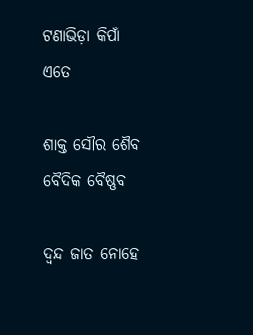ଟଣାଭିଡ଼ା କିପାଁ ଏତେ

ଶାକ୍ତ ସୌର ଶୈବ ବୈଦିକ ବୈଷ୍ଣବ

ଦ୍ଵନ୍ଦ ଜାତ ନୋହେ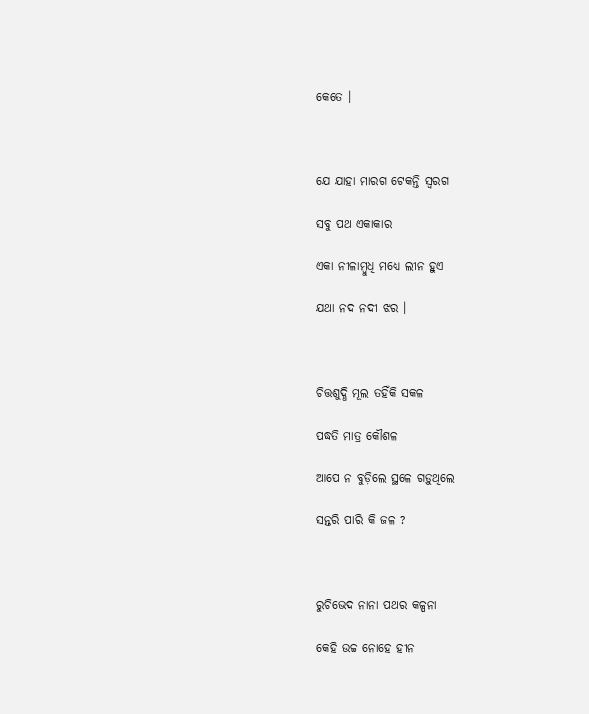କେତେ ।



ଯେ ଯାହା ମାରଗ ଟେକନ୍ତି ସ୍ଵରଗ

ସବୁ ପଥ ଏକାକାର

ଏକା ନୀଳାମ୍ବୁଧି ମଧ୍ୟେ ଲୀନ ହୁଏ

ଯଥା ନଦ ନଦୀ ଝର ।



ଚିତ୍ତଶୁଦ୍ଧି ମୂଲ ତହିଁକି ସକଳ

ପଦ୍ଧତି ମାତ୍ର କୌଶଳ

ଆପେ ନ ବୁଡ଼ିଲେ ସ୍ଥଳେ ଗଡ଼ୁଥିଲେ

ସନ୍ତରି ପାରି କି ଜଳ ?



ରୁଚିଭେଦ ନାନା ପଥର କଳ୍ପନା

କେହି ଉଚ୍ଚ ନୋହେ ହୀନ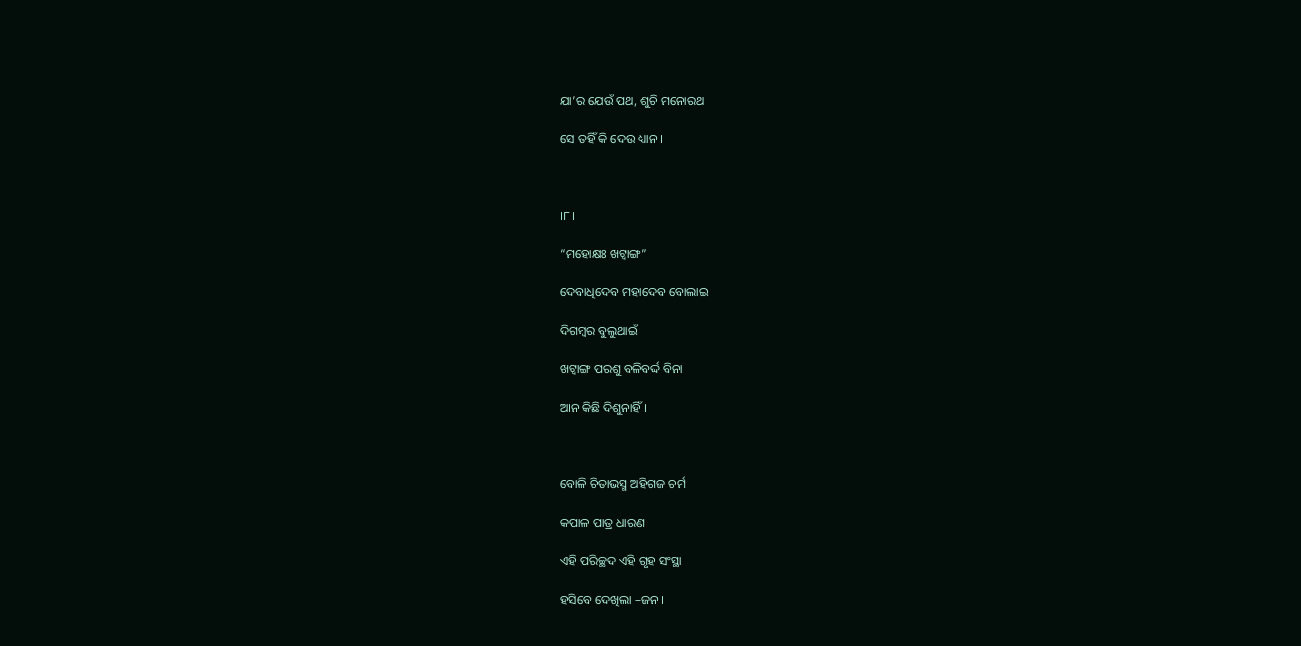ଯା’ର ଯେଉଁ ପଥ, ଶୁଚି ମନୋରଥ

ସେ ତହିଁ କି ଦେଉ ଧ୍ୟାନ ।



।୮।

“ମହୋକ୍ଷଃ ଖଟ୍ଵାଙ୍ଗ”

ଦେବାଧିଦେବ ମହାଦେବ ବୋଲାଇ

ଦିଗମ୍ବର ବୁଲୁଥାଇଁ

ଖଟ୍ଵାଙ୍ଗ ପରଶୁ ବଳିବର୍ଦ୍ଦ ବିନା

ଆନ କିଛି ଦିଶୁନାହିଁ ।



ବୋଳି ଚିତାଭସ୍ମ ଅହିଗଜ ଚର୍ମ

କପାଳ ପାତ୍ର ଧାରଣ

ଏହି ପରିଚ୍ଛଦ ଏହି ଗୃହ ସଂସ୍ଥା

ହସିବେ ଦେଖିଲା –ଜନ ।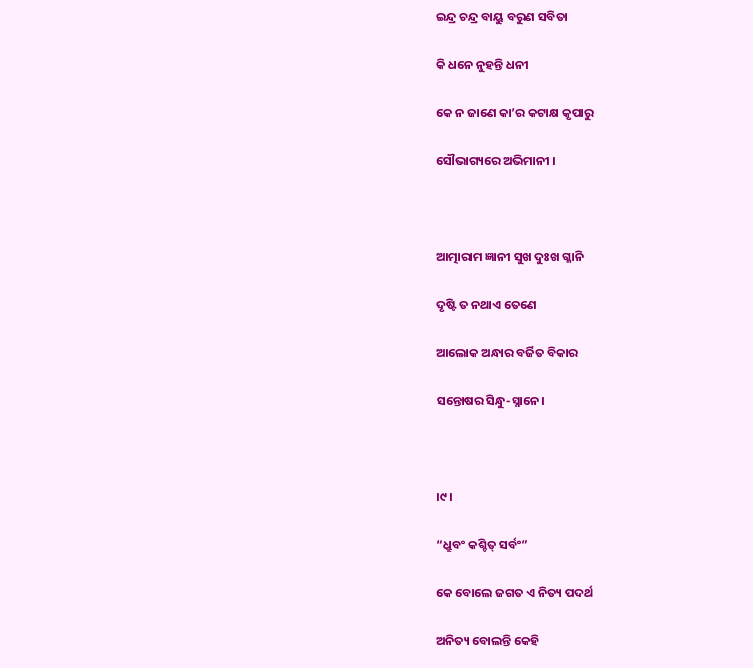ଇନ୍ଦ୍ର ଚନ୍ଦ୍ର ବାୟୁ ବରୁଣ ସବିତା

କି ଧନେ ନୁହନ୍ତି ଧନୀ

କେ ନ ଜାଣେ କା’ର କଟାକ୍ଷ କୃପାରୁ

ସୌଭାଗ୍ୟରେ ଅଭିମାନୀ ।



ଆତ୍ମାରାମ ଜ୍ଞାନୀ ସୁଖ ଦୁଃଖ ଗ୍ଳାନି

ଦୃଷ୍ଟି ତ ନଥାଏ ତେଣେ

ଆଲୋକ ଅନ୍ଧାର ବର୍ଜିତ ବିକାର

ସନ୍ତୋଷର ସିନ୍ଧୁ-ସ୍ନାନେ।



।୯।

“ଧ୍ରୁବଂ କଶ୍ଚିତ୍ ସର୍ବଂ”

କେ ବୋଲେ ଜଗତ ଏ ନିତ୍ୟ ପଦର୍ଥ

ଅନିତ୍ୟ ବୋଲନ୍ତି କେହି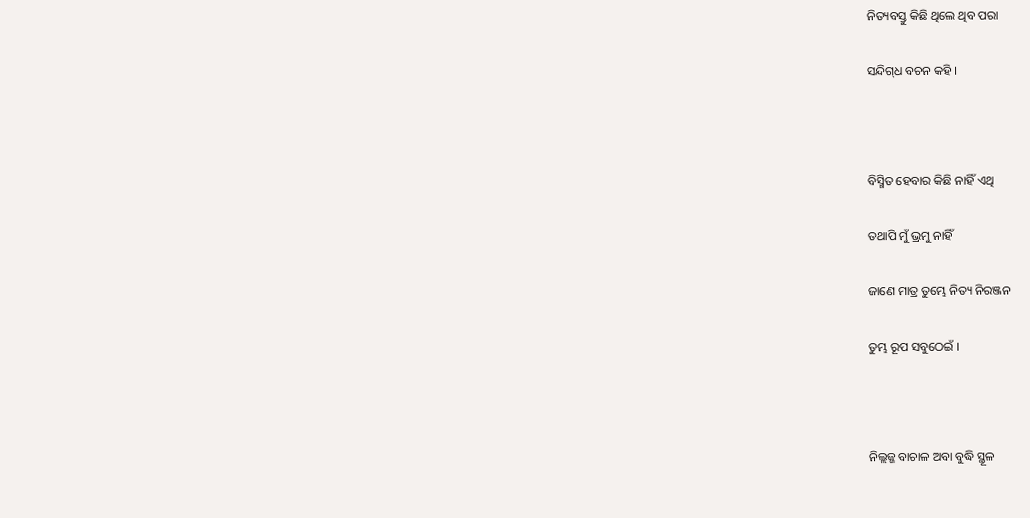ନିତ୍ୟବସ୍ତୁ କିଛି ଥିଲେ ଥିବ ପରା

ସନ୍ଦିଗ୍‌ଧ ବଚନ କହି ।



ବିସ୍ମିତ ହେବାର କିଛି ନାହିଁ ଏଥି

ତଥାପି ମୁଁ ଭ୍ରମୁ ନାହିଁ

ଜାଣେ ମାତ୍ର ତୁମ୍ଭେ ନିତ୍ୟ ନିରଞ୍ଜନ

ତୁମ୍ଭ ରୂପ ସବୁଠେଇଁ ।



ନିଲ୍ଲଜ୍ଜ ବାଚାଳ ଅବା ବୁଦ୍ଧି ସ୍ଥୂଳ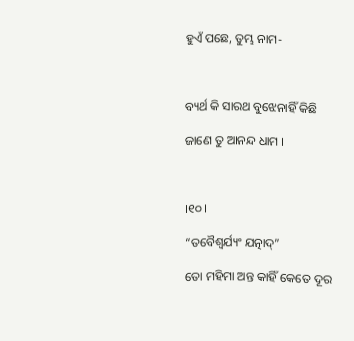ହୁଏଁ ପଛେ, ତୁମ୍ଭ ନାମ-



ବ୍ୟର୍ଥ କି ସାରଥ ବୁଝେନାହିଁ କିଛି

ଜାଣେ ତୁ ଆନନ୍ଦ ଧାମ ।



।୧୦।

“ତବୈଶ୍ଵର୍ଯ୍ୟଂ ଯତ୍ନାଦ୍”

ତୋ ମହିମା ଅନ୍ତ କାହିଁ କେତେ ଦୂର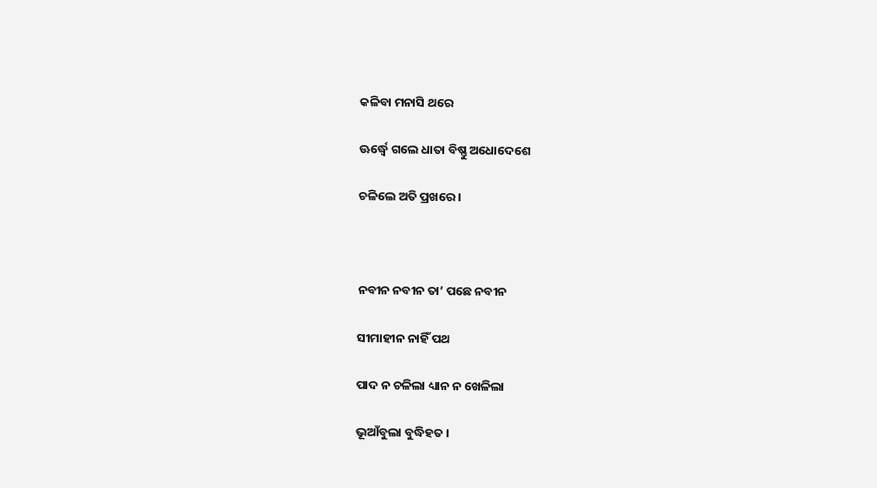କଳିବା ମନାସି ଥରେ

ଊର୍ଦ୍ଧ୍ଵେ ଗଲେ ଧାତା ବିଷ୍ଣୁ ଅଧୋଦେଶେ

ଚଳିଲେ ଅତି ପ୍ରଖରେ ।



ନବୀନ ନବୀନ ତା’ ପଛେ ନବୀନ

ସୀମାହୀନ ନାହିଁ ପଥ

ପାଦ ନ ଚଳିଲା ଧ୍ୟାନ ନ ଖେଳିଲା

ଭୂଆଁବୁଲା ବୁଦ୍ଧିହତ ।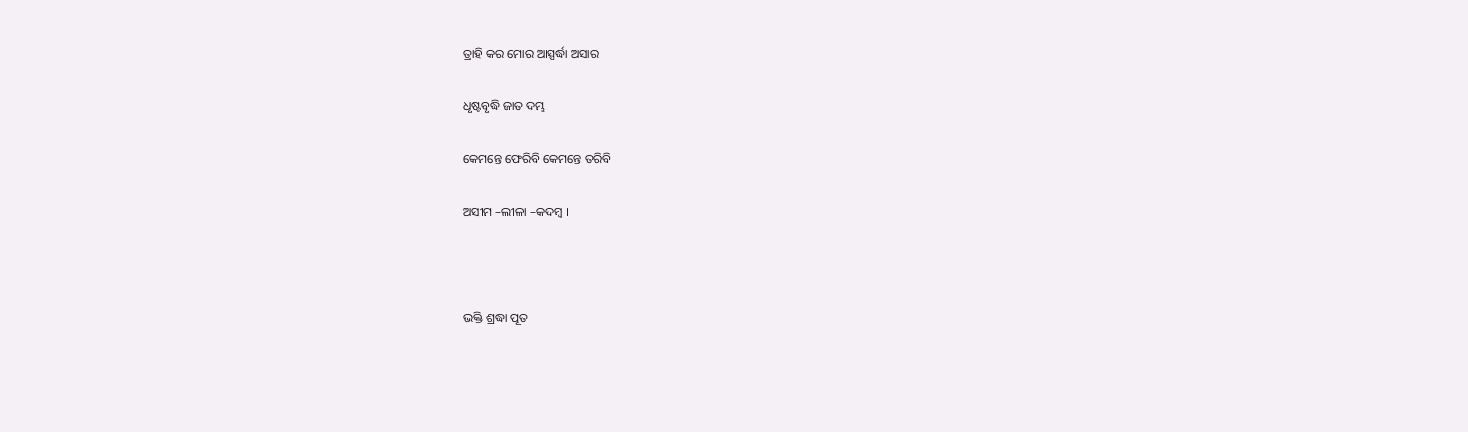ତ୍ରାହି କର ମୋର ଆସ୍ପର୍ଦ୍ଧା ଅସାର

ଧୃଷ୍ଟବୃଦ୍ଧି ଜାତ ଦମ୍ଭ

କେମନ୍ତେ ଫେରିବି କେମନ୍ତେ ତରିବି

ଅସୀମ –ଲୀଳା –କଦମ୍ବ ।



ଭକ୍ତି ଶ୍ରଦ୍ଧା ପୂତ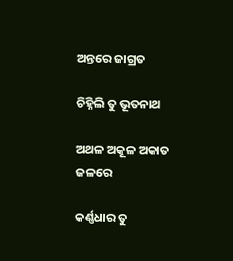ଅନ୍ତରେ ଜାଗ୍ରତ

ଚିହ୍ନିଲି ତୁ ଭୂତନାଥ

ଅଥଳ ଅକୂଳ ଅକାତ ଜଳରେ

କର୍ଣ୍ଣଧାର ତୁ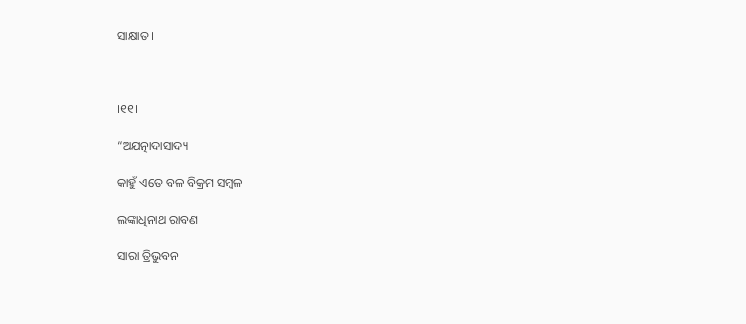ସାକ୍ଷାତ ।



।୧୧।

“ଅଯତ୍ନାଦାସାଦ୍ୟ

କାହୁଁ ଏତେ ବଳ ବିକ୍ରମ ସମ୍ବଳ

ଲଙ୍କାଧିନାଥ ରାବଣ

ସାରା ତ୍ରିଭୁବନ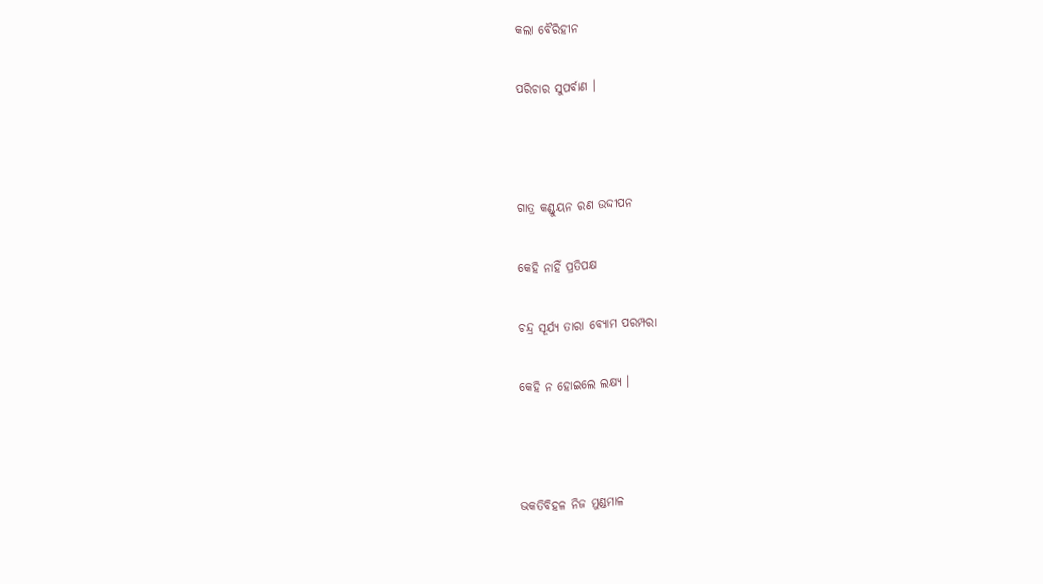କଲା ବୈରିହୀନ

ପରିଚାର ସୁପର୍ବାଣ ।



ଗାତ୍ର କଣ୍ଡୁୟନ ରଣ ଉଦ୍ଦୀପନ

କେହି ନାହିଁ ପ୍ରତିପକ୍ଷ

ଚନ୍ଦ୍ର ସୂର୍ଯ୍ୟ ତାରା ବ୍ୟୋମ ପରମ୍ପରା

କେହି ନ ହୋଇଲେ ଲକ୍ଷ୍ୟ ।



ଭକତିବିହଳ ନିଜ ମୁଣ୍ଡମାଳ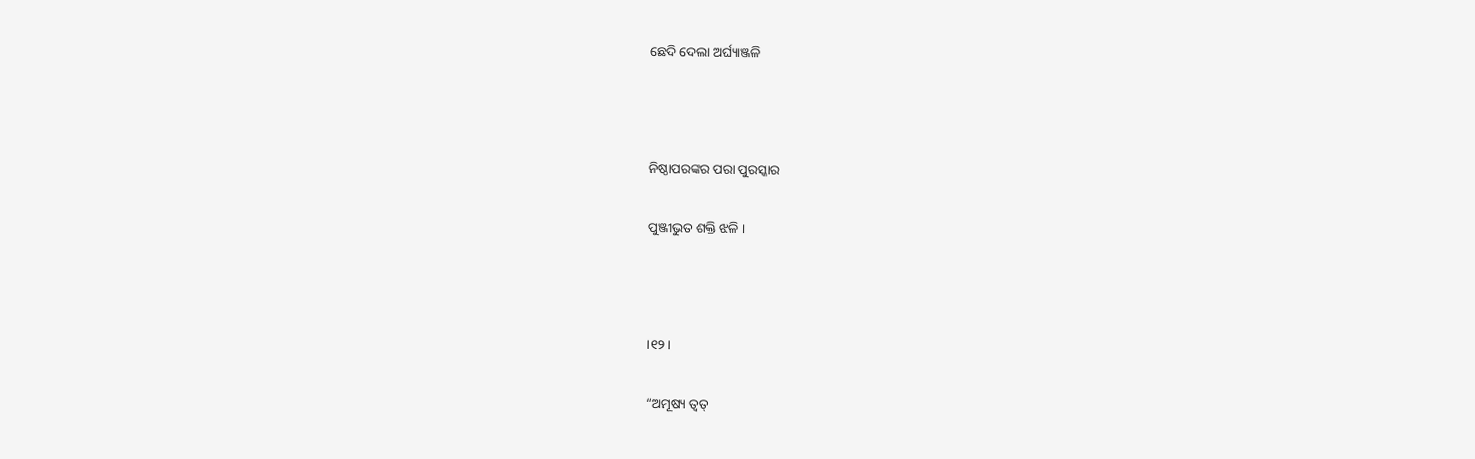ଛେଦି ଦେଲା ଅର୍ଘ୍ୟାଞ୍ଜଳି



ନିଷ୍ଠାପରଙ୍କର ପରା ପୁରସ୍କାର

ପୁଞ୍ଜୀଭୁତ ଶକ୍ତି ଝଳି ।



।୧୨।

“ଅମୂଷ୍ୟ ତ୍ୱତ୍‌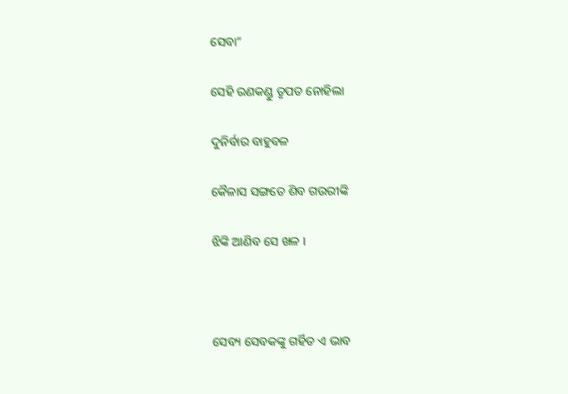ସେବା”

ସେହି ରଣକଣ୍ଡୁ ତୃପତ ନୋହିଲା

ଦୁନିର୍ବାର ବାହୁବଳ

କୈଳାସ ସଙ୍ଗତେ ଶିବ ଗଉରୀଙ୍କି

ଝିଙ୍କି ଆଣିବ ସେ ଖଳ ।



ସେବ୍ୟ ସେବକଙ୍କୁ ଗର୍ହିତ ଏ ଭାବ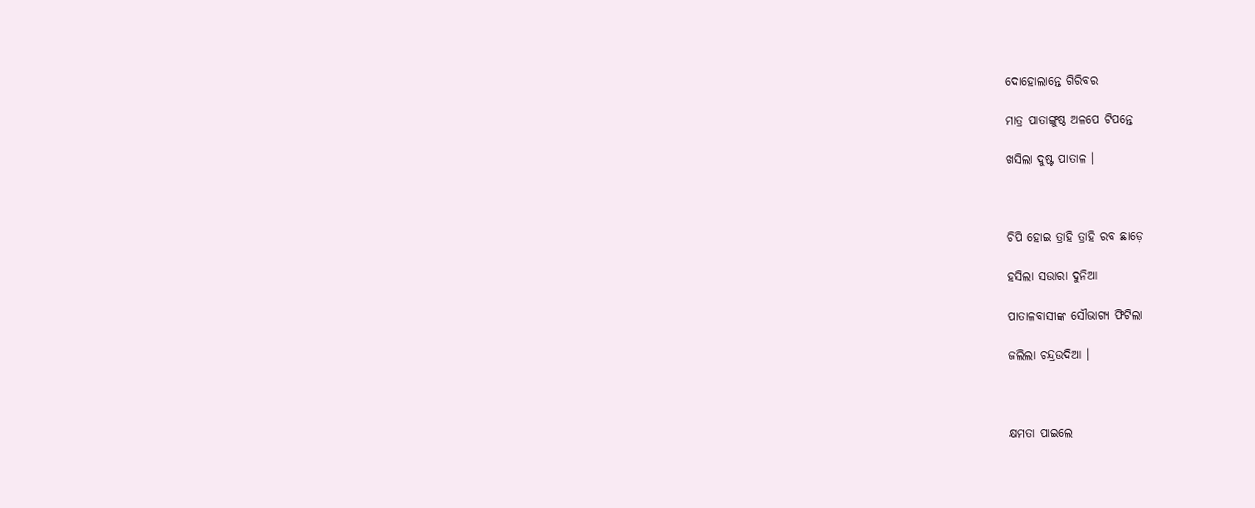ଦୋହୋଲାନ୍ତେ ଗିରିବର

ମାତ୍ର ପାତାଙ୍ଗୁଷ୍ଠ ଅଳପେ ଟିପନ୍ତେ

ଖସିଲା ଦୁଷ୍ଟ ପାତାଳ ।



ଚିପି ହୋଇ ତ୍ରାହି ତ୍ରାହି ରବ ଛାଡ଼େ

ହସିଲା ସଉାରା ଦୁନିଆ

ପାତାଳବାସୀଙ୍କ ସୌଭାଗ୍ୟ ଫିଟିଲା

ଜଲିଲା ଚନ୍ଦ୍ରଉଦିଆ ।



କ୍ଷମତା ପାଇଲେ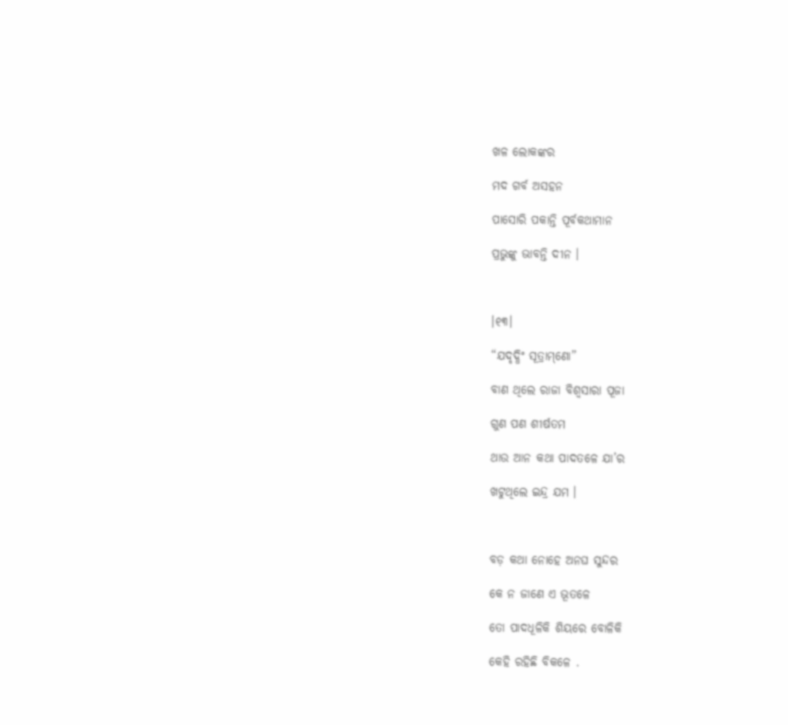ଖଳ ଲୋକଙ୍କର

ମଦ ଗର୍ବ ଅସହନ

ପାସୋରି ପକାନ୍ତି ପୂର୍ବକଥାମାନ

ପ୍ରଭୁଙ୍କୁ ଭାବନ୍ତି ଦୀନ ।



।୧୩।

“ଯଦୃଦ୍ଧିଂ ସୂତ୍ରାମ୍‌ଣୋ”

ବାଣ ଥିଲେ ରାଜା ବିଶ୍ଵସାରା ପୂଜା

ଗୁଣ ପଣ ଶୀର୍ଷତମ

ଥାଉ ଆନ କଥା ପାଦତଳେ ଯା’ର

ଖଟୁଥିଲେ ଇନ୍ଦ୍ର ଯମ ।



ବଡ଼ କଥା ନୋହେ ଅନଘ ସୁନ୍ଦର

କେ ନ ଜାଣେ ଏ ଭୂତଳେ

ତୋ ପାଦଧୂଳିକି ଶିୟରେ ବୋଳିକି

କେହି ରହିଛି ବିକଳେ .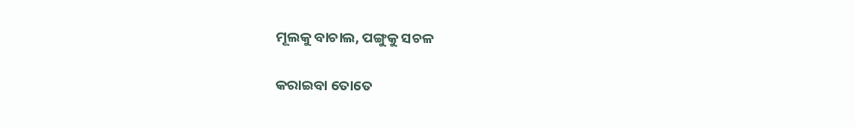ମୂଲକୁ ବାଚାଲ, ପଙ୍ଗୁକୁ ସଚଳ

କରାଇବା ତୋତେ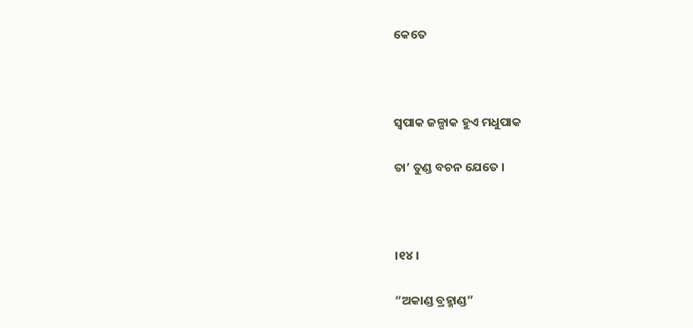କେତେ



ସ୍ୱପାକ ଜଳ୍ପାକ ହୁଏ ମଧୁପାକ

ତା’ ତୁଣ୍ଡ ବଚନ ଯେତେ ।



।୧୪।

“ଅକାଣ୍ଡ ବ୍ରହ୍ମାଣ୍ଡ”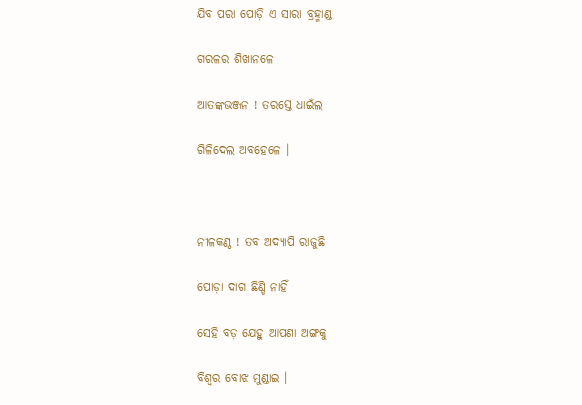ଯିବ ପରା ପୋଡ଼ି ଏ ସାରା ବ୍ରହ୍ମାଣ୍ଡ

ଗରଳର ଶିଖାନଳେ

ଆତଙ୍କଭଞ୍ଜନ ! ତରସ୍ତେ ଧାଇଁଲ

ଗିଳିଦେଲ ଅବହେଳେ ।



ନୀଳକଣ୍ଠ ! ତବ ଅଦ୍ୟାପି ରାଜୁଛି

ପୋଡ଼ା ଦାଗ ଛିଣ୍ଡି ନାହିଁ

ସେହି ବଡ଼ ଯେହୁ ଆପଣା ଅଙ୍ଗକୁ

ବିଶ୍ଵର ବୋଝ ମୁଣ୍ଡାଇ ।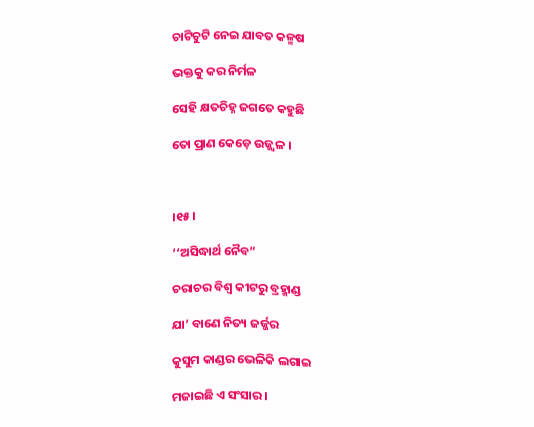ଚାଟିଚୁଟି ନେଇ ଯାବତ କଳ୍ମଷ

ଭକ୍ତକୁ କର ନିର୍ମଳ

ସେହି କ୍ଷତଚିହ୍ନ ଜଗତେ କହୁଛି

ତୋ ପ୍ରାଣ କେଡ଼େ ଉଜ୍ଜ୍ଵଳ ।



।୧୫।

‘‘ଅସିଦ୍ଧାର୍ଥ ନୈବ”

ଚରାଚର ବିଶ୍ଵ କୀଟରୁ ବ୍ରହ୍ମାଣ୍ଡ

ଯା’ ବାଣେ ନିତ୍ୟ ଜର୍ଜ୍ଜର

କୁସୁମ କାଣ୍ଡର ଭେଳିକି ଲଗାଇ

ମଜାଇଛି ଏ ସଂସାର ।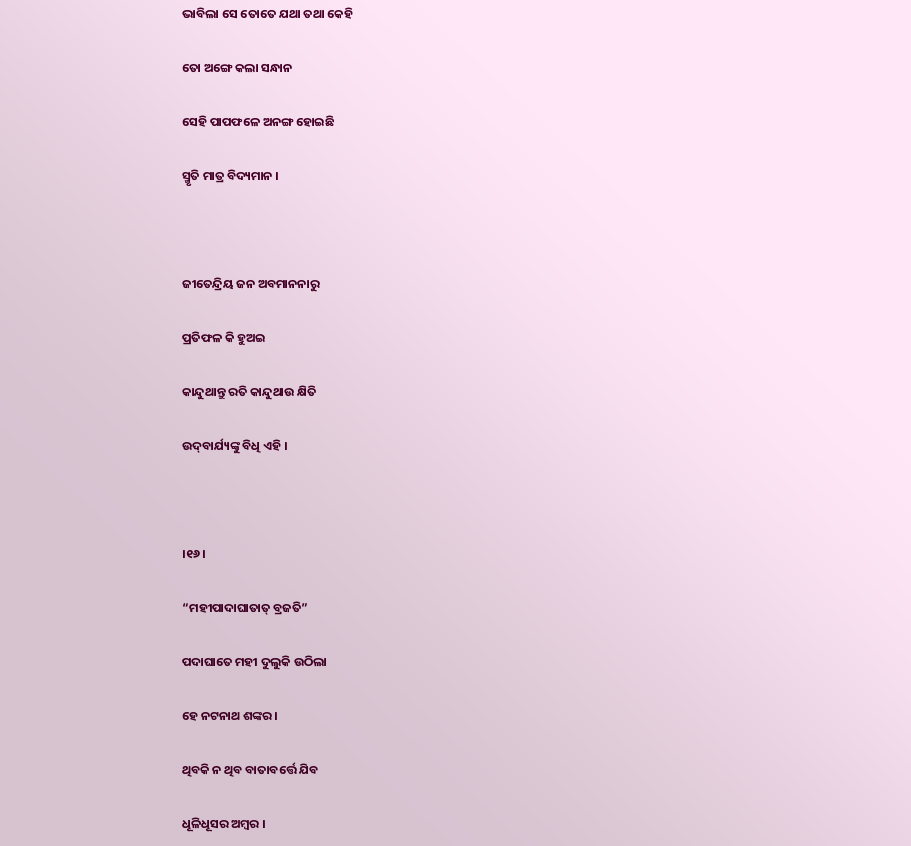ଭାବିଲା ସେ ତୋତେ ଯଥା ତଥା କେହି

ତୋ ଅଙ୍ଗେ କଲା ସନ୍ଧାନ

ସେହି ପାପଫଳେ ଅନଙ୍ଗ ହୋଇଛି

ସ୍ମୃତି ମାତ୍ର ବିଦ୍ୟମାନ ।



ଜୀତେନ୍ଦ୍ରିୟ ଜନ ଅବମାନନାରୁ

ପ୍ରତିଫଳ କି ହୁଅଇ

କାନ୍ଦୁଥାନ୍ତୁ ରତି କାନ୍ଦୁଥାଉ କ୍ଷିତି

ଉଦ୍‌ବାର୍ଯ୍ୟଙ୍କୁ ବିଧି ଏହି ।



।୧୬।

“ମହୀପାଦାଘାତାତ୍ ବ୍ରଜତି”

ପଦାଘାତେ ମହୀ ଦୁଲୁକି ଉଠିଲା

ହେ ନଟନାଥ ଶଙ୍କର ।

ଥିବକି ନ ଥିବ ବାତାବର୍ତ୍ତେ ଯିବ

ଧୂଳିଧୂସର ଅମ୍ବର ।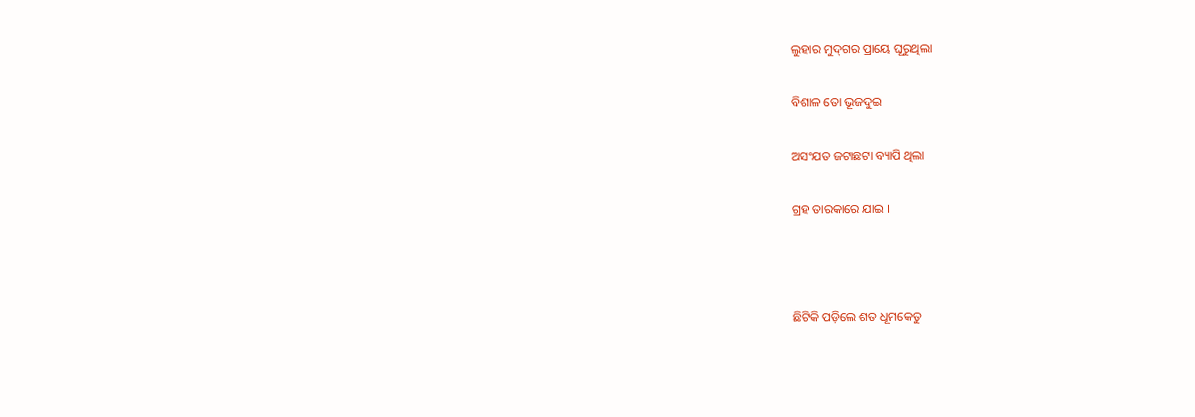ଲୁହାର ମୁଦ୍‌ଗର ପ୍ରାୟେ ଘୂରୁଥିଲା

ବିଶାଳ ତୋ ଭୂଜଦୁଇ

ଅସଂଯତ ଜଟାଛଟା ବ୍ୟାପି ଥିଲା

ଗ୍ରହ ତାରକାରେ ଯାଇ ।



ଛିଟିକି ପଡ଼ିଲେ ଶତ ଧୂମକେତୁ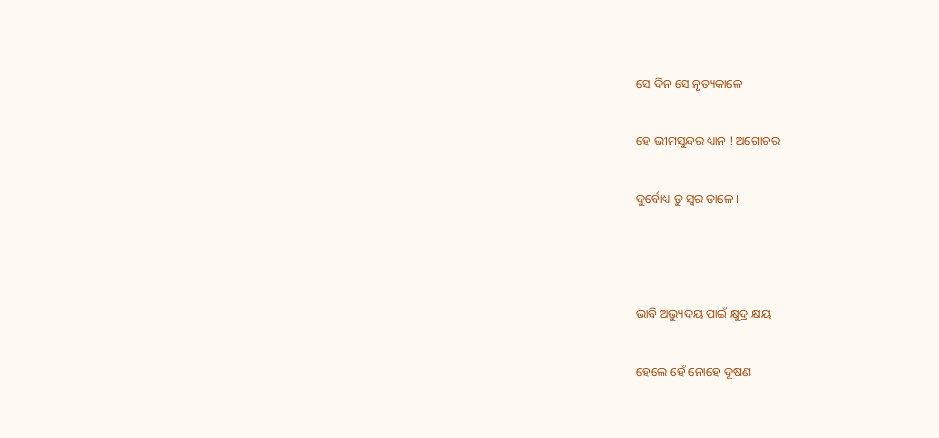ସେ ଦିନ ସେ ନୃତ୍ୟକାଳେ

ହେ ଭୀମସୁନ୍ଦର ଧ୍ୟାନ ! ଅଗୋଚର

ଦୁର୍ବୋଧ୍ୟ ତୁ ସ୍ଵର ତାଳେ ।



ଭାବି ଅଭ୍ୟୁଦୟ ପାଇଁ କ୍ଷୁଦ୍ର କ୍ଷୟ

ହେଲେ ହେଁ ନୋହେ ଦୂଷଣ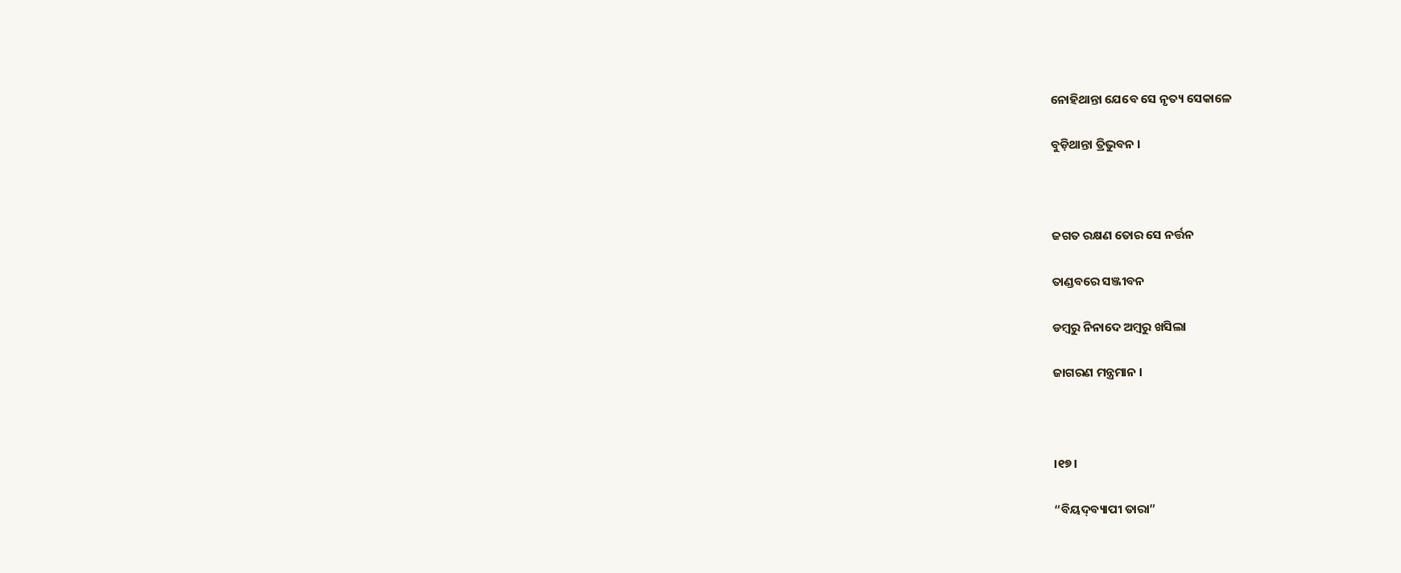ନୋହିଥାନ୍ତା ଯେବେ ସେ ନୃତ୍ୟ ସେକାଳେ

ବୁଡ଼ିଥାନ୍ତା ତ୍ରିଭୁବନ ।



ଜଗତ ରକ୍ଷଣ ତୋର ସେ ନର୍ତ୍ତନ

ତାଣ୍ଡବରେ ସଞ୍ଜୀବନ

ଡମ୍ବରୁ ନିନାଦେ ଅମ୍ବରୁ ଖସିଲା

ଜାଗରଣ ମନ୍ତ୍ରମାନ ।



।୧୭।

“ବିୟଦ୍‌ବ୍ୟାପୀ ତାରା”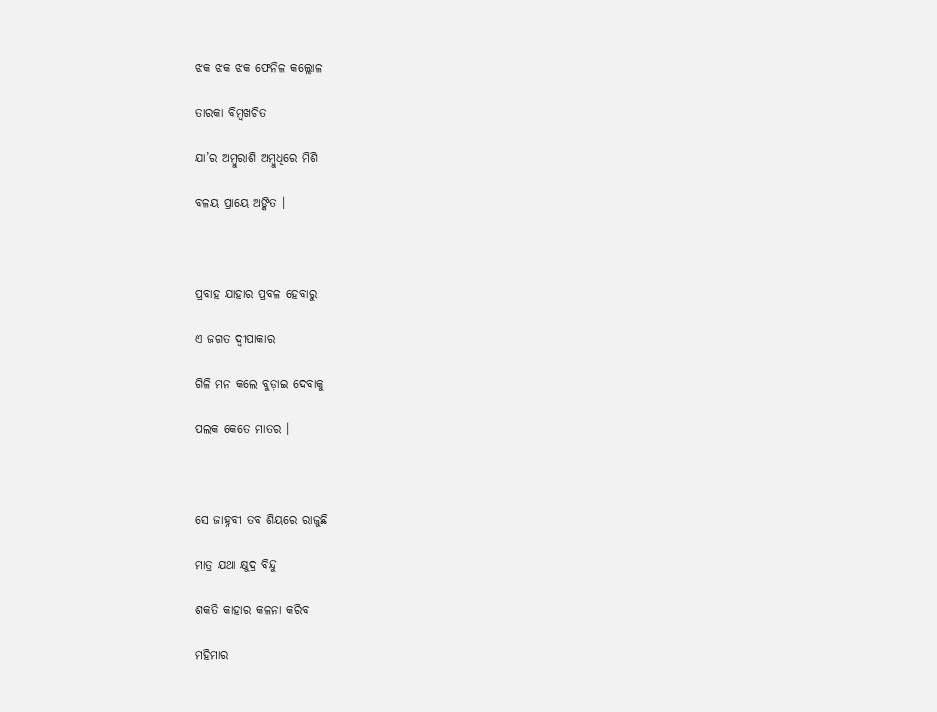ଝକ ଝକ ଝକ ଫେନିଳ କଲ୍ଲୋଳ

ତାରକା ବିମ୍ବଖଚିତ

ଯା’ର ଅମ୍ବୁରାଶି ଅମ୍ବୁଧିରେ ମିଶି

ବଳୟ ପ୍ରାୟେ ଅଙ୍କିତ ।



ପ୍ରବାହ ଯାହାର ପ୍ରବଳ ହେବାରୁ

ଏ ଜଗତ ଦ୍ଵୀପାକାର

ଗିଳି ମନ କଲେ ବୁଡ଼ାଇ ଦେବାକୁ

ପଲକ କେତେ ମାତର ।



ସେ ଜାହ୍ନବୀ ତବ ଶିୟରେ ରାଜୁଛି

ମାତ୍ର ଯଥା କ୍ଷୁଦ୍ର ବିନ୍ଦୁ

ଶକତି କାହାର କଳନା କରିବ

ମହିମାର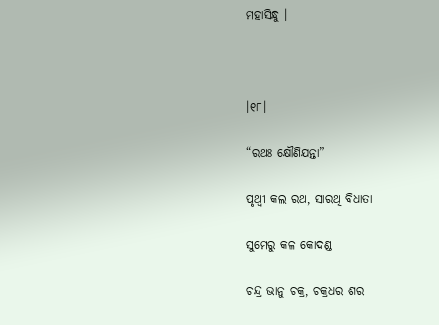ମହାସିନ୍ଧୁ ।



।୧୮।

“ରଥଃ କ୍ଷୌଣିଯନ୍ତା”

ପୃଥ୍ୱୀ କଲ ରଥ, ସାରଥି ବିଧାତା

ସୁମେରୁ କଳ କୋଦଣ୍ଡ

ଚନ୍ଦ୍ର ଭାନୁ ଚକ୍ର, ଚକ୍ରଧର ଶର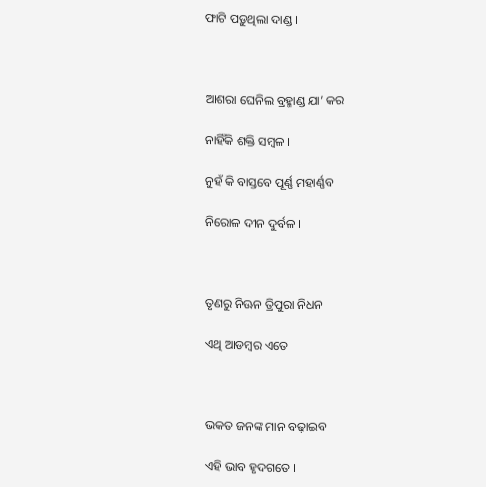ଫାଟି ପଡ଼ୁଥିଲା ଦାଣ୍ଡ ।



ଆଶରା ଘେନିଲ ବ୍ରହ୍ମାଣ୍ଡ ଯା’ କର

ନାହିଁକି ଶକ୍ତି ସମ୍ବଳ ।

ନୁହଁ କି ବାସ୍ତବେ ପୂର୍ଣ୍ଣ ମହାର୍ଣ୍ଣବ

ନିରୋଳ ଦୀନ ଦୁର୍ବଳ ।



ତୃଣରୁ ନିଊନ ତ୍ରିପୁରା ନିଧନ

ଏଥି ଆଡମ୍ବର ଏତେ



ଭକତ ଜନଙ୍କ ମାନ ବଢ଼ାଇବ

ଏହି ଭାବ ହୃଦଗତେ ।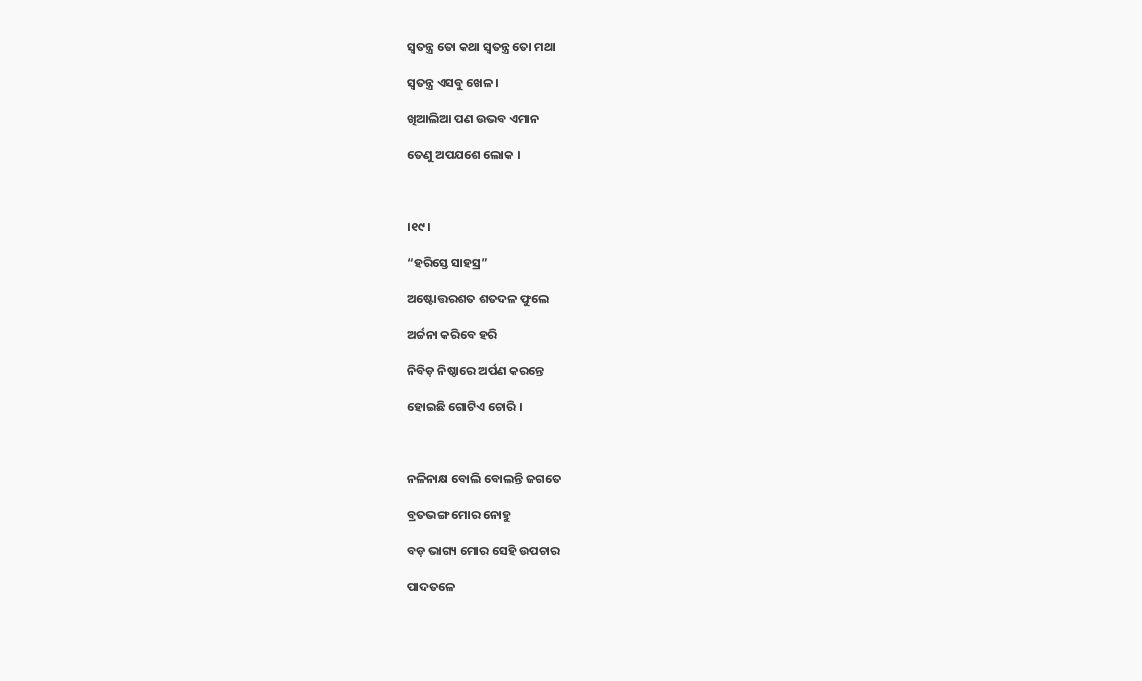ସ୍ଵତନ୍ତ୍ର ତୋ କଥା ସ୍ୱତନ୍ତ୍ର ତୋ ମଥା

ସ୍ଵତନ୍ତ୍ର ଏସବୁ ଖେଳ ।

ଖିଆଲିଆ ପଣ ଉଭବ ଏମାନ

ତେଣୁ ଅପଯଶେ ଲୋକ ।



।୧୯।

“ହରିସ୍ତେ ସାହସ୍ର”

ଅଷ୍ଟୋତ୍ତରଶତ ଶତଦଳ ଫୁଲେ

ଅର୍ଚ୍ଚନା କରିବେ ହରି

ନିବିଡ଼ ନିଷ୍ଠାରେ ଅର୍ପଣ କରନ୍ତେ

ହୋଇଛି ଗୋଟିଏ ଚୋରି ।



ନଳିନାକ୍ଷ ବୋଲି ବୋଲନ୍ତି ଜଗତେ

ବ୍ରତଭଙ୍ଗ ମୋର ନୋହୁ

ବଡ଼ ଭାଗ୍ୟ ମୋର ସେହି ଉପଚାର

ପାଦତଳେ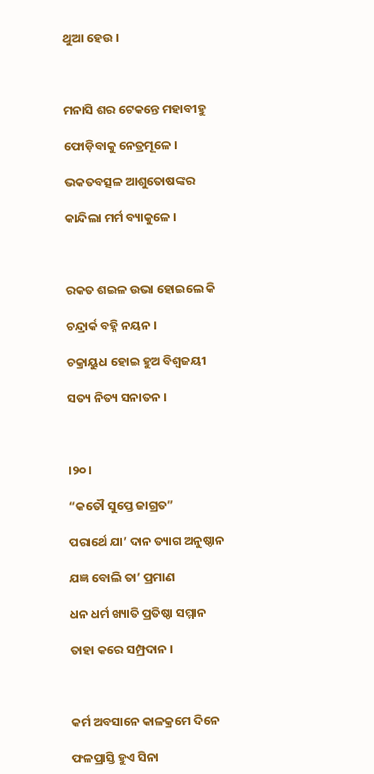ଥୁଆ ହେଉ ।



ମନାସି ଶର ଟେକନ୍ତେ ମହାବୀହୁ

ଫୋଡ଼ିବାକୁ ନେତ୍ରମୂଳେ ।

ଭକତବତ୍ସଳ ଆଶୁତୋଷଙ୍କର

କାନ୍ଦିଲା ମର୍ମ ବ୍ୟାକୁଳେ ।



ରକତ ଶଇଳ ଉଭା ହୋଇଲେ କି

ଚନ୍ଦ୍ରାର୍କ ବହ୍ନି ନୟନ ।

ଚକ୍ରାୟୁଧ ହୋଇ ହୁଅ ବିଶ୍ଵଜୟୀ

ସତ୍ୟ ନିତ୍ୟ ସନାତନ ।



।୨୦।

“କତୌ ସୁପ୍ତେ ଜାଗ୍ରତ”

ପରାର୍ଥେ ଯା’ ଦାନ ତ୍ୟାଗ ଅନୁଷ୍ଠାନ

ଯଜ୍ଞ ବୋଲି ତା’ ପ୍ରମାଣ

ଧନ ଧର୍ମ ଖ୍ୟାତି ପ୍ରତିଷ୍ଠା ସମ୍ମାନ

ତାହା କରେ ସମ୍ପ୍ରଦାନ ।



କର୍ମ ଅବସାନେ କାଳକ୍ରମେ ଦିନେ

ଫଳପ୍ରାସ୍ତି ହୁଏ ସିନା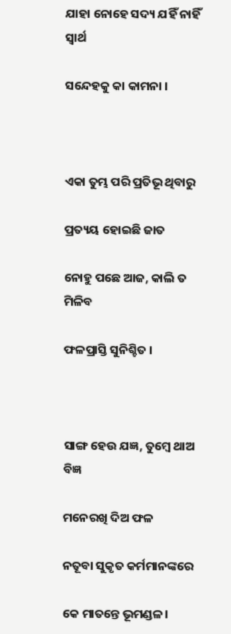ଯାହା ନୋହେ ସଦ୍ୟ ଯହିଁ ନାହିଁ ସ୍ଵାର୍ଥ

ସନ୍ଦେହକୁ କା କାମନା ।



ଏକା ତୁମ୍ଭ ପରି ପ୍ରତିଭୂ ଥିବାରୁ

ପ୍ରତ୍ୟୟ ହୋଇଛି ଜାତ

ନୋହୁ ପଛେ ଆଜ, କାଲି ତ ମିଳିବ

ଫଳପ୍ରାସ୍ତି ସୁନିଶ୍ଚିତ ।



ସାଙ୍ଗ ହେଉ ଯଜ୍ଞ, ତୁମ୍ବେ ଥାଅ ବିଜ୍ଞ

ମନେରଖି ଦିଅ ଫଳ

ନତୂବା ସୁକୃତ କର୍ମମାନଙ୍କରେ

କେ ମାତନ୍ତେ ଭୂମଣ୍ଡଳ।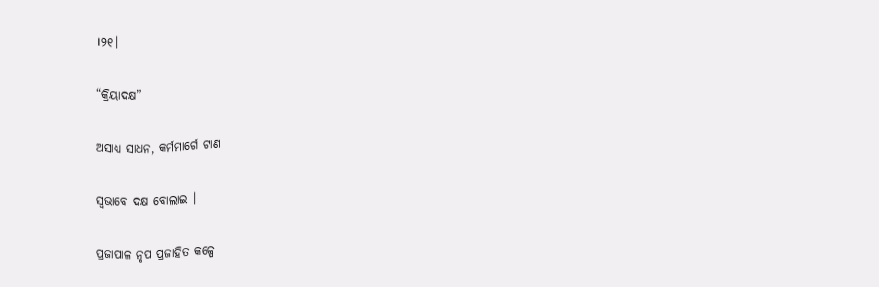।୨୧।

“କ୍ରିୟାଦକ୍ଷ”

ଅସାଧ୍ୟ ସାଧନ, କର୍ମମାର୍ଗେ ଟାଣ

ସ୍ଵଭାବେ ଦକ୍ଷ ବୋଲାଇ ।

ପ୍ରଜାପାଳ ନୃପ ପ୍ରଜାହିତ କଳ୍ପେ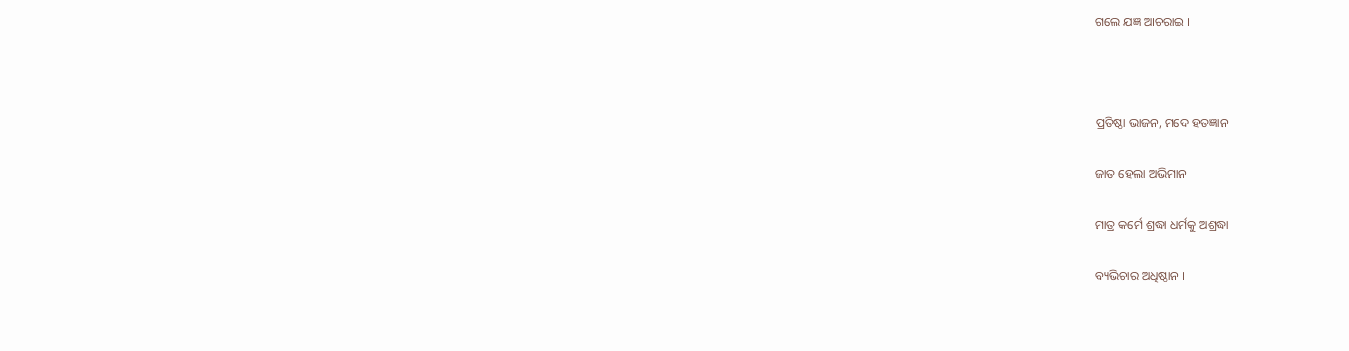ଗଲେ ଯଜ୍ଞ ଆଚରାଇ ।



ପ୍ରତିଷ୍ଠା ଭାଜନ, ମଦେ ହତଜ୍ଞାନ

ଜାତ ହେଲା ଅଭିମାନ

ମାତ୍ର କର୍ମେ ଶ୍ରଦ୍ଧା ଧର୍ମକୁ ଅଶ୍ରଦ୍ଧା

ବ୍ୟଭିଚାର ଅଧିଷ୍ଠାନ ।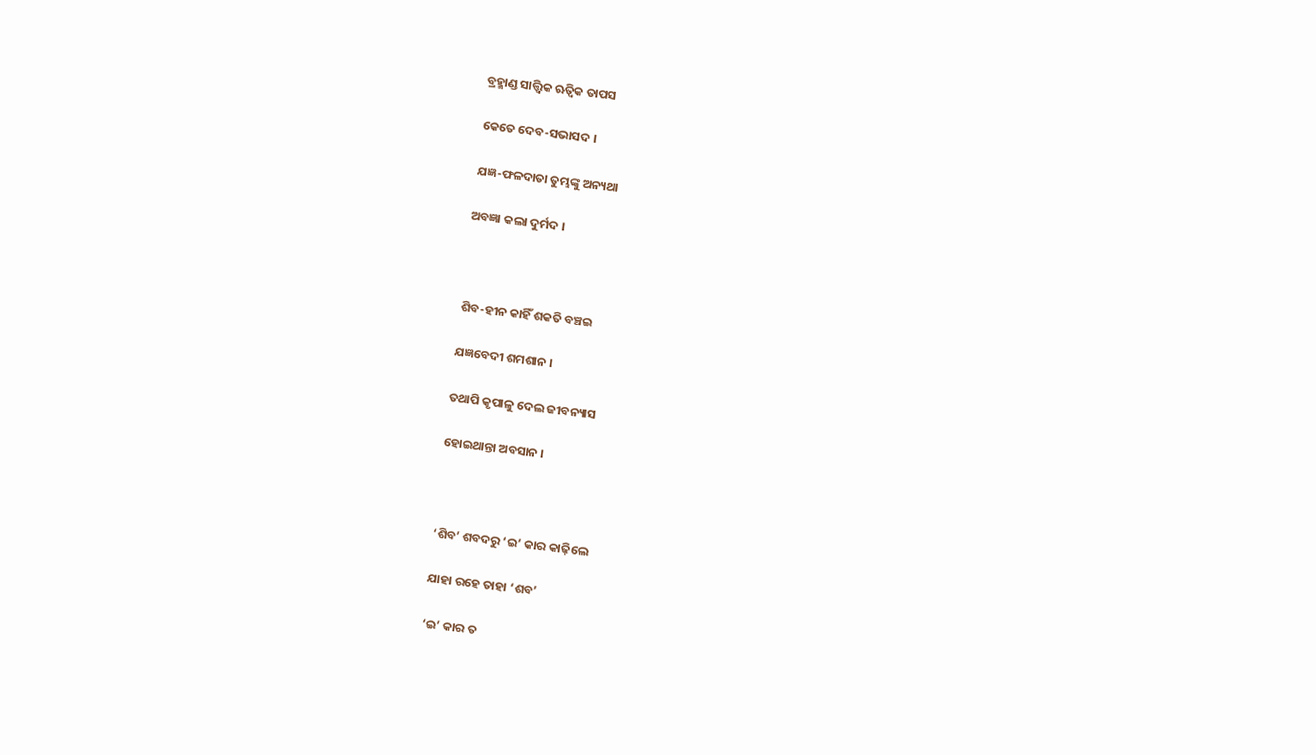ବ୍ରହ୍ମାଣ୍ଡ ସାତ୍ତ୍ଵିକ ଋତ୍ୱିକ ତାପସ

କେତେ ଦେବ-ସଭାସଦ ।

ଯଜ୍ଞ-ଫଳଦାତା ତୁମ୍ଭଙ୍କୁ ଅନ୍ୟଥା

ଅବଜ୍ଞା କଲା ଦୁର୍ମଦ ।



ଶିବ-ହୀନ କାହିଁ ଶକତି ବଞ୍ଚଇ

ଯଜ୍ଞବେଦୀ ଶମଶାନ ।

ତଥାପି କୃପାଳୁ ଦେଲ ଜୀବନ୍ୟାସ

ହୋଇଥାନ୍ତା ଅବସାନ ।



‘ଶିବ’ ଶବଦରୁ ‘ଇ’ କାର କାଢ଼ିଲେ

ଯାହା ରହେ ତାହା ‘ଶବ’

‘ଇ’ କାର ତ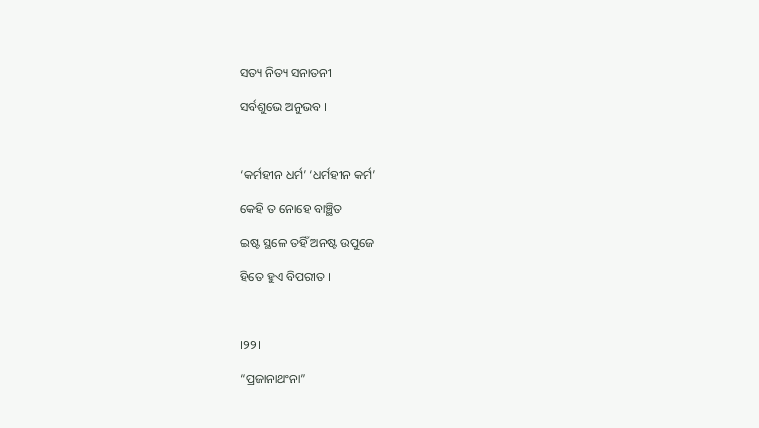ସତ୍ୟ ନିତ୍ୟ ସନାତନୀ

ସର୍ବଶୁଭେ ଅନୁଭବ ।



‘କର୍ମହୀନ ଧର୍ମ’ ‘ଧର୍ମହୀନ କର୍ମ’

କେହି ତ ନୋହେ ବାଞ୍ଛିତ

ଇଷ୍ଟ ସ୍ଥଳେ ତହିଁ ଅନଷ୍ଟ ଉପୁଜେ

ହିତେ ହୁଏ ବିପରୀତ ।



।୨୨।

“ପ୍ରଜାନାଥଂନା”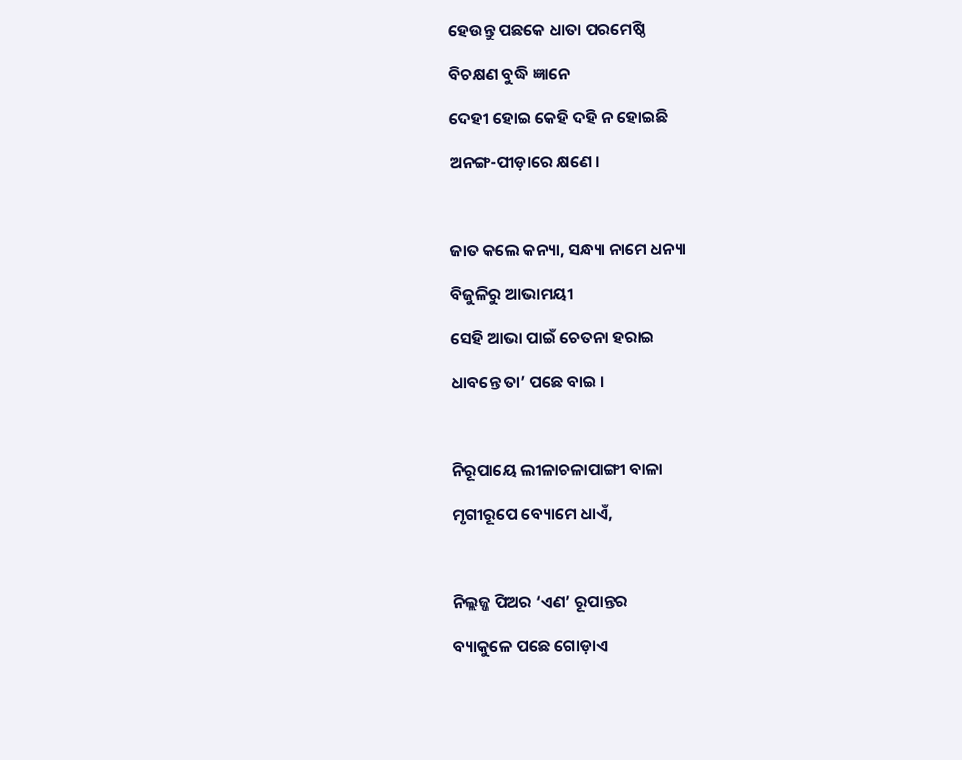ହେଉନ୍ତୁ ପଛକେ ଧାତା ପରମେଷ୍ଠି

ବିଚକ୍ଷଣ ବୁଦ୍ଧି ଜ୍ଞାନେ

ଦେହୀ ହୋଇ କେହି ଦହି ନ ହୋଇଛି

ଅନଙ୍ଗ-ପୀଡ଼ାରେ କ୍ଷଣେ ।



ଜାତ କଲେ କନ୍ୟା, ସନ୍ଧ୍ୟା ନାମେ ଧନ୍ୟା

ବିଜୁଳିରୁ ଆଭାମୟୀ

ସେହି ଆଭା ପାଇଁ ଚେତନା ହରାଇ

ଧାବନ୍ତେ ତା’ ପଛେ ବାଇ ।



ନିରୂପାୟେ ଲୀଳାଚଳାପାଙ୍ଗୀ ବାଳା

ମୃଗୀରୂପେ ବ୍ୟୋମେ ଧାଏଁ,



ନିଲ୍ଲଜ୍ଜ ପିଅର ‘ଏଣ’ ରୂପାନ୍ତର

ବ୍ୟାକୁଳେ ପଛେ ଗୋଡ଼ାଏ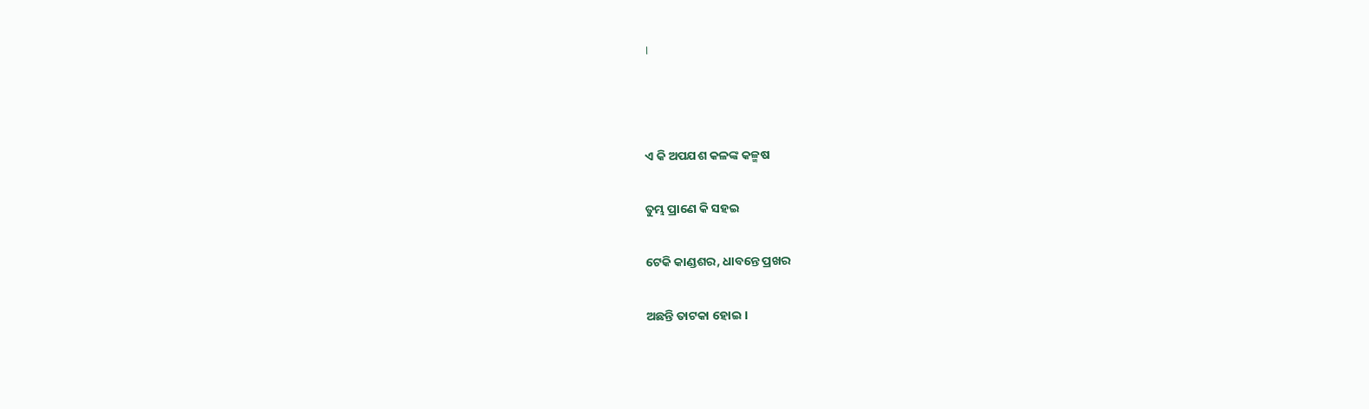।



ଏ କି ଅପଯଶ କଳଙ୍କ କଳ୍ମଷ

ତୁମ୍ଭ ପ୍ରାଣେ କି ସହଇ

ଟେକି କାଣ୍ଡଶର, ଧାବନ୍ତେ ପ୍ରଖର

ଅଛନ୍ତି ତାଟକା ହୋଇ ।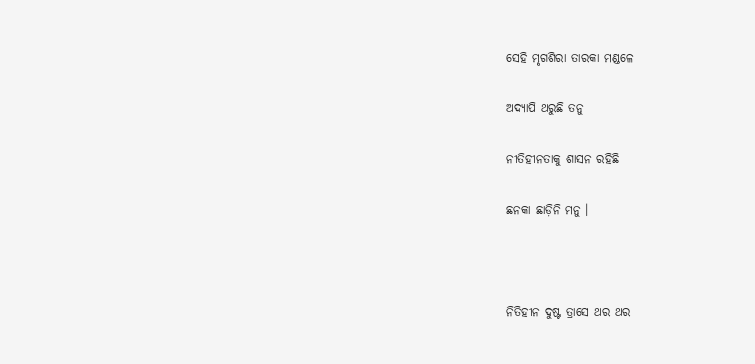ସେହି ମୃଗଶିରା ତାରକା ମଣ୍ଡଳେ

ଅଦ୍ୟାପି ଥରୁଛି ତନୁ

ନୀତିହୀନତାକୁ ଶାସନ ରହିଛି

ଛନକା ଛାଡ଼ିନି ମନୁ ।



ନିତିହୀନ ଦୁଷ୍ଟ ତ୍ରାସେ ଥର ଥର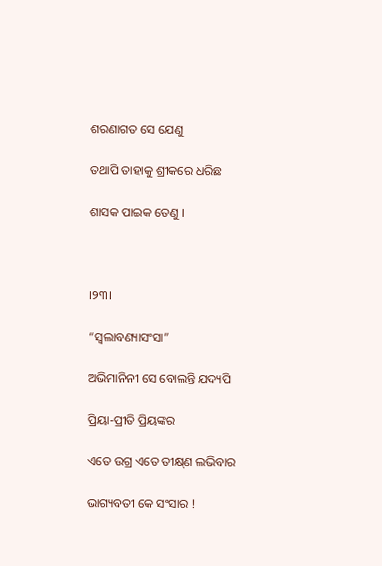ଶରଣାଗତ ସେ ଯେଣୁ

ତଥାପି ତାହାକୁ ଶ୍ରୀକରେ ଧରିଛ

ଶାସକ ପାଇକ ତେଣୁ ।



।୨୩।

“ସ୍ଵଲାବଣ୍ୟାସଂସା”

ଅଭିମାନିନୀ ସେ ବୋଲନ୍ତି ଯଦ୍ୟପି

ପ୍ରିୟା-ପ୍ରୀତି ପ୍ରିୟଙ୍କର

ଏତେ ଉଗ୍ର ଏତେ ତୀକ୍ଷ୍‌ଣ ଲଭିବାର

ଭାଗ୍ୟବତୀ କେ ସଂସାର !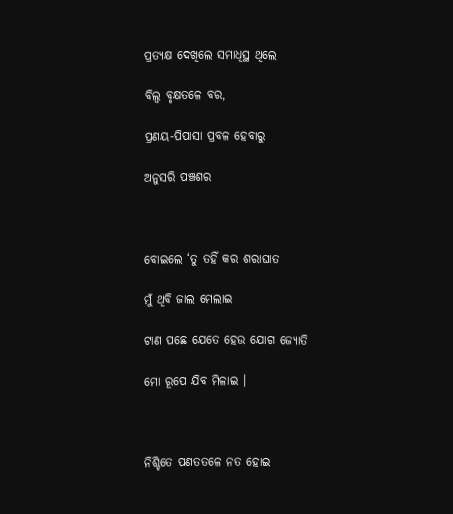ପ୍ରତ୍ୟକ୍ଷ ଦେଖିଲେ ସମାଧିସ୍ଥ ଥିଲେ

ବିଲ୍ଵ ବୃକ୍ଷତଳେ ବର,

ପ୍ରଣୟ-ପିପାସା ପ୍ରବଳ ହେବାରୁ

ଅନୁସରି ପଞ୍ଚଶର



ବୋଇଲେ ‘ତୁ ତହିଁ କର ଶରାଘାତ

ମୁଁ ଥିବି ଜାଲ ମେଲାଇ

ଟାଣ ପଛେ ଯେତେ ହେଉ ଯୋଗ ଜ୍ୟୋତି

ମୋ ରୂପେ ଯିବ ମିଳାଇ ।



ନିଶ୍ଚିତେ ପଣତତଳେ ନତ ହୋଇ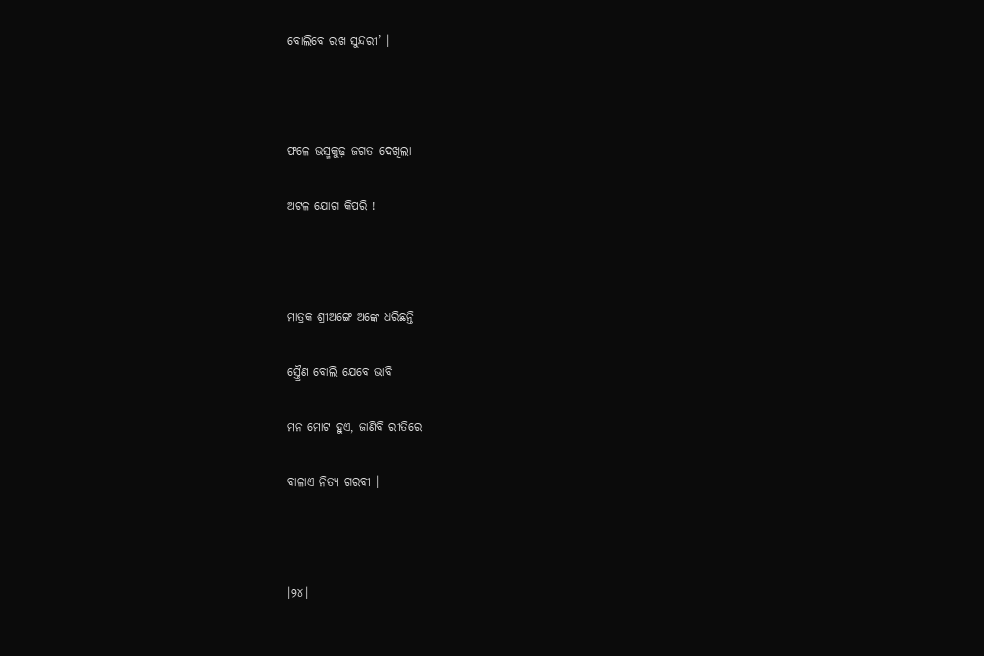ବୋଲିବେ ରଖ ସୁନ୍ଦରୀ’ ।



ଫଳେ ଭସ୍ମକୁଢ଼ ଜଗତ ଦେଖିଲା

ଅଟଳ ଯୋଗ କିପରି !



ମାତ୍ରକ ଶ୍ରୀଅଙ୍ଗେ ଅଙ୍କେ ଧରିଛନ୍ତି

ସ୍ତ୍ରୈଣ ବୋଲି ଯେବେ ଭାବି

ମନ ମୋଟ ହୁଏ, ଜାଣିବି ରୀତିରେ

ବାଳାଏ ନିତ୍ୟ ଗରବୀ ।



।୨୪।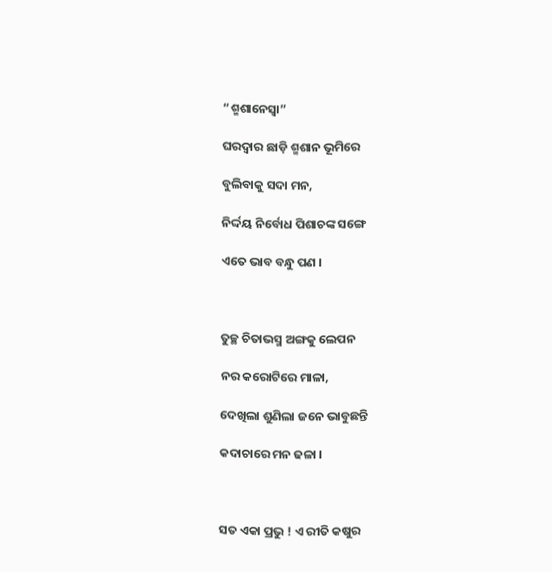“ଶ୍ମଶାନେସ୍ଵା”

ଘରଦ୍ଵାର ଛାଡ଼ି ଶ୍ମଶାନ ଭୂମିରେ

ବୁଲିବାକୁ ସଦା ମନ,

ନିର୍ଦ୍ଦୟ ନିର୍ବୋଧ ପିଶାଚଙ୍କ ସଙ୍ଗେ

ଏତେ ଭାବ ବନ୍ଧୁ ପଣ ।



ତୁଚ୍ଛ ଚିତାଭସ୍ମ ଅଙ୍ଗକୁ ଲେପନ

ନର କରୋଟିରେ ମାଳା,

ଦେଖିଲା ଶୁଣିଲା ଜନେ ଭାବୁଛନ୍ତି

କଦାଚାରେ ମନ ଢଳା ।



ସତ ଏକା ପ୍ରଭୁ ! ଏ ରୀତି କଷୁର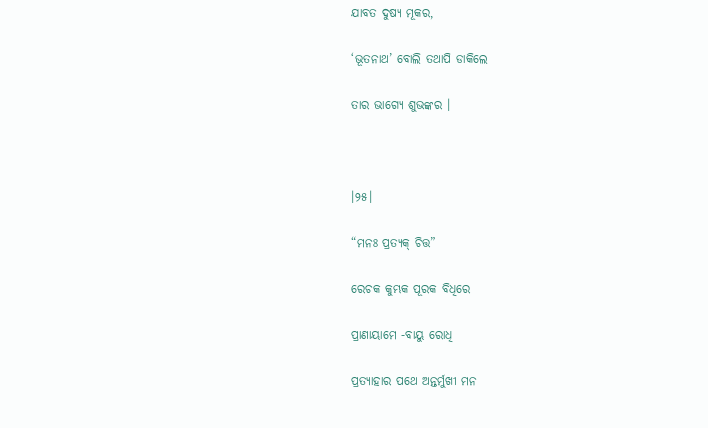ଯାବତ ଦୁଷ୍ୟ ମୂକର,

‘ଭୂତନାଥ’ ବୋଲି ତଥାପି ଡାକିଲେ

ତାର ଭାଗ୍ୟେ ଶୁଭଙ୍କର ।



।୨୫।

“ମନଃ ପ୍ରତ୍ୟକ୍ ଚିତ୍ତ”

ରେଚକ କୁମ୍ଭକ ପୂରକ ବିଧିରେ

ପ୍ରାଣାୟାମେ -ବାୟୁ ରୋଧି

ପ୍ରତ୍ୟାହାର ପଥେ ଅନ୍ତର୍ମୁଖୀ ମନ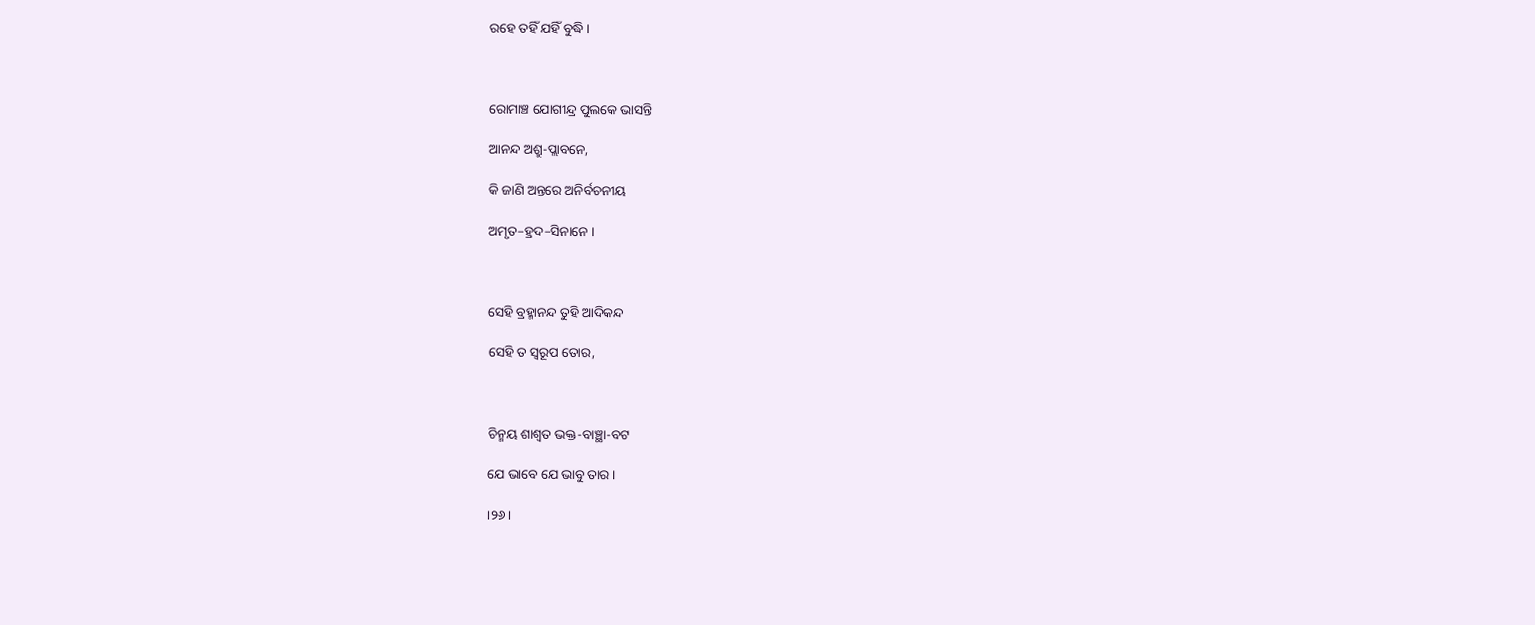ରହେ ତହିଁ ଯହିଁ ବୁଦ୍ଧି ।



ରୋମାଞ୍ଚ ଯୋଗୀନ୍ଦ୍ର ପୁଲକେ ଭାସନ୍ତି

ଆନନ୍ଦ ଅଶ୍ରୁ-ପ୍ଲାବନେ,

କି ଜାଣି ଅନ୍ତରେ ଅନିର୍ବଚନୀୟ

ଅମୃତ–ହ୍ରଦ–ସିନାନେ ।



ସେହି ବ୍ରହ୍ମାନନ୍ଦ ତୁହି ଆଦିକନ୍ଦ

ସେହି ତ ସ୍ଵରୂପ ତୋର,



ଚିନ୍ମୟ ଶାଶ୍ଵତ ଭକ୍ତ-ବାଞ୍ଛା-ବଟ

ଯେ ଭାବେ ଯେ ଭାବୁ ତାର ।

।୨୬।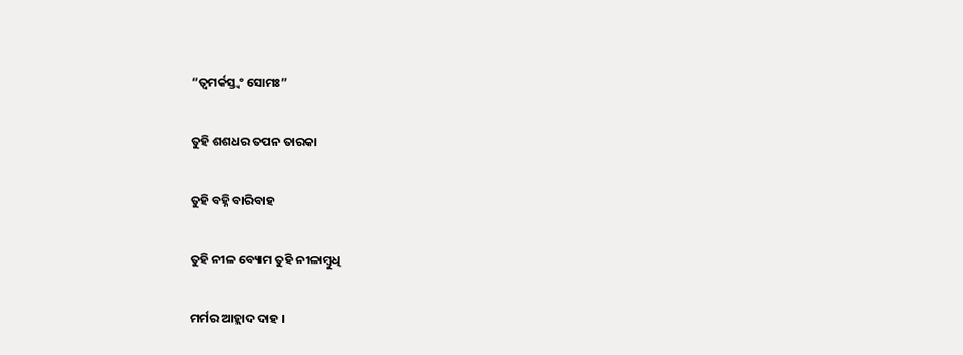“ତ୍ଵମର୍କସ୍ତ୍ୱଂ ସୋମଃ”

ତୁହି ଶଶଧର ତପନ ତାରକା

ତୁହି ବହ୍ନି ବାରିବାହ

ତୁହି ନୀଳ ବ୍ୟୋମ ତୁହି ନୀଳାମ୍ବୁଧି

ମର୍ମର ଆହ୍ଲାଦ ଦାହ ।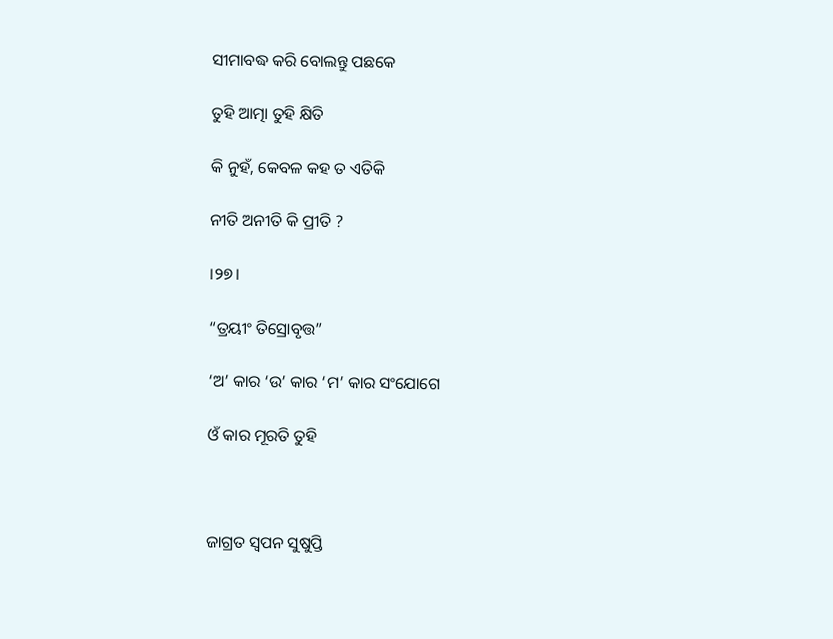ସୀମାବଦ୍ଧ କରି ବୋଲନ୍ତୁ ପଛକେ

ତୁହି ଆତ୍ମା ତୁହି କ୍ଷିତି

କି ନୁହଁ, କେବଳ କହ ତ ଏତିକି

ନୀତି ଅନୀତି କି ପ୍ରୀତି ?

।୨୭।

“ତ୍ରୟୀଂ ତିସ୍ରୋବୃତ୍ତ”

‘ଅ’ କାର ‘ଉ’ କାର ‘ମ’ କାର ସଂଯୋଗେ

ଓଁ କାର ମୂରତି ତୁହି



ଜାଗ୍ରତ ସ୍ୱପନ ସୁଷୁପ୍ତି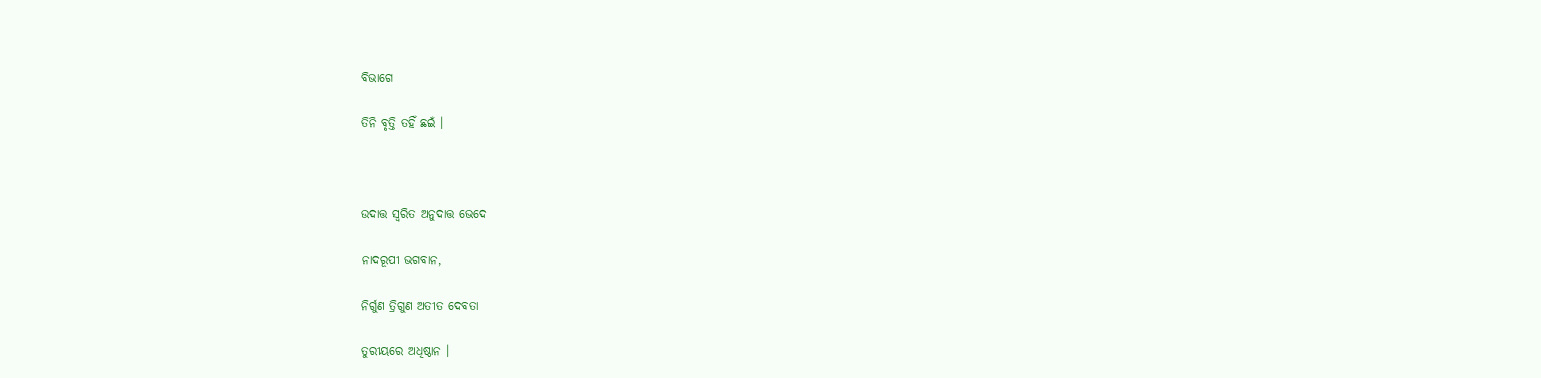ବିଭାଗେ

ତିନି ବୃତ୍ତି ତହିଁ ଛଇଁ ।



ଉଦାତ୍ତ ସ୍ଵରିତ ଅନୁଦାତ୍ତ ଭେଦେ

ନାଦରୂପୀ ଭଗବାନ,

ନିର୍ଗୁଣ ତ୍ରିଗୁଣ ଅତୀତ ଦେବତା

ତୁରୀୟରେ ଅଧିଷ୍ଠାନ ।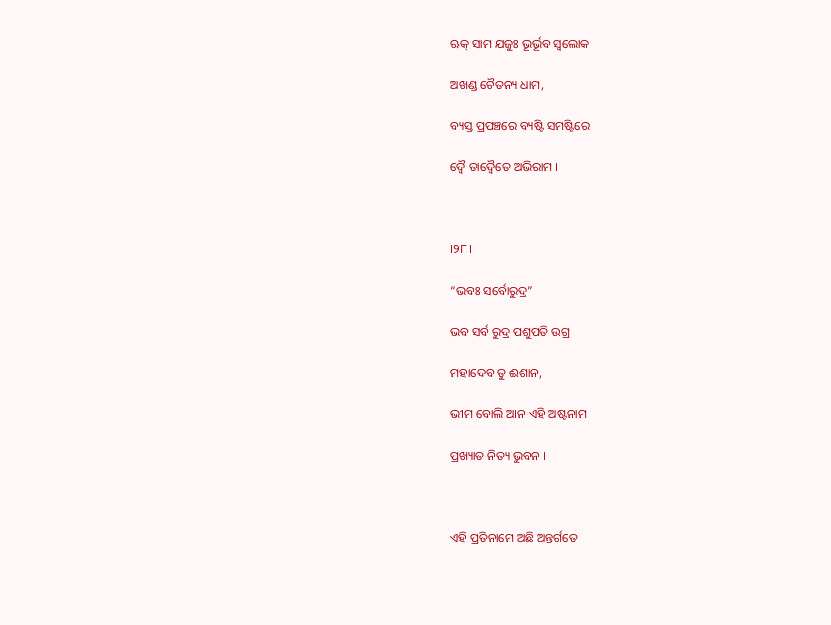ଋକ୍ ସାମ ଯଜୁଃ ଭୂର୍ଭୂବ ସ୍ୱଲୋକ

ଅଖଣ୍ଡ ଚୈତନ୍ୟ ଧାମ,

ବ୍ୟସ୍ତ ପ୍ରପଞ୍ଚରେ ବ୍ୟଷ୍ଟି ସମଷ୍ଟିରେ

ଦ୍ଵୈ ତାଦ୍ଵୈତେ ଅଭିରାମ ।



।୨୮।

“ଭବଃ ସର୍ବୋରୁଦ୍ର”

ଭବ ସର୍ବ ରୁଦ୍ର ପଶୁପତି ଉଗ୍ର

ମହାଦେବ ତୁ ଈଶାନ,

ଭୀମ ବୋଲି ଆନ ଏହି ଅଷ୍ଟନାମ

ପ୍ରଖ୍ୟାତ ନିତ୍ୟ ଭୁବନ ।



ଏହି ପ୍ରତିନାମେ ଅଛି ଅନ୍ତର୍ଗତେ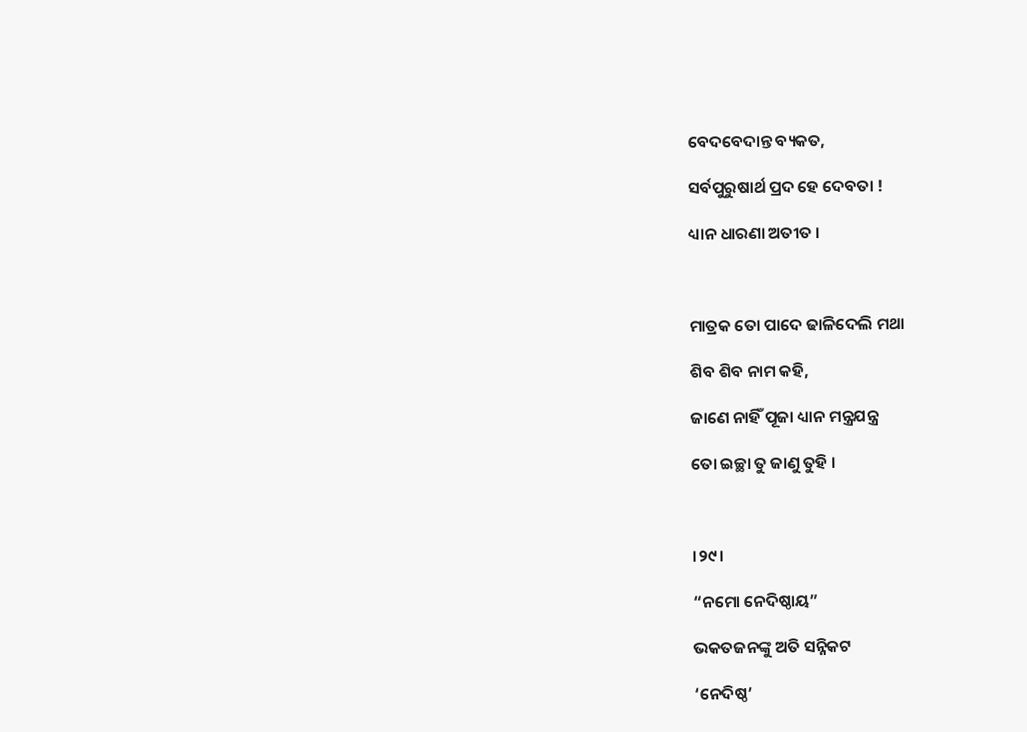ବେଦବେଦାନ୍ତ ବ୍ୟକତ,

ସର୍ବପୁରୁଷାର୍ଥ ପ୍ରଦ ହେ ଦେବତା !

ଧ୍ୟାନ ଧାରଣା ଅତୀତ ।



ମାତ୍ରକ ତୋ ପାଦେ ଢାଳିଦେଲି ମଥା

ଶିବ ଶିବ ନାମ କହି,

ଜାଣେ ନାହିଁ ପୂଜା ଧ୍ୟାନ ମନ୍ତ୍ରଯନ୍ତ୍ର

ତୋ ଇଚ୍ଛା ତୁ ଜାଣୁ ତୁହି ।



।୨୯।

“ନମୋ ନେଦିଷ୍ଠାୟ”

ଭକତଜନଙ୍କୁ ଅତି ସନ୍ନିକଟ

‘ନେଦିଷ୍ଠ’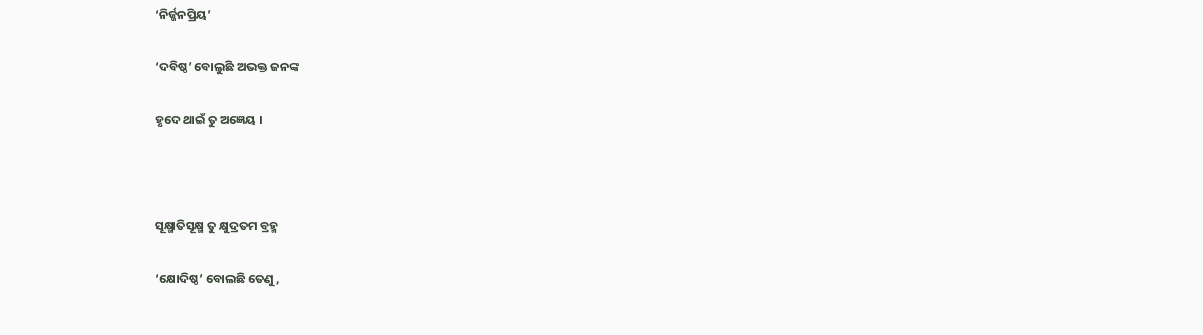‘ନିର୍ଜ୍ଜନପ୍ରିୟ’

‘ଦବିଷ୍ଠ’ ବୋଲୁଛି ଅଭକ୍ତ ଜନଙ୍କ

ହୃଦେ ଥାଇଁ ତୁ ଅଜ୍ଞେୟ ।



ସୂକ୍ଷ୍ମାତିସୂକ୍ଷ୍ମ ତୁ କ୍ଷୁଦ୍ରତମ ବ୍ରହ୍ମ

‘କ୍ଷୋଦିଷ୍ଠ’ ବୋଲଛି ତେଣୁ,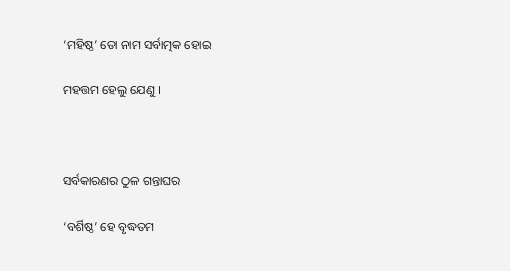‘ମହିଷ୍ଠ’ ତୋ ନାମ ସର୍ବାତ୍ମକ ହୋଇ

ମହତ୍ତମ ହେଲୁ ଯେଣୁ ।



ସର୍ବକାରଣର ଠୁଳ ଗନ୍ତାଘର

‘ବର୍ଶିଷ୍ଠ’ ହେ ବୃଦ୍ଧତମ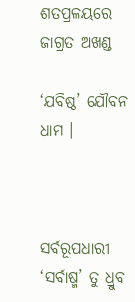ଶତପ୍ରଳୟରେ ଜାଗ୍ରତ ଅଖଣ୍ଡ

‘ଯବିଷ୍ଠ’ ଯୌବନ ଧାମ ।



ସର୍ବରୂପଧାରୀ ‘ସର୍ବାଷ୍ମ’ ତୁ ଧ୍ରୁବ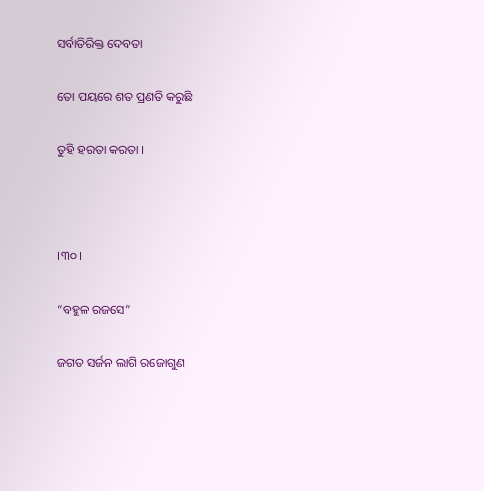ସର୍ବାତିରିକ୍ତ ଦେବତା

ତୋ ପୟରେ ଶତ ପ୍ରଣତି କରୁଛି

ତୁହି ହରତା କରତା ।



।୩୦।

“ବହୁଳ ରଜସେ”

ଜଗତ ସର୍ଜନ ଲାଗି ରଜୋଗୁଣ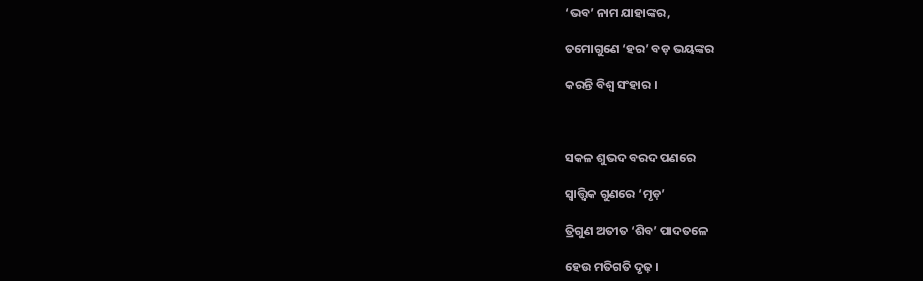‘ଭବ’ ନାମ ଯାହାଙ୍କର,

ତମୋଗୁଣେ ‘ହର’ ବଡ଼ ଭୟଙ୍କର

କରନ୍ତି ବିଶ୍ଵ ସଂହାର ।



ସକଳ ଶୁଭଦ ବରଦ ପଣରେ

ସ୍ଵାତ୍ତ୍ଵିକ ଗୁଣରେ ‘ମୃଡ଼’

ତ୍ରିଗୁଣ ଅତୀତ ‘ଶିବ’ ପାଦତଳେ

ହେଉ ମତିଗତି ଦୃଢ଼ ।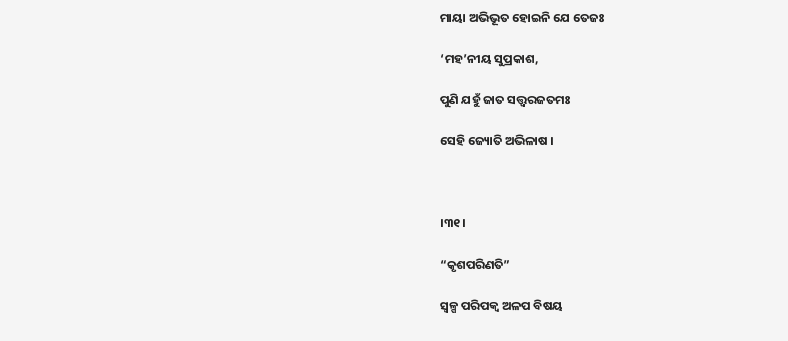ମାୟା ଅଭିଭୂତ ହୋଇନି ଯେ ତେଜଃ

‘ମହ’ନୀୟ ସୁପ୍ରକାଶ,

ପୁଣି ଯହୁଁ ଜାତ ସତ୍ତ୍ଵରଜତମଃ

ସେହି ଜ୍ୟୋତି ଅଭିଳାଷ ।



।୩୧।

“କୃଶପରିଣତି”

ସ୍ଵଳ୍ପ ପରିପକ୍ଵ ଅଳପ ବିଷୟ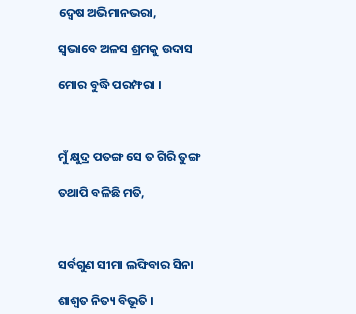ଦ୍ଵେଷ ଅଭିମାନଭରା,

ସ୍ଵଭାବେ ଅଳସ ଶ୍ରମକୁ ଉଦାସ

ମୋର ବୁଦ୍ଧି ପରମ୍ଫରା ।



ମୁଁ କ୍ଷୁଦ୍ର ପତଙ୍ଗ ସେ ତ ଗିରି ତୁଙ୍ଗ

ତଥାପି ବଳିଛି ମତି,



ସର୍ବଗୁଣ ସୀମା ଲଙ୍ଘିବାର ସିନା

ଶାଶ୍ଵତ ନିତ୍ୟ ବିଭୂତି ।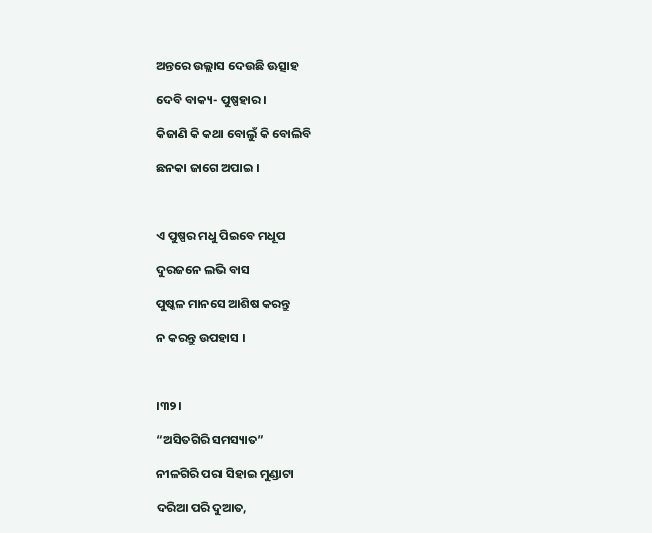ଅନ୍ତରେ ଉଲ୍ଲାସ ଦେଉଛି ଊତ୍ସାହ

ଦେବି ବାକ୍ୟ- ପୁଷ୍ପହାର ।

କିଜାଣି କି କଥା ବୋଲୁଁ କି ବୋଲିବି

ଛନକା ଜାଗେ ଅପାଇ ।



ଏ ପୁଷ୍ପର ମଧୁ ପିଇବେ ମଧୂପ

ଦୁରଜନେ ଲଭି ବାସ

ପୁଷ୍କଳ ମାନସେ ଆଶିଷ କରନ୍ତୁ

ନ କରନ୍ତୁ ଉପହାସ ।



।୩୨।

“ଅସିତଗିରି ସମସ୍ୟାତ”

ନୀଳଗିରି ପରା ସିହାଇ ମୁଣ୍ଡାଟା

ଦରିଆ ପରି ଦୁଆତ,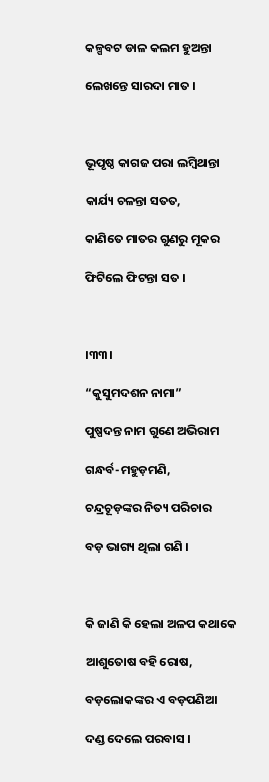କଳ୍ପବଟ ଡାଳ କଲମ ହୁଅନ୍ତା

ଲେଖନ୍ତେ ସାରଦା ମାତ ।



ଭୂପୃଷ୍ଠ କାଗଜ ପରା ଲମ୍ବିଥାନ୍ତା

କାର୍ଯ୍ୟ ଚଳନ୍ତା ସତତ,

କାଣିତେ ମାତର ଗୁଣରୁ ମୂକର

ଫିଟିଲେ ଫିଟନ୍ତା ସତ ।



।୩୩।

“କୁସୁମଦଶନ ନାମା”

ପୁଷ୍ପଦନ୍ତ ନାମ ଗୁଣେ ଅଭିରାମ

ଗନ୍ଧର୍ବ-ମହୁଡ଼ମଣି,

ଚନ୍ଦ୍ରଚୂଡ଼ଙ୍କର ନିତ୍ୟ ପରିଚାର

ବଡ଼ ଭାଗ୍ୟ ଥିଲା ଗଣି ।



କି ଜାଣି କି ହେଲା ଅଳପ କଥାକେ

ଆଶୁତୋଷ ବହି ରୋଷ,

ବଡ଼ଲୋକଙ୍କର ଏ ବଡ଼ପଣିଆ

ଦଣ୍ଡ ଦେଲେ ପରବାସ ।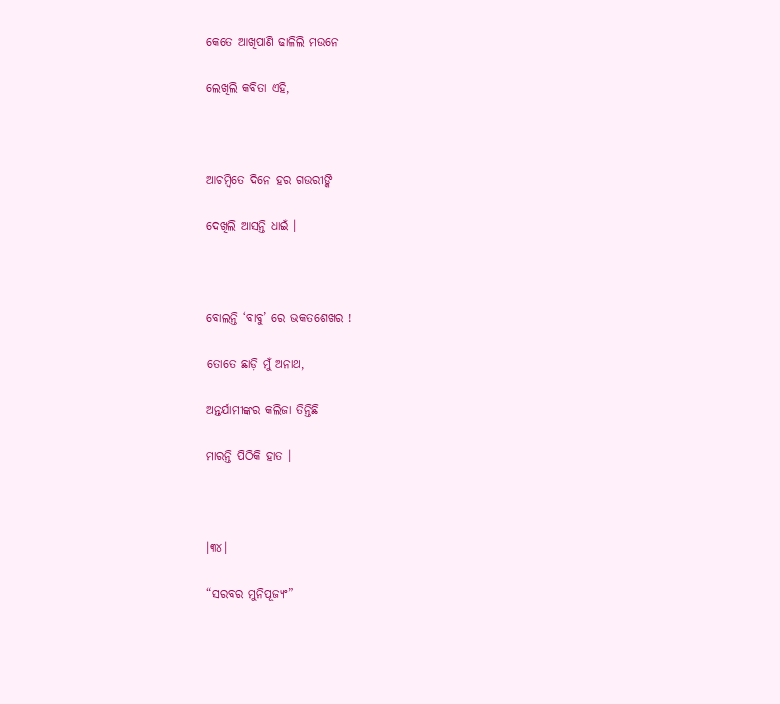କେତେ ଆଖିପାଣି ଢାଳିଲି ମଉନେ

ଲେଖିଲି କବିତା ଏହି,



ଆଚମ୍ବିତେ ଦିନେ ହର ଗଉରୀଙ୍କି

ଦେଖିଲି ଆସନ୍ତି ଧାଇଁ ।



ବୋଲନ୍ତି ‘ବାବୁ’ ରେ ଭକତଶେଖର !

ତୋତେ ଛାଡ଼ି ମୁଁ ଅନାଥ,

ଅନ୍ତର୍ଯାମୀଙ୍କର କଲିଜା ତିନ୍ତିଛି

ମାରନ୍ତି ପିଠିକି ହାତ ।



।୩୪।

“ସରବର ମୁନିପୂଜ୍ୟଂ”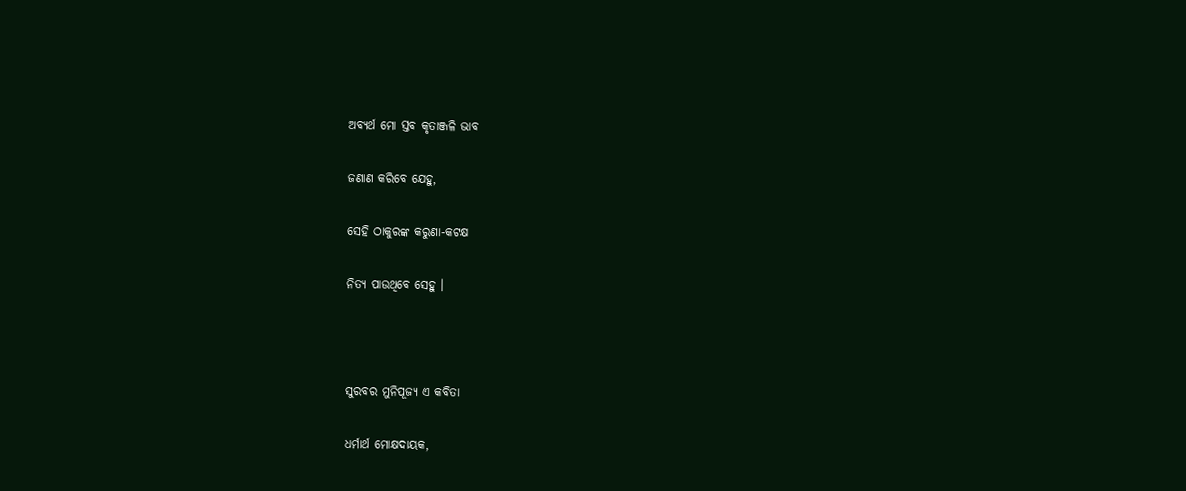ଅବ୍ୟର୍ଥ ମୋ ସ୍ତବ କୃତାଞ୍ଜଳି ଭାବ

ଜଣାଣ କରିବେ ଯେହୁ,

ସେହି ଠାକୁରଙ୍କ କରୁଣା-କଟକ୍ଷ

ନିତ୍ୟ ପାଉଥିବେ ସେହୁ ।



ସୁରବର ମୁନିପୂଜ୍ୟ ଏ କବିତା

ଧର୍ମାର୍ଥ ମୋକ୍ଷଦାୟକ,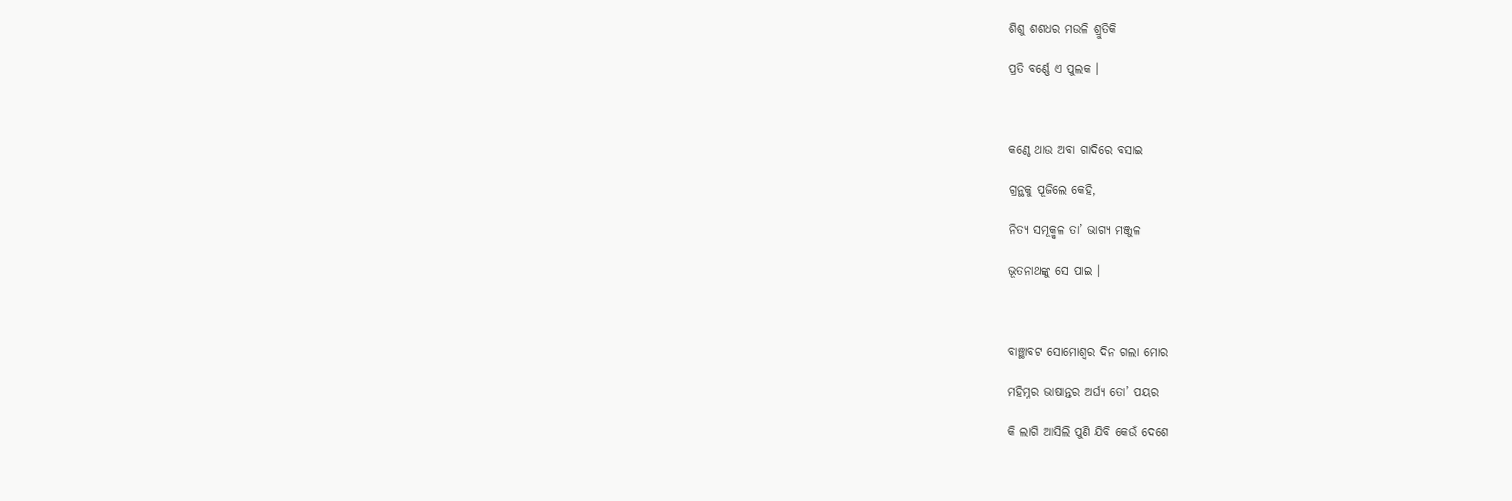ଶିଶୁ ଶଶଧର ମଉଳି ଶ୍ରୁତିକି

ପ୍ରତି ବର୍ଣ୍ଣେ ଏ ପୁଲକ ।



କଣ୍ଠେ ଥାଉ ଅବା ଗାଦିରେ ବସାଇ

ଗ୍ରନ୍ଥକୁ ପୂଜିଲେ କେହି,

ନିତ୍ୟ ସମୂକ୍ମ୍ଵଳ ତା’ ଭାଗ୍ୟ ମଞ୍ଜୁଳ

ଭୂତନାଥଙ୍କୁ ସେ ପାଇ ।



ବାଞ୍ଛାବଟ ସୋମୋଶ୍ଵର ଦିନ ଗଲା ମୋର

ମହିମ୍ନର ଭାଷାନ୍ତର ଅର୍ଘ୍ୟ ତୋ’ ପୟର

କି ଲାଗି ଆସିଲି ପୁଣି ଯିବି କେଉଁ ଦେଶେ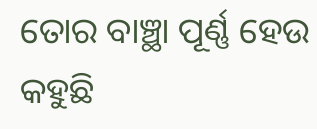ତୋର ବାଞ୍ଛା ପୂର୍ଣ୍ଣ ହେଉ କହୁଛି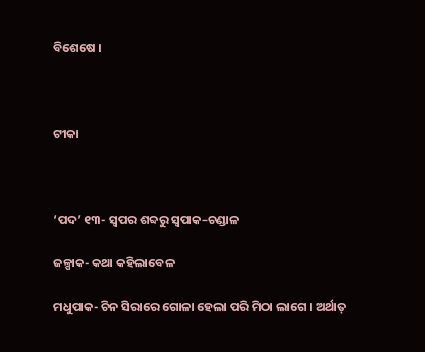ବିଶେଷେ ।



ଟୀକା



‘ପଦ’ ୧୩- ସ୍ଵପର ଶବ୍ଦରୁ ସ୍ଵପାକ–ଚଣ୍ଡାଳ

ଜଳ୍ପାକ- କଥା କହିଲାବେଳ

ମଧୁପାକ- ଚିନ ସିରାରେ ଗୋଳା ହେଲା ପରି ମିଠା ଲାଗେ । ଅର୍ଥାତ୍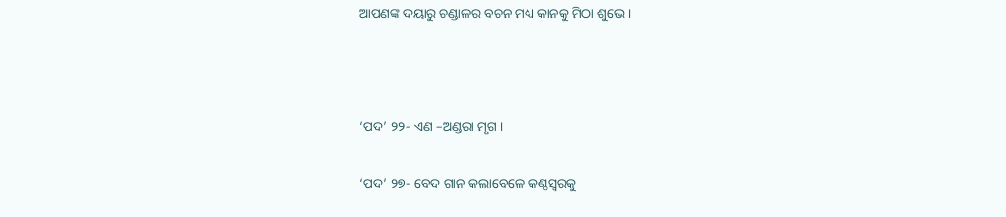ଆପଣଙ୍କ ଦୟାରୁ ଚଣ୍ଡାଳର ବଚନ ମଧ୍ୟ କାନକୁ ମିଠା ଶୁଭେ ।



‘ପଦ’ ୨୨- ଏଣ –ଅଣ୍ଡରା ମୃଗ ।

‘ପଦ’ ୨୭- ବେଦ ଗାନ କଲାବେଳେ କଣ୍ଠସ୍ଵରକୁ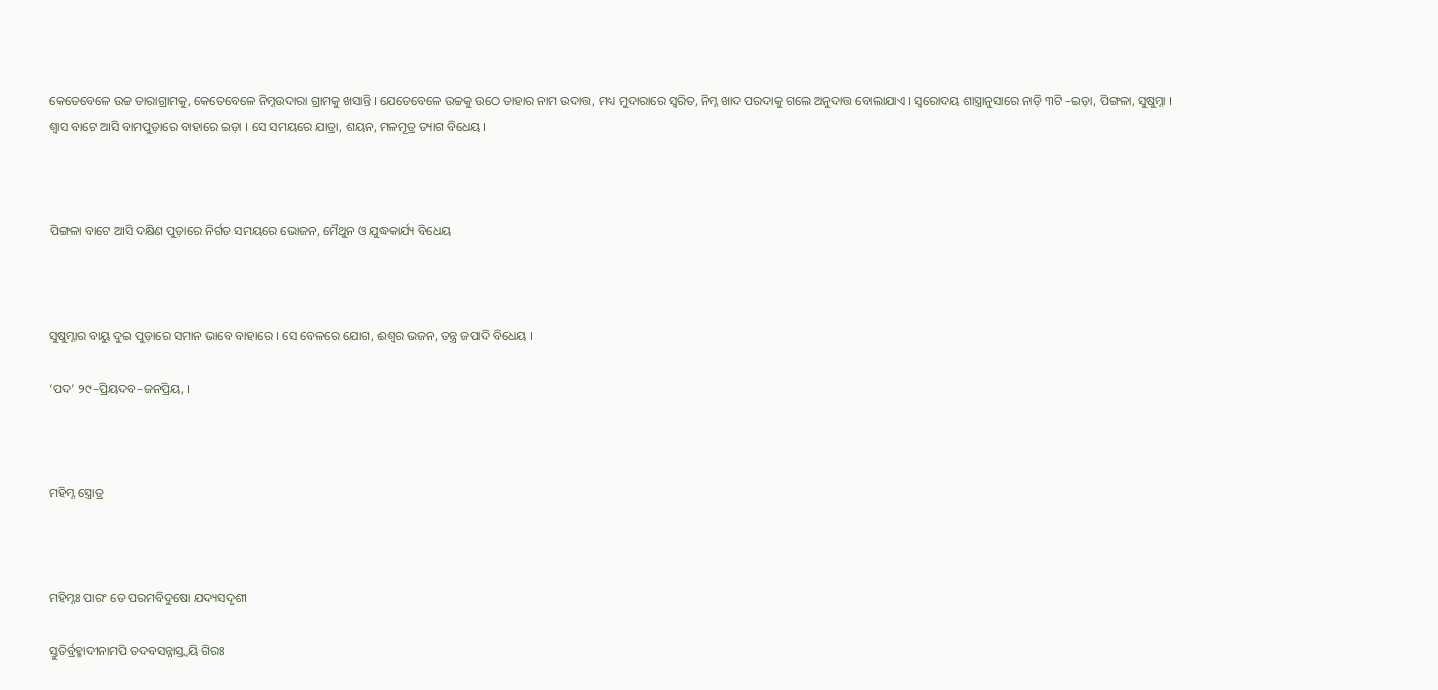କେତେବେଳେ ଉଚ୍ଚ ତାରାଗ୍ରାମକୁ, କେତେବେଳେ ନିମ୍ନଉଦାରା ଗ୍ରାମକୁ ଖସାନ୍ତି । ଯେତେବେଳେ ଉଚ୍ଚକୁ ଉଠେ ତାହାର ନାମ ଉଦାତ୍ତ, ମଧ୍ୟ ମୁଦାରାରେ ସ୍ଵରିତ, ନିମ୍ନ ଖାଦ ପରଦାକୁ ଗଲେ ଅନୁଦାତ୍ତ ବୋଲାଯାଏ । ସ୍ଵରୋଦୟ ଶାସ୍ତ୍ରାନୁସାରେ ନାଡ଼ି ୩ଟି –ଇଡ଼ା, ପିଙ୍ଗଳା, ସୁଷୁମ୍ନା । ଶ୍ଵାସ ବାଟେ ଆସି ବାମପୁଡ଼ାରେ ବାହାରେ ଇଡ଼ା । ସେ ସମୟରେ ଯାତ୍ରା, ଶୟନ, ମଳମୂତ୍ର ତ୍ୟାଗ ବିଧେୟ ।



ପିଙ୍ଗଳା ବାଟେ ଆସି ଦକ୍ଷିଣ ପୁଡ଼ାରେ ନିର୍ଗତ ସମୟରେ ଭୋଜନ, ମୈଥୁନ ଓ ଯୁଦ୍ଧକାର୍ଯ୍ୟ ବିଧେୟ



ସୁଷୁମ୍ନାର ବାୟୁ ଦୁଇ ପୁଡ଼ାରେ ସମାନ ଭାବେ ବାହାରେ । ସେ ବେଳରେ ଯୋଗ, ଈଶ୍ଵର ଭଜନ, ତନ୍ତ୍ର ଜପାଦି ବିଧେୟ ।

‘ପଦ’ ୨୯–ପ୍ରିୟଦବ–ଜନପ୍ରିୟ, ।



ମହିମ୍ନ ସ୍ତ୍ରୋତ୍ର



ମହିମ୍ନଃ ପାରଂ ତେ ପରମବିଦୁଷୋ ଯଦ୍ୟସଦୃଶୀ

ସ୍ତୁତିର୍ବ୍ରହ୍ମାଦୀନାମପି ତଦବସନ୍ନାସ୍ତ୍ଵୟି ଗିରଃ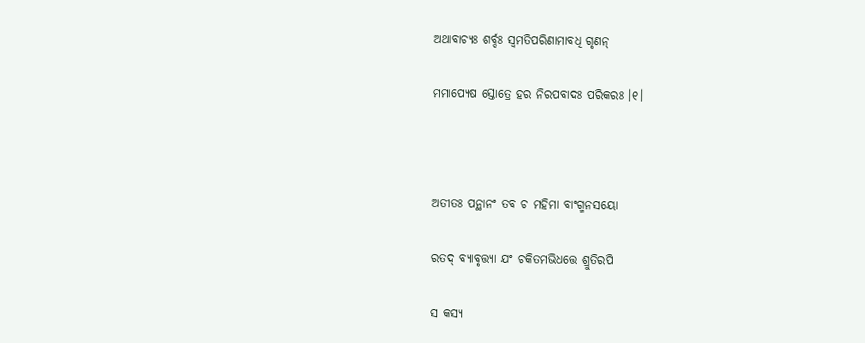ଅଥାବାଚ୍ୟଃ ଶର୍ବ୍ଦଃ ସ୍ଵମତିପରିଣାମାବଧି ଗୃଣନ୍

ମମାପ୍ୟେଷ ସ୍ତୋତ୍ରେ ହର ନିରପବାଦଃ ପରିକରଃ ।୧।



ଅତୀତଃ ପନ୍ଥାନଂ ତବ ଚ ମହିମା ବାଂଗ୍ମନସୟୋ

ରତଦ୍ ବ୍ୟାବୃତ୍ତ୍ୟା ଯଂ ଚକିତମଭିଧତ୍ତେ ଶ୍ରୁତିରପି

ସ କସ୍ୟ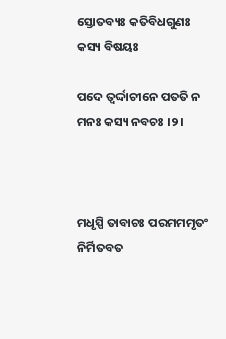ସ୍ତୋତବ୍ୟଃ କତିବିଧଗୁଣଃ କସ୍ୟ ବିଷୟଃ

ପଦେ ତ୍ୱର୍ଦ୍ଦାଚୀନେ ପତତି ନ ମନଃ କସ୍ୟ ନବଚଃ ।୨।



ମଧୃସ୍ପି ତାବାଚଃ ପରମମମୃତଂ ନିର୍ମିତବତ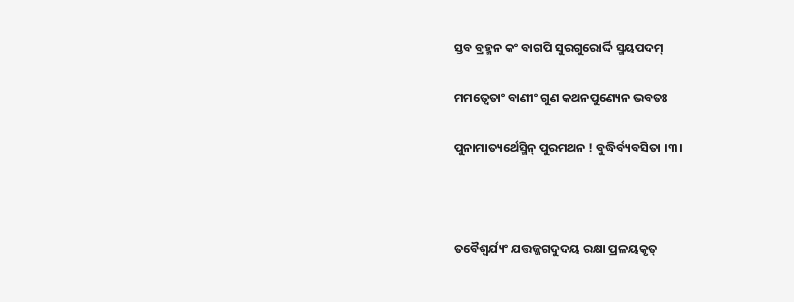ସ୍ତବ ବ୍ରହ୍ମନ କଂ ବାଗପି ସୁରଗୁରୋର୍ଦ୍ଦି ସ୍ମୟପଦମ୍

ମମତ୍ୱେତାଂ ବାଣୀଂ ଗୁଣ କଥନପୁଣ୍ୟେନ ଭବତଃ

ପୁନାମାତ୍ୟର୍ଥେସ୍ମିନ୍ ପୁରମଥନ ! ବୁଦ୍ଧିର୍ବ୍ୟବସିତା ।୩।



ତବୈଶ୍ୱର୍ଯ୍ୟଂ ଯତ୍ତଜ୍ଜଗଦୁଦୟ ରକ୍ଷା ପ୍ରଳୟକୃତ୍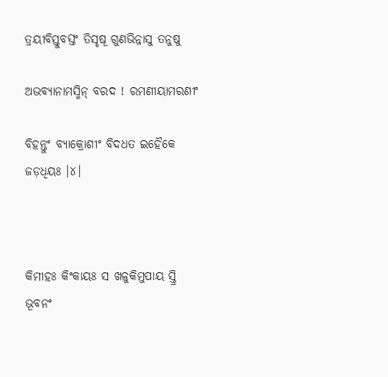ତ୍ରୟୀବିସ୍ତୁବସ୍ତଂ ତିସୃଷୂ ଗୁଣଭିନ୍ନାସୁ ତନୁଷୁ

ଅଭବ୍ୟାନାମସ୍ମିନ୍ ବରଦ ! ରମଣୀୟାମରଣୀଂ

ବିହନ୍ତୁଂ ବ୍ୟାକ୍ରୋଶୀଂ ବିଦଧତ ଇହୈକେ ଜଡ଼ଧିୟଃ ।୪।



କିମୀହଃ କିଂକାୟଃ ସ ଖଳୁକିମୁପାୟ ସ୍ତ୍ରି ଭୂବନଂ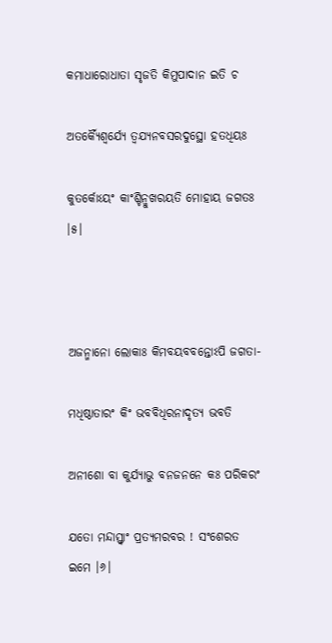କମାଧାରୋଧାତା ସୃଜତି କିମୁପାଦାନ ଇତି ଚ

ଅତର୍କ୍ୟୈଶ୍ଵର୍ଯ୍ୟେ ତ୍ଵଯ୍ୟନବସରଦୁସ୍ଥୋ ହତଧିୟଃ

କୁତର୍କୋଽୟଂ କାଂଶ୍ଚିନ୍ମୁଖରୟତି ମୋହାୟ ଜଗତଃ ।୫।



ଅଜନ୍ମାନୋ ଲୋକାଃ କିମବୟବବନ୍ତୋଽପି ଜଗତା-

ମଧିଷ୍ଠାତାରଂ କିଂ ଭବବିଧିରନାଦୃତ୍ୟ ଭବତି

ଅନୀଶୋ ବା କୁର୍ଯ୍ୟାଭୁ ବନଜନନେ କଃ ପରିକରଂ

ଯତୋ ମନ୍ଦାସ୍ତ୍ୱାଂ ପ୍ରତ୍ୟମରବର ! ସଂଶେରତ ଇମେ ।୬।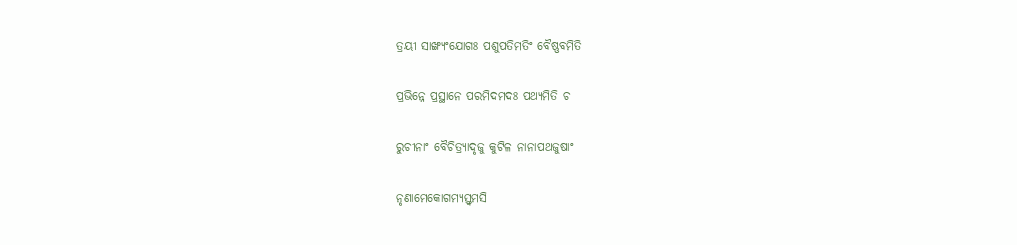ତ୍ରୟୀ ସାଙ୍ଖ୍ୟଂଯୋଗଃ ପଶୁପତିମତିଂ ବୈଷ୍ଣବମିତି

ପ୍ରଭିନ୍ନେ ପ୍ରସ୍ଥାନେ ପରମିଦମଦଃ ପଥ୍ୟମିତି ଚ

ରୁଚୀନାଂ ବୈଚିତ୍ର୍ୟାଦୃଜୁ କୁଟିଳ ନାନାପଥଜୁଷାଂ

ନୃଣାମେକୋଗମ୍ୟସ୍ତ୍ୱମସି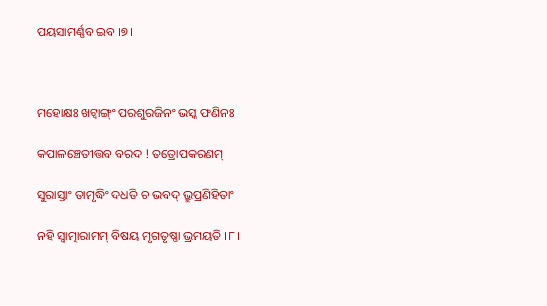ପୟସାମର୍ଣ୍ଣବ ଇବ ।୭।



ମହୋକ୍ଷଃ ଖଟ୍ଵାଙ୍ଗ୍ଂ ପରଶୁରଜିନଂ ଭସ୍କ ଫଣିନଃ

କପାଳଞ୍ଚେତୀତ୍ତବ ବରଦ ! ତତ୍ରୋପକରଣମ୍

ସୁରାସ୍ତାଂ ତାମୃଦ୍ଧିଂ ଦଧତି ଚ ଭବଦ୍ ଭ୍ରୁପ୍ରଣିହିତାଂ

ନହି ସ୍ଵାତ୍ମାରାମମ୍ ବିଷୟ ମୃଗତୃଷ୍ଣା ଭ୍ରମୟତି ।୮।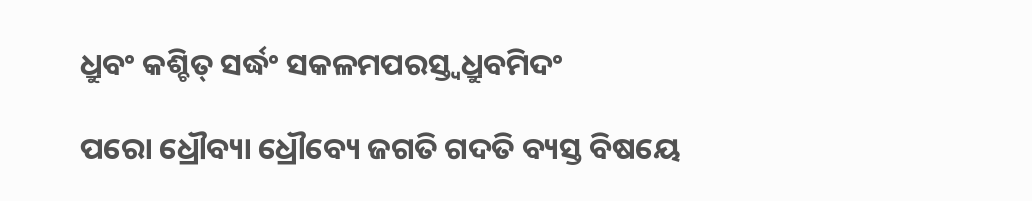ଧ୍ରୁବଂ କଶ୍ଚିତ୍ ସର୍ଦ୍ଧଂ ସକଳମପରସ୍ତ୍ୱଧ୍ରୁବମିଦଂ

ପରୋ ଧ୍ରୌବ୍ୟା ଧ୍ରୌବ୍ୟେ ଜଗତି ଗଦତି ବ୍ୟସ୍ତ ବିଷୟେ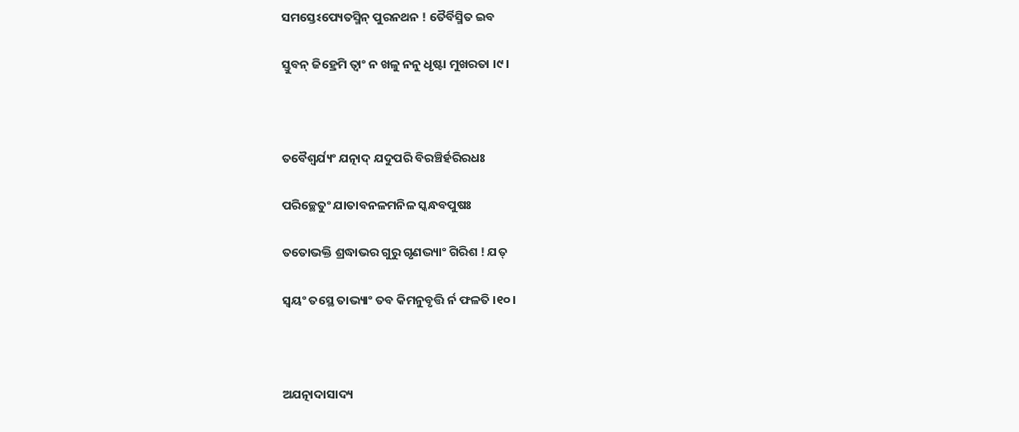ସମସ୍ତେଽପ୍ୟେତସ୍ମିନ୍ ପୁରନଥନ ! ତୈର୍ବିସ୍ମିତ ଇବ

ସ୍ତୁବନ୍ ଜିହ୍ରେମି ତ୍ୱାଂ ନ ଖଳୁ ନନୁ ଧୃଷ୍ଟା ମୁଖରତା ।୯।



ତବୈଶ୍ଵର୍ଯ୍ୟଂ ଯତ୍ନାଦ୍ ଯଦୁପରି ବିରଞ୍ଚିର୍ହରିରଧଃ

ପରିଚ୍ଛେତୁଂ ଯାତାବନଳମନିଳ ସ୍କନ୍ଧବପୁଷଃ

ତତୋଭକ୍ତି ଶ୍ରଦ୍ଧାଭର ଗୁରୁ ଗୃଣଦ୍ଭ୍ୟାଂ ଗିରିଶ ! ଯତ୍

ସ୍ଵୟଂ ତସ୍ଥେ ତାଭ୍ୟାଂ ତବ କିମନୁବୃତ୍ତି ର୍ନ ଫଳତି ।୧୦।



ଅଯତ୍ନାଦାସାଦ୍ୟ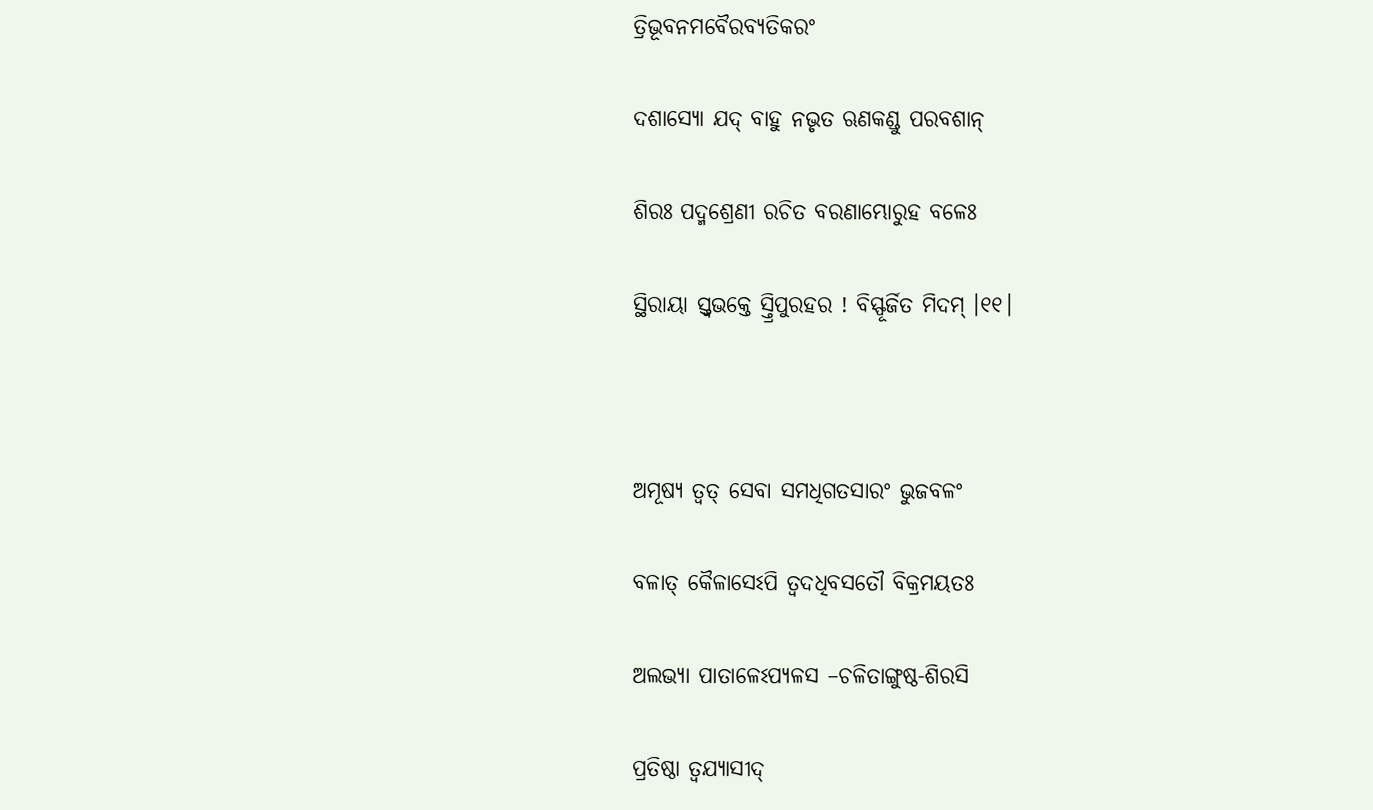ତ୍ରିଭୂବନମବୈରବ୍ୟତିକରଂ

ଦଶାସ୍ୟୋ ଯଦ୍ ବାହୁ ନଭୃତ ଋଣକଣ୍ଡୁ ପରବଶାନ୍

ଶିରଃ ପଦ୍ମଶ୍ରେଣୀ ରଚିତ ବରଣାମ୍ଭୋରୁହ ବଳେଃ

ସ୍ଥିରାୟା ସ୍ତ୍ଵଭକ୍ତେ ସ୍ତ୍ରିପୁରହର ! ବିସ୍ଫୂର୍ଜିତ ମିଦମ୍ ।୧୧।



ଅମୂଷ୍ୟ ତ୍ୱତ୍ ସେବା ସମଧିଗତସାରଂ ଭୁଜବଳଂ

ବଳାତ୍ କୈଳାସେଽପି ତ୍ୱଦଧିବସତୌ ବିକ୍ରମୟତଃ

ଅଲଭ୍ୟା ପାତାଳେଽପ୍ୟଳସ –ଚଳିତାଙ୍ଗୁଷ୍ଠ-ଶିରସି

ପ୍ରତିଷ୍ଠା ତ୍ୱଯ୍ୟାସୀଦ୍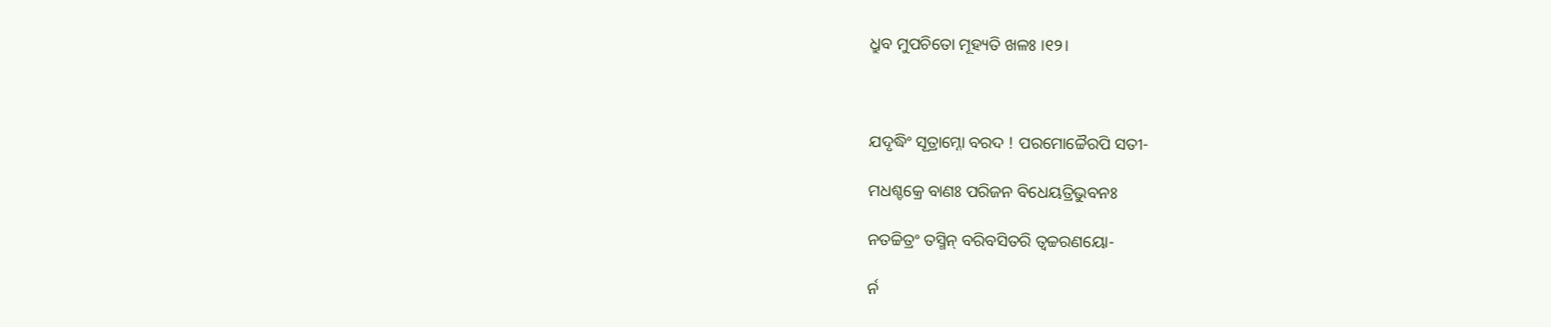ଧ୍ରୁବ ମୁପଚିତୋ ମୂହ୍ୟତି ଖଳଃ ।୧୨।



ଯଦୃଦ୍ଧିଂ ସୂତ୍ରାମ୍ନୋ ବରଦ ! ପରମୋଚ୍ଚୈରପି ସତୀ-

ମଧଶ୍ଚକ୍ରେ ବାଣଃ ପରିଜନ ବିଧେୟତ୍ରିଭୁବନଃ

ନତଚ୍ଚିତ୍ରଂ ତସ୍ମିନ୍ ବରିବସିତରି ତ୍ୱଚ୍ଚରଣୟୋ-

ର୍ନ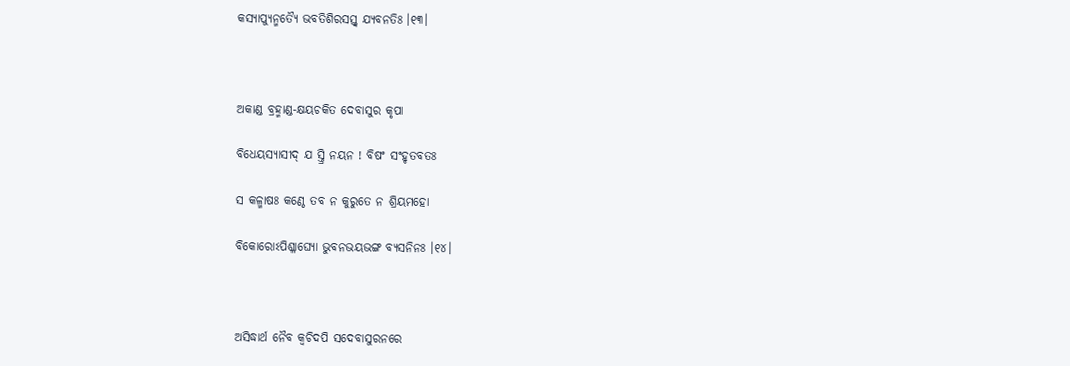କସ୍ୟାପ୍ୟୁନ୍ମତ୍ୟୈ ଭବତିଶିରସସ୍ତ୍ଵ ଯ୍ୟବନତିଃ ।୧୩।



ଅକାଣ୍ଡ ବ୍ରହ୍ମାଣ୍ଡ-କ୍ଷୟଚକିତ ଦେବାସୁର କୃପା

ବିଧେୟସ୍ୟାସୀଦ୍ ଯ ସ୍ତ୍ରି ନୟନ ! ବିଷଂ ସଂହୃତବତଃ

ସ କଳ୍ମାଷଃ କଣ୍ଠେ ତବ ନ କୁରୁତେ ନ ଶ୍ରିୟମହୋ

ବିକୋରୋଽପିଶ୍ଳାଘ୍ୟୋ ଭୁବନଭୟଭଙ୍ଗ ବ୍ୟସନିନଃ ।୧୪।



ଅସିଦ୍ଧାର୍ଥ ନୈବ କ୍ଵଚିଦପି ସଦେବାସୁରନରେ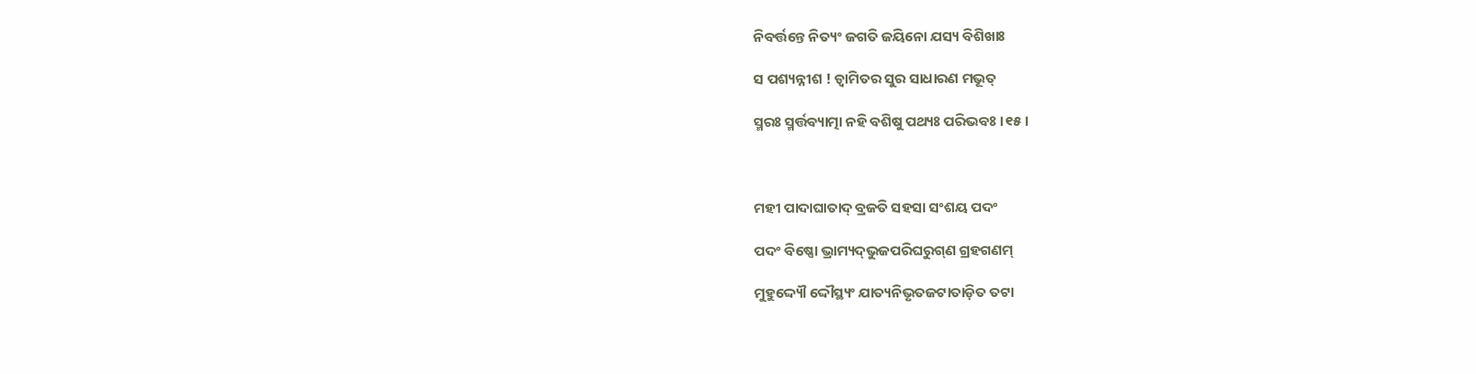ନିବର୍ତ୍ତନ୍ତେ ନିତ୍ୟଂ ଜଗତି ଜୟିନୋ ଯସ୍ୟ ବିଶିଖାଃ

ସ ପଶ୍ୟନ୍ନୀଶ ! ତ୍ୱାମିତର ସୁର ସାଧାରଣ ମଭୂତ୍

ସ୍ମରଃ ସ୍ମର୍ତ୍ତବ୍ୟାତ୍ମା ନହି ବଶିଷୁ ପଥ୍ୟଃ ପରିଭବଃ ।୧୫।



ମହୀ ପାଦାଘାତାଦ୍ ବ୍ରଜତି ସହସା ସଂଶୟ ପଦଂ

ପଦଂ ବିଷ୍ଣୋ ଭ୍ରାମ୍ୟଦ୍‌ଭୁଜପରିଘରୁଗ୍‌ଣ ଗ୍ରହଗଣମ୍

ମୁହୁଦ୍ଦ୍ୟୌ ଦ୍ଦୌସ୍ଥ୍ୟଂ ଯାତ୍ୟନିଭୃତଜଟାତାଡ଼ିତ ତଟା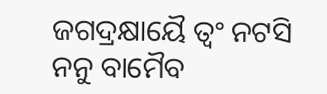ଜଗଦ୍ରକ୍ଷାୟୈ ତ୍ୱଂ ନଟସି ନନୁ ବାମୈବ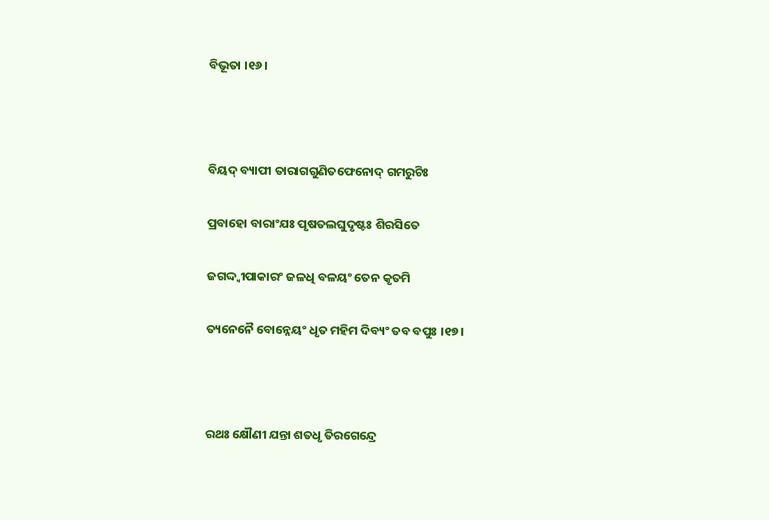ବିଭୂତା ।୧୬।



ବିୟଦ୍ ବ୍ୟାପୀ ତାରାଗଗୁଣିତଫେନୋଦ୍ ଗମରୁଚିଃ

ପ୍ରବାହୋ ବାରାଂଯଃ ପୃଷତଲଘୁଦୃଷ୍ଟଃ ଶିରସିତେ

ଜଗଦ୍ଦ୍ଵୀପାକାରଂ ଜଳଧି ବଳୟଂ ତେନ କୃତମି

ତ୍ୟନେନୈ ବୋନ୍ନେୟଂ ଧୃତ ମହିମ ଦିବ୍ୟଂ ତବ ବପୁଃ ।୧୭।



ରଥଃ କ୍ଷୌଣୀ ଯନ୍ତା ଶତଧୃ ତିରଗେନ୍ଦ୍ରେ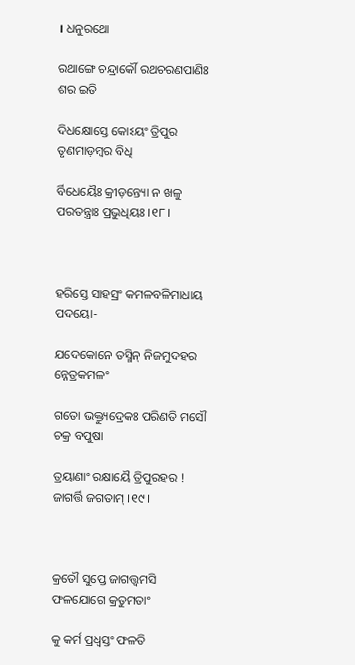। ଧନୁରଥୋ

ରଥାଙ୍ଗେ ଚନ୍ଦ୍ରାର୍କୌ ରଥଚରଣପାଣିଃ ଶର ଇତି

ଦିଧକ୍ଷୋସ୍ତେ କୋଽୟଂ ତ୍ରିପୁର ତୃଣମାଡ଼ମ୍ବର ବିଧି

ର୍ବିଧେୟୈଃ କ୍ରୀଡ଼ନ୍ତ୍ୟୋ ନ ଖଳୁ ପରତନ୍ତ୍ରାଃ ପ୍ରଭୁଧିୟଃ ।୧୮।



ହରିସ୍ତେ ସାହସ୍ରଂ କମଳବଳିମାଧାୟ ପଦୟୋ-

ଯଦେକୋନେ ତସ୍ମିନ୍ ନିଜମୁଦହର ନ୍ନେତ୍ରକମଳଂ

ଗତୋ ଭକ୍ତ୍ୟୁଦ୍ରେକଃ ପରିଣତି ମସୌ ଚକ୍ର ବପୁଷା

ତ୍ରୟାଣାଂ ରକ୍ଷାୟୈ ତ୍ରିପୁରହର ! ଜାଗର୍ତ୍ତି ଜଗତାମ୍ ।୧୯।



କ୍ରତୌ ସୁପ୍ତେ ଜାଗତ୍ତ୍ଵମସି ଫଳଯୋଗେ କ୍ରତୁମତାଂ

କୁ କର୍ମ ପ୍ରଧ୍ଵସ୍ତଂ ଫଳତି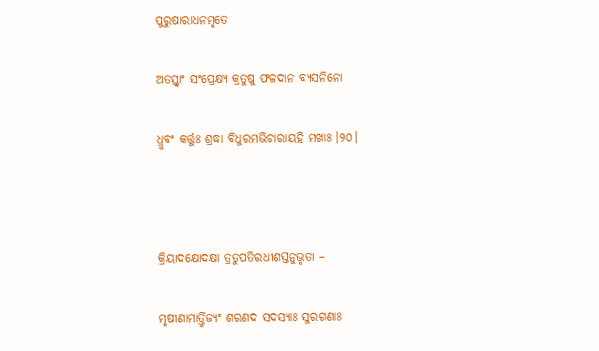ପୁରୁଷାରାଧନମୃତେ

ଅତସ୍ତ୍ଵାଂ ସଂପ୍ରେକ୍ଷ୍ୟ କ୍ରତୁଷୁ ଫଳଦାନ ବ୍ୟସନିନୋ

ଧ୍ରୁବଂ କର୍ତ୍ତୁଃ ଶ୍ରଦ୍ଧା ବିଧୁରମଭିଚାରାୟହି ମଖାଃ ।୨୦।



କ୍ରିୟାଦକ୍ଷୋଦକ୍ଷା ତ୍ରତୁପତିରଧୀଶସ୍ତନୁଭୃତା –

ମୃଷୀଣାମାର୍ତ୍ତ୍ୱିଜ୍ୟଂ ଶରଣଦ ସଦସ୍ୟାଃ ସୁରଗଣାଃ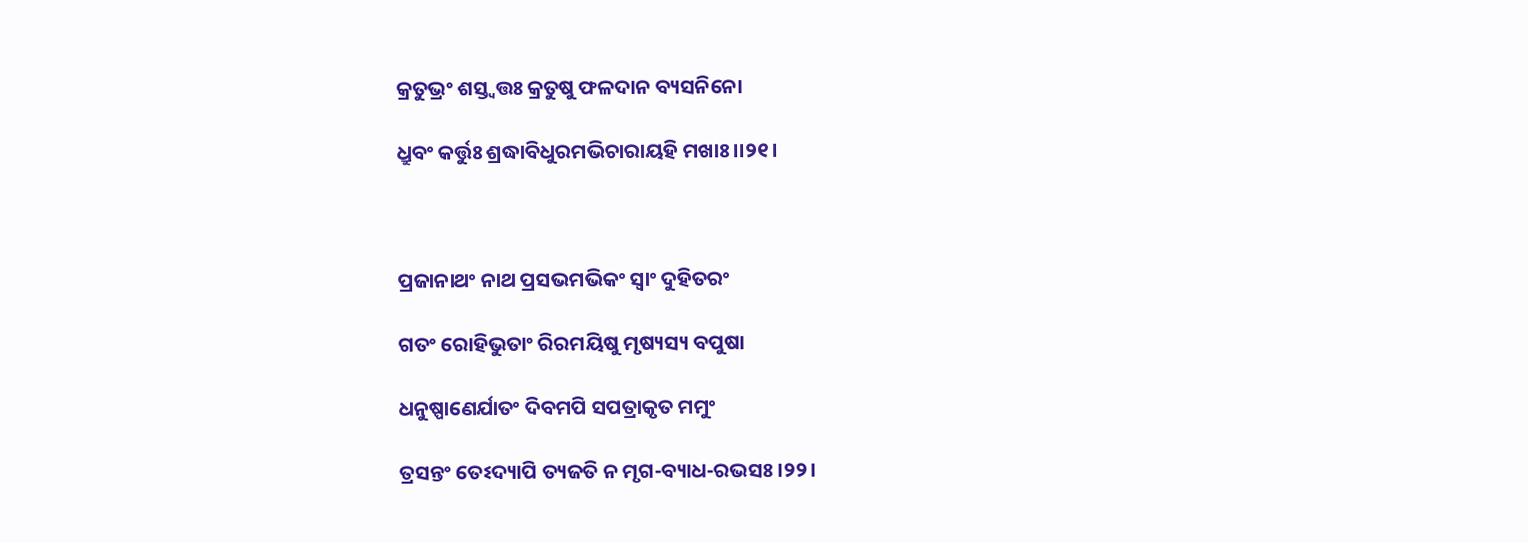କ୍ରତୁଭ୍ରଂ ଶସ୍ତ୍ଵତ୍ତଃ କ୍ରତୁଷୁ ଫଳଦାନ ବ୍ୟସନିନୋ

ଧ୍ରୁବଂ କର୍ତ୍ତୁଃ ଶ୍ରଦ୍ଧାବିଧୁରମଭିଚାରାୟହି ମଖାଃ ।।୨୧।



ପ୍ରଜାନାଥଂ ନାଥ ପ୍ରସଭମଭିକଂ ସ୍ଵାଂ ଦୁହିତରଂ

ଗତଂ ରୋହିଭୁତାଂ ରିରମୟିଷୁ ମୃଷ୍ୟସ୍ୟ ବପୁଷା

ଧନୁଷ୍ପାଣେର୍ଯାତଂ ଦିବମପି ସପତ୍ରାକୃତ ମମୁଂ

ତ୍ରସନ୍ତଂ ତେଽଦ୍ୟାପି ତ୍ୟଜତି ନ ମୃଗ-ବ୍ୟାଧ-ରଭସଃ ।୨୨।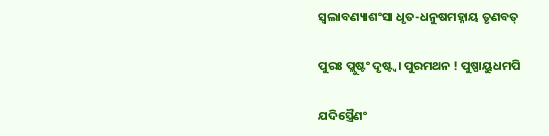ସ୍ଵଲାବଣ୍ୟାଶଂସା ଧୃତ-ଧନୁଷମହ୍ନାୟ ତୃଣବତ୍

ପୁରଃ ପ୍ଲୁଷ୍ଟଂ ଦୃଷ୍ଟ୍ଵ। ପୁରମଥନ ! ପୁଷ୍ପାୟୁଧମପି

ଯଦିସ୍ତ୍ରୈଣଂ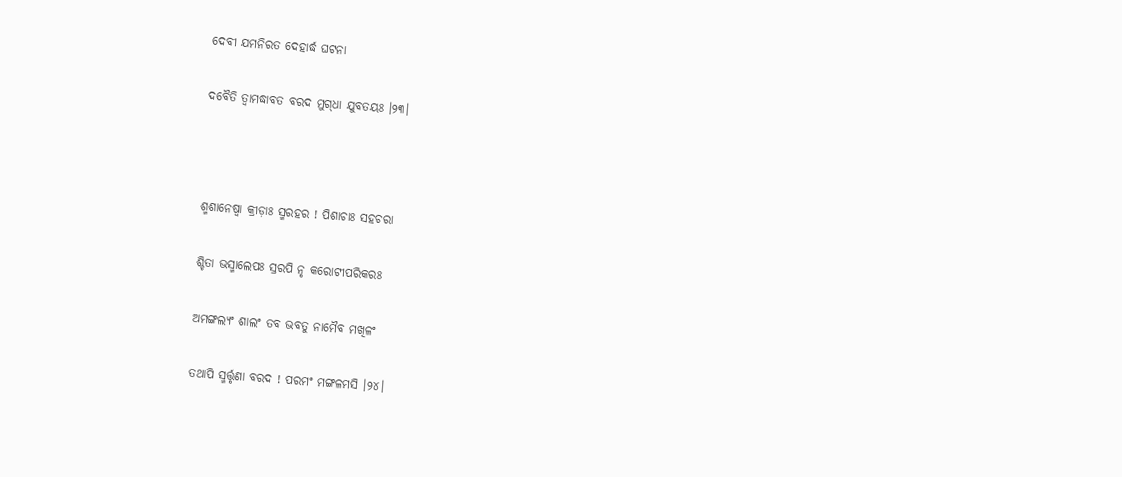ଦେବୀ ଯମନିରତ ଦେହାର୍ଦ୍ଧ ଘଟନା

ଦବୈତି ତ୍ୱାମଦ୍ଧାବତ ବରଦ ମୁଗ୍‌ଧା ଯୁବତୟଃ ।୨୩।



ଶ୍ମଶାନେଷ୍ଵା କ୍ରୀଡ଼ାଃ ସ୍ମରହର ! ପିଶାଚାଃ ସହଚରା

ଶ୍ଚିତା ଭସ୍ମାଲେପଃ ସ୍ରରପି ନୃ କରୋଟୀପରିକରଃ

ଅମଙ୍ଗଲ୍ୟଂ ଶାଲଂ ତବ ଭବତୁ ନାମୈବ ମଖିଳଂ

ତଥାପି ସ୍ମର୍ତ୍ତୃଣା ବରଦ ! ପରମଂ ମଙ୍ଗଳମସି ।୨୪।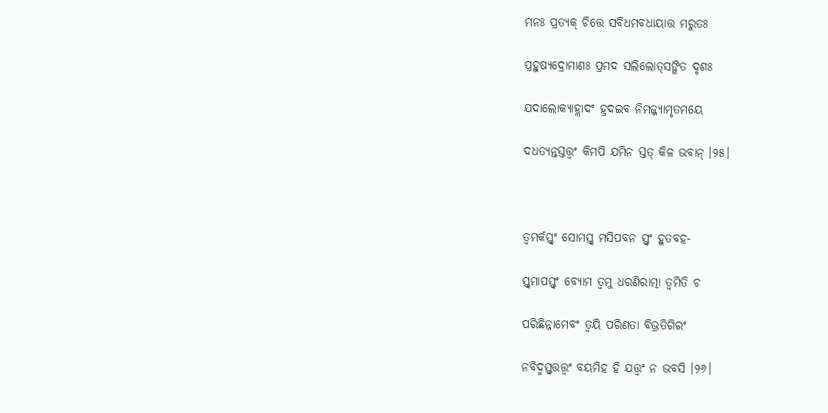ମନଃ ପ୍ରତ୍ୟକ୍ ଚିତ୍ତେ ସବିଧମବଧାୟାତ୍ତ ମରୁତଃ

ପ୍ରହୁଷ୍ୟଦ୍ରୋମାଣଃ ପ୍ରମଦ ସଲିଲୋତ୍‌ସଙ୍ଗିତ ଦୃଶଃ

ଯଦାଲୋକ୍ୟାହ୍ଲାଦଂ ହ୍ରଦଇବ ନିମଜ୍ଜ୍ୟାମୃତମୟେ

ଦଧତ୍ୟନ୍ତସ୍ତତ୍ତ୍ଵଂ କିମପି ଯମିନ ସ୍ତତ୍ କିଳ ଭବାନ୍ ।୨୫।



ତ୍ୱମର୍କସ୍ତ୍ଵଂ ସୋମସ୍ତ୍ଵ ମସିପବନ ସ୍ତ୍ଵଂ ହୁତବହ-

ସ୍ତ୍ଵମାପସ୍ତ୍ଵଂ ବ୍ୟୋମ ତ୍ୱମୁ ଧରଣିରାତ୍ମା ତ୍ୱମିତି ଚ

ପରିଛିନ୍ନାମେବଂ ତ୍ୱୟି ପରିଣତା ବିଭ୍ରତିଗିରଂ

ନବିଦ୍ମସ୍ତ୍ଵତ୍ତତ୍ତ୍ଵଂ ବୟମିହ ହି ଯତ୍ତ୍ଵଂ ନ ଭବସି ।୨୬।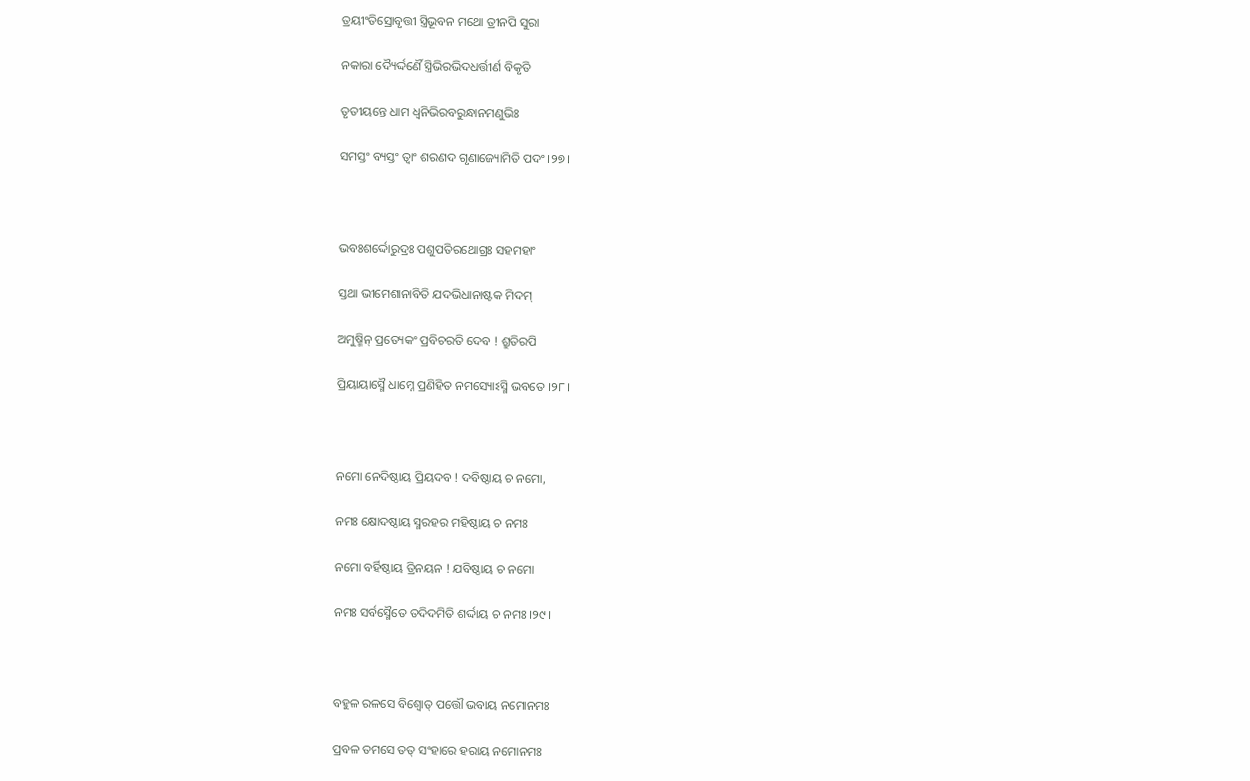ତ୍ରୟୀଂତିସ୍ରୋବୃତ୍ତୀ ସ୍ତ୍ରିଭୂବନ ମଥୋ ତ୍ରୀନପି ସୁରା

ନକାରା ଦ୍ୟୈର୍ଦ୍ଦର୍ଣୈ ସ୍ତ୍ରିଭିରଭିଦଧର୍ତ୍ତୀର୍ଣ ବିକୃତି

ତୃତୀୟନ୍ତେ ଧାମ ଧ୍ଵନିଭିରବରୁନ୍ଧାନମଣୁଭିଃ

ସମସ୍ତଂ ବ୍ୟସ୍ତଂ ତ୍ୱାଂ ଶରଣଦ ଗୃଣାଜ୍ୟୋମିତି ପଦଂ ।୨୭।



ଭବଃଶର୍ଦ୍ଦୋରୁଦ୍ରଃ ପଶୁପତିରଥୋଗ୍ରଃ ସହମହାଂ

ସ୍ତଥା ଭୀମେଶାନାବିତି ଯଦଭିଧାନାଷ୍ଟକ ମିଦମ୍

ଅମୁଷ୍ମିନ୍ ପ୍ରତ୍ୟେକଂ ପ୍ରବିଚରତି ଦେବ ! ଶ୍ରୁତିରପି

ପ୍ରିୟାୟାସ୍ମୈ ଧାମ୍ନେ ପ୍ରଣିହିତ ନମସ୍ୟୋଽସ୍ମି ଭବତେ ।୨୮।



ନମୋ ନେଦିଷ୍ଠାୟ ପ୍ରିୟଦବ ! ଦବିଷ୍ଠାୟ ଚ ନମୋ,

ନମଃ କ୍ଷୋଦଷ୍ଠାୟ ସ୍ମରହର ମହିଷ୍ଠାୟ ଚ ନମଃ

ନମୋ ବର୍ହିଷ୍ଠାୟ ତ୍ରିନୟନ ! ଯବିଷ୍ଠାୟ ଚ ନମୋ

ନମଃ ସର୍ବସ୍ମୈତେ ତଦିଦମିତି ଶର୍ଦ୍ଦାୟ ଚ ନମଃ ।୨୯।



ବହୁଳ ରଳସେ ବିଶ୍ଵୋତ୍ ପତ୍ତୌ ଭବାୟ ନମୋନମଃ

ପ୍ରବଳ ତମସେ ତତ୍ ସଂହାରେ ହରାୟ ନମୋନମଃ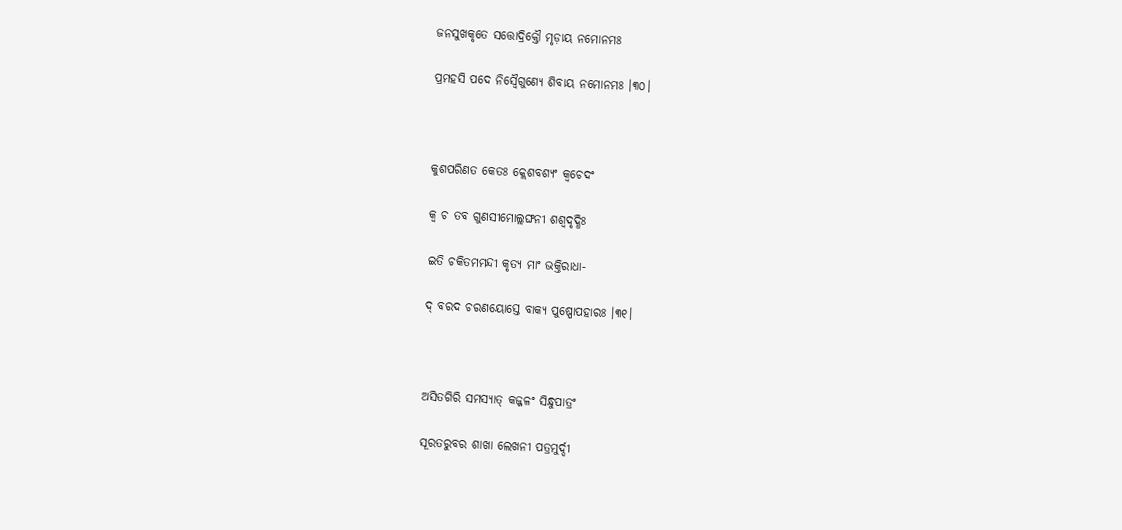ଜନସୁଖକୃତେ ସତ୍ତୋଦ୍ରିକ୍ତୌ ମୃଡ଼ାୟ ନମୋନମଃ

ପ୍ରମହସି ପଦେ ନିସ୍ଵୈଗୁଣ୍ୟେ ଶିବାୟ ନମୋନମଃ ।୩୦।



କୁଶପରିଣତ କେତଃ କ୍ଲେଶବଶ୍ୟଂ କ୍ଵଚେଦଂ

କ୍ଵ ଚ ତବ ଗୁଣସୀମୋଲ୍ଲଙ୍ଘନୀ ଶଶ୍ଵଦୃଦ୍ଧିଃ

ଇତି ଚକିତମମନ୍ଦୀ କୃତ୍ୟ ମାଂ ଭକ୍ତିରାଧା-

ଦ୍ ବରଦ ଚରଣୟୋସ୍ତେ ବାକ୍ୟ ପୁଷ୍ପୋପହାରଃ ।୩୧।



ଅସିତଗିରି ସମସ୍ୟାତ୍ କଜ୍ଜଳଂ ସିନ୍ଧୁପାତ୍ରଂ

ସୂରତରୁବର ଶାଖା ଲେଖନୀ ପତ୍ରମୁର୍ଦ୍ଦୀ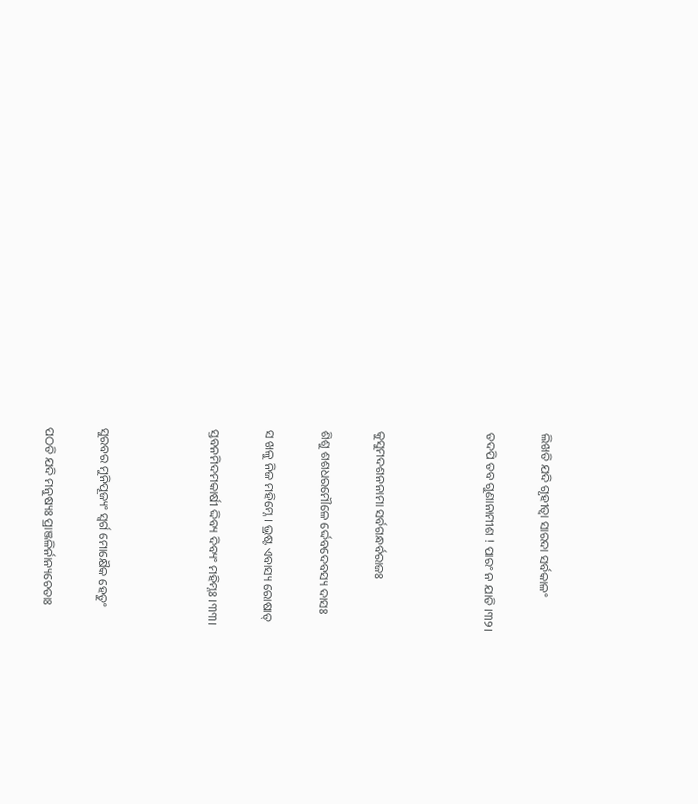ଲିଖତି ଯଦି ଗୃହୀତ୍ୱା ସାରଦା ସର୍ବକାଳଂ

ତଦପି ତବ ଗୁଣାନାମୀଶ ! ପାରଂ ନ ଯାତି ।୩୨।



କୁସୁମଦଶନନାମା ସର୍ବଗନ୍ଧର୍ବରାଜଃ

ଶିଶୁ ଶଶଧରମୌଳେ ର୍ଦ୍ଦେବଦେବସ୍ୟ ଦାସଃ

ସ ଖଳୁ ନିଜ ମହିମ୍ନେ । ଭ୍ରଷ୍ଟ ଏବାସ୍ୟ ରୋଷାତ୍

ସ୍ତବନମିଦମକାର୍ଷୀ ଦ୍ଦିବ୍ୟ ଦିବ୍ୟଂ ମହିମ୍ନଃ ।୩୩।



ସୁରବର ମୁନିପୂଜ୍ୟଂ ସ୍ଵର୍ଗ ମୋକ୍ଷୈକ ହେତୁଂ

ପଠତି ଯଦି ମନୁଷ୍ୟଃ ପ୍ରାଞ୍ଜଳିର୍ନାନ୍ୟଚେତାଃ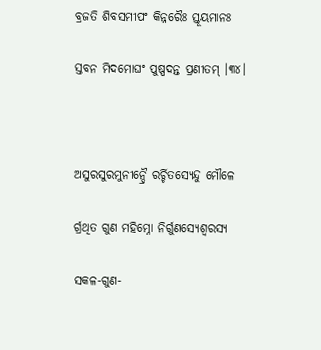ବ୍ରଜତି ଶିବସମୀପଂ କିନ୍ନରୈଃ ସ୍ତୂୟମାନଃ

ସ୍ତବନ ମିଦମୋଘଂ ପୁଷ୍ପଦନ୍ତ ପ୍ରଣୀତମ୍ ।୩୪।



ଅସୁରସୁରମୁନୀନ୍ଦ୍ରୈ ରର୍ଚ୍ଚିତସ୍ୟେନ୍ଦୁ ମୌଳେ

ର୍ଗ୍ରଥିତ ଗୁଣ ମହିମ୍ନୋ ନିର୍ଗୁଣସ୍ୟେଶ୍ଵରସ୍ୟ

ସକଳ-ଗୁଣ-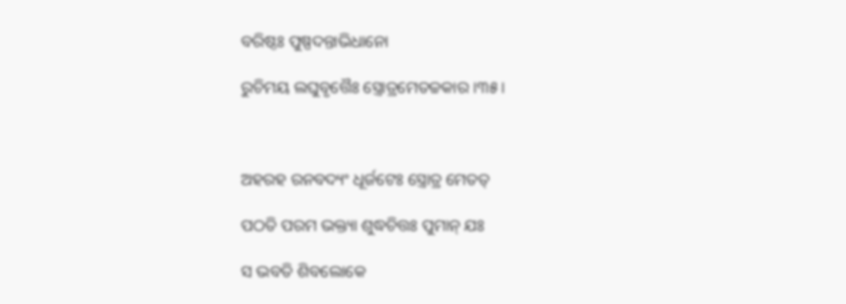ବରିଷ୍ଠଃ ପୁଷ୍ପଦନ୍ତାଭିଧାନୋ

ରୁଚିମୟ ଲଘୁବୃତ୍ତୈଃ ସ୍ତ୍ରୋତ୍ରମେତଚ୍ଚକାର ।୩୫।



ଅହରହ ରନବଦ୍ୟଂ ଧୂର୍ଜଟେଃ ସ୍ତ୍ରୋତ୍ର ମେତତ୍

ପଠତି ପରମ ଭକ୍ତ୍ୟା ଶୁଦ୍ଧଚିତ୍ତଃ ପୁମାନ୍ ଯଃ

ସ ଭବତି ଶିବଲୋକେ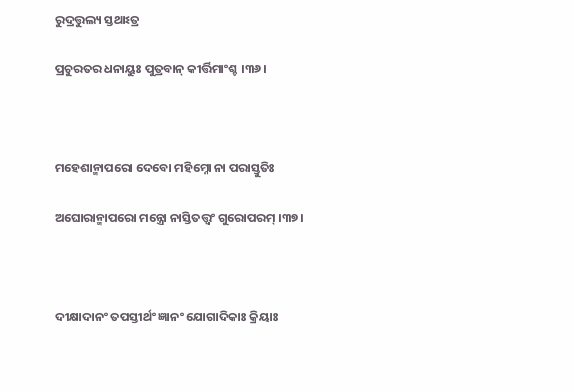ରୁଦ୍ରତ୍ତୁଲ୍ୟ ସ୍ତଥାଽତ୍ର

ପ୍ରଚୁରତର ଧନାୟୁଃ ପୁତ୍ରବାନ୍ କୀର୍ତ୍ତିମାଂଶ୍ଚ ।୩୬।



ମହେଶାନ୍ମାପରୋ ଦେବୋ ମହିମ୍ନୋ ନା ପରାସ୍ତୁତିଃ

ଅଘୋରାନ୍ମାପରୋ ମନ୍ତ୍ରୋ ନାସ୍ତିତତ୍ତ୍ଵଂ ଗୁରୋପରମ୍ ।୩୭।



ଦୀକ୍ଷାଦାନଂ ତପସ୍ତୀର୍ଥଂ ଜ୍ଞାନଂ ଯୋଗାଦିକାଃ କ୍ରିୟାଃ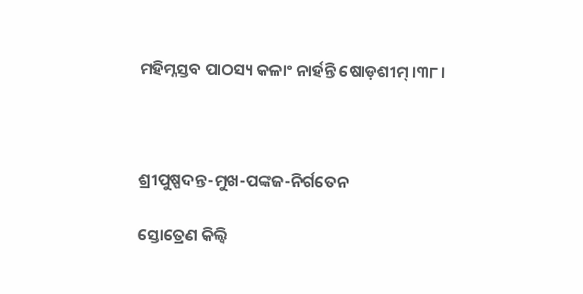ମହିମ୍ନସ୍ତବ ପାଠସ୍ୟ କଳାଂ ନାର୍ହନ୍ତି ଷୋଡ଼ଶୀମ୍ ।୩୮।



ଶ୍ରୀପୁଷ୍ପଦନ୍ତ-ମୁଖ-ପଙ୍କଜ-ନିର୍ଗତେନ

ସ୍ତୋତ୍ରେଣ କିଲ୍ଵି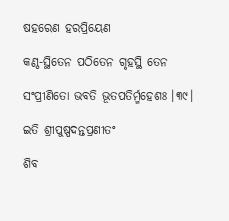ଷହରେଣ ହରପ୍ରିୟେଣ

କଣ୍ଠ-ସ୍ଥିତେନ ପଠିତେନ ଗୃହସ୍ଥି ତେନ

ସଂପ୍ରୀଣିତୋ ଭବତି ଭୂତପତିର୍ମ୍ମହେଶଃ ।୩୯।

ଇତି ଶ୍ରୀପୁଷ୍ପଦନ୍ତପ୍ରଣୀତଂ

ଶିବ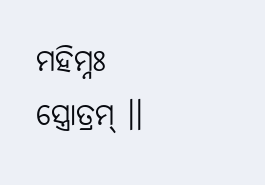ମହିମ୍ନଃ ସ୍ତ୍ରୋତ୍ରମ୍ ।।